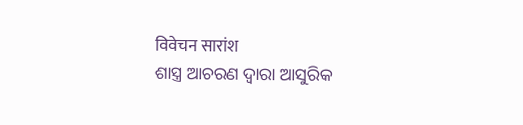विवेचन सारांश
ଶାସ୍ତ୍ର ଆଚରଣ ଦ୍ବାରା ଆସୁରିକ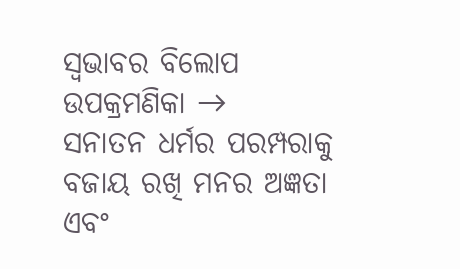ସ୍ୱଭାବର ବିଲୋପ
ଉପକ୍ରମଣିକା →
ସନାତନ ଧର୍ମର ପରମ୍ପରାକୁ ବଜାୟ ରଖି ମନର ଅଜ୍ଞତା ଏବଂ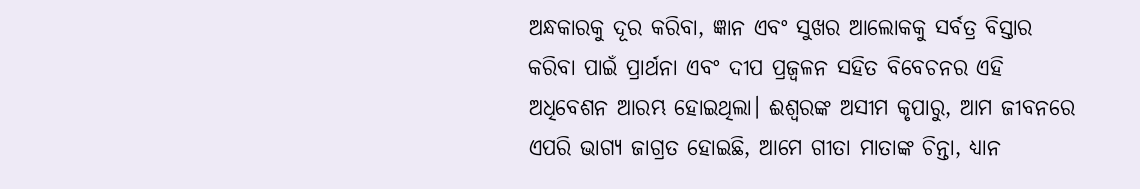ଅନ୍ଧକାରକୁ ଦୂର କରିବା, ଜ୍ଞାନ ଏବଂ ସୁଖର ଆଲୋକକୁ ସର୍ବତ୍ର ବିସ୍ତାର କରିବା ପାଇଁ ପ୍ରାର୍ଥନା ଏବଂ ଦୀପ ପ୍ରଜ୍ୱଳନ ସହିତ ବିବେଚନର ଏହି ଅଧିବେଶନ ଆରମ୍ଭ ହୋଇଥିଲା। ଈଶ୍ବରଙ୍କ ଅସୀମ କୃପାରୁ, ଆମ ଜୀବନରେ ଏପରି ଭାଗ୍ୟ ଜାଗ୍ରତ ହୋଇଛି, ଆମେ ଗୀତା ମାତାଙ୍କ ଚିନ୍ତା, ଧ୍ୟାନ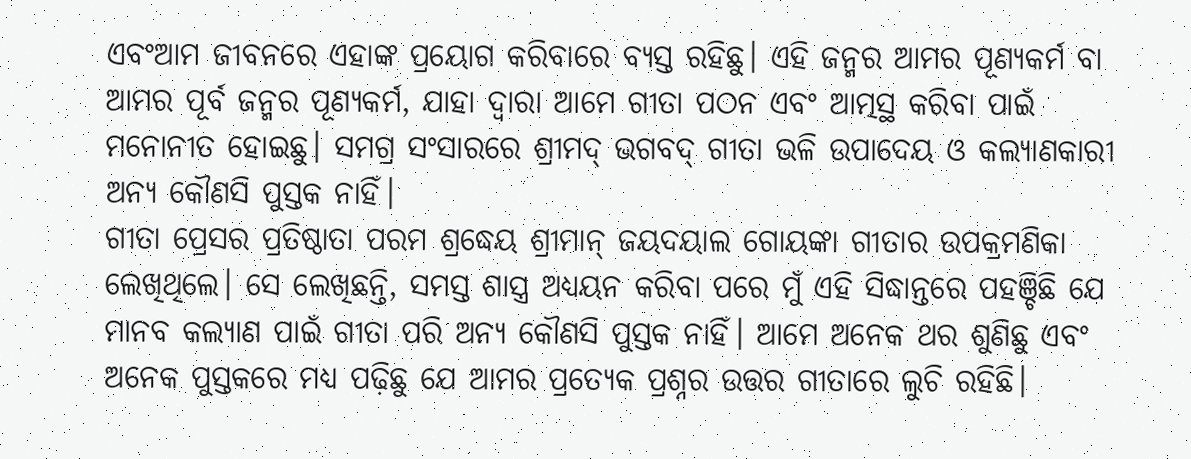ଏବଂଆମ ଜୀବନରେ ଏହାଙ୍କ ପ୍ରୟୋଗ କରିବାରେ ବ୍ୟସ୍ତ ରହିଛୁ। ଏହି ଜନ୍ମର ଆମର ପୂଣ୍ୟକର୍ମ ବା ଆମର ପୂର୍ବ ଜନ୍ମର ପୂଣ୍ୟକର୍ମ, ଯାହା ଦ୍ୱାରା ଆମେ ଗୀତା ପଠନ ଏବଂ ଆତ୍ମସ୍ଥ କରିବା ପାଇଁ ମନୋନୀତ ହୋଇଛୁ। ସମଗ୍ର ସଂସାରରେ ଶ୍ରୀମଦ୍ ଭଗବଦ୍ ଗୀତା ଭଳି ଉପାଦେୟ ଓ କଲ୍ୟାଣକାରୀ ଅନ୍ୟ କୌଣସି ପୁସ୍ତକ ନାହିଁ।
ଗୀତା ପ୍ରେସର ପ୍ରତିଷ୍ଠାତା ପରମ ଶ୍ରଦ୍ଧେୟ ଶ୍ରୀମାନ୍ ଜୟଦୟାଲ ଗୋୟଙ୍କା ଗୀତାର ଉପକ୍ରମଣିକା ଲେଖିଥିଲେ। ସେ ଲେଖିଛନ୍ତି, ସମସ୍ତ ଶାସ୍ତ୍ର ଅଧ୍ୟୟନ କରିବା ପରେ ମୁଁ ଏହି ସିଦ୍ଧାନ୍ତରେ ପହଞ୍ଚିଛି ଯେ ମାନବ କଲ୍ୟାଣ ପାଇଁ ଗୀତା ପରି ଅନ୍ୟ କୌଣସି ପୁସ୍ତକ ନାହିଁ। ଆମେ ଅନେକ ଥର ଶୁଣିଛୁ ଏବଂ ଅନେକ ପୁସ୍ତକରେ ମଧ୍ୟ ପଢ଼ିଛୁ ଯେ ଆମର ପ୍ରତ୍ୟେକ ପ୍ରଶ୍ନର ଉତ୍ତର ଗୀତାରେ ଲୁଚି ରହିଛି।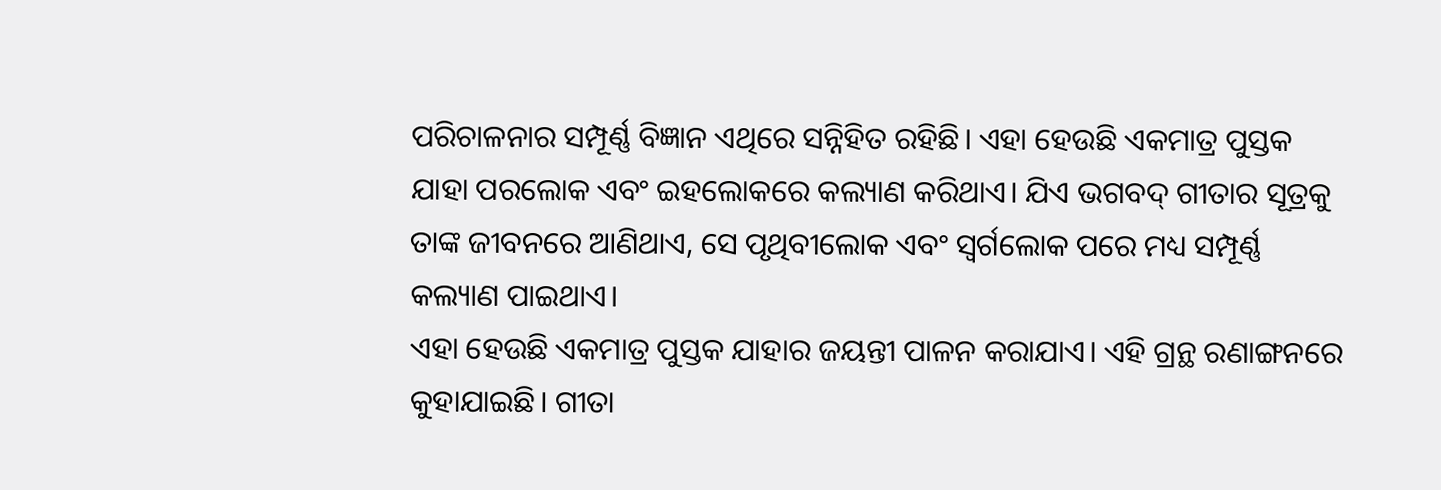ପରିଚାଳନାର ସମ୍ପୂର୍ଣ୍ଣ ବିଜ୍ଞାନ ଏଥିରେ ସନ୍ନିହିତ ରହିଛି। ଏହା ହେଉଛି ଏକମାତ୍ର ପୁସ୍ତକ ଯାହା ପରଲୋକ ଏବଂ ଇହଲୋକରେ କଲ୍ୟାଣ କରିଥାଏ। ଯିଏ ଭଗବଦ୍ ଗୀତାର ସୂତ୍ରକୁ ତାଙ୍କ ଜୀବନରେ ଆଣିଥାଏ, ସେ ପୃଥିବୀଲୋକ ଏବଂ ସ୍ୱର୍ଗଲୋକ ପରେ ମଧ୍ୟ ସମ୍ପୂର୍ଣ୍ଣ କଲ୍ୟାଣ ପାଇଥାଏ।
ଏହା ହେଉଛି ଏକମାତ୍ର ପୁସ୍ତକ ଯାହାର ଜୟନ୍ତୀ ପାଳନ କରାଯାଏ। ଏହି ଗ୍ରନ୍ଥ ରଣାଙ୍ଗନରେ କୁହାଯାଇଛି। ଗୀତା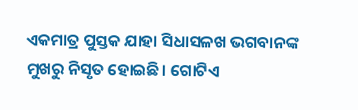ଏକମାତ୍ର ପୁସ୍ତକ ଯାହା ସିଧାସଳଖ ଭଗବାନଙ୍କ ମୁଖରୁ ନିସୃତ ହୋଇଛି। ଗୋଟିଏ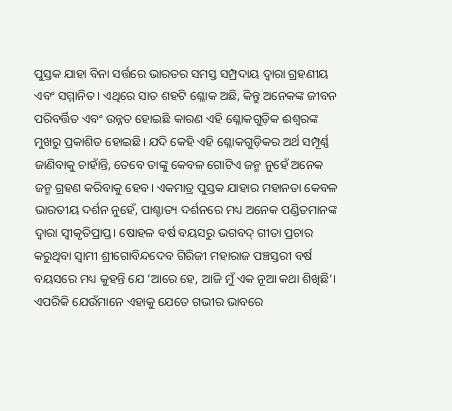ପୁସ୍ତକ ଯାହା ବିନା ସର୍ତ୍ତରେ ଭାରତର ସମସ୍ତ ସମ୍ପ୍ରଦାୟ ଦ୍ୱାରା ଗ୍ରହଣୀୟ ଏବଂ ସମ୍ମାନିତ। ଏଥିରେ ସାତ ଶହଟି ଶ୍ଳୋକ ଅଛି, କିନ୍ତୁ ଅନେକଙ୍କ ଜୀବନ ପରିବର୍ତ୍ତିତ ଏବଂ ଉନ୍ନତ ହୋଇଛି କାରଣ ଏହି ଶ୍ଳୋକଗୁଡ଼ିକ ଈଶ୍ବରଙ୍କ ମୁଖରୁ ପ୍ରକାଶିତ ହୋଇଛି। ଯଦି କେହି ଏହି ଶ୍ଳୋକଗୁଡ଼ିକର ଅର୍ଥ ସମ୍ପୂର୍ଣ୍ଣ ଜାଣିବାକୁ ଚାହାଁନ୍ତି, ତେବେ ତାଙ୍କୁ କେବଳ ଗୋଟିଏ ଜନ୍ମ ନୁହେଁ ଅନେକ ଜନ୍ମ ଗ୍ରହଣ କରିବାକୁ ହେବ। ଏକମାତ୍ର ପୁସ୍ତକ ଯାହାର ମହାନତା କେବଳ ଭାରତୀୟ ଦର୍ଶନ ନୁହେଁ, ପାଶ୍ଚାତ୍ୟ ଦର୍ଶନରେ ମଧ୍ୟ ଅନେକ ପଣ୍ଡିତମାନଙ୍କ ଦ୍ୱାରା ସ୍ୱୀକୃତିପ୍ରାପ୍ତ। ଷୋହଳ ବର୍ଷ ବୟସରୁ ଭଗବଦ୍ ଗୀତା ପ୍ରଚାର କରୁଥିବା ସ୍ୱାମୀ ଶ୍ରୀଗୋବିନ୍ଦଦେବ ଗିରିଜୀ ମହାରାଜ ପଞ୍ଚସ୍ତରୀ ବର୍ଷ ବୟସରେ ମଧ୍ୟ କୁହନ୍ତି ଯେ ‘ଆରେ ହେ, ଆଜି ମୁଁ ଏକ ନୂଆ କଥା ଶିଖିଛି’। ଏପରିକି ଯେଉଁମାନେ ଏହାକୁ ଯେତେ ଗଭୀର ଭାବରେ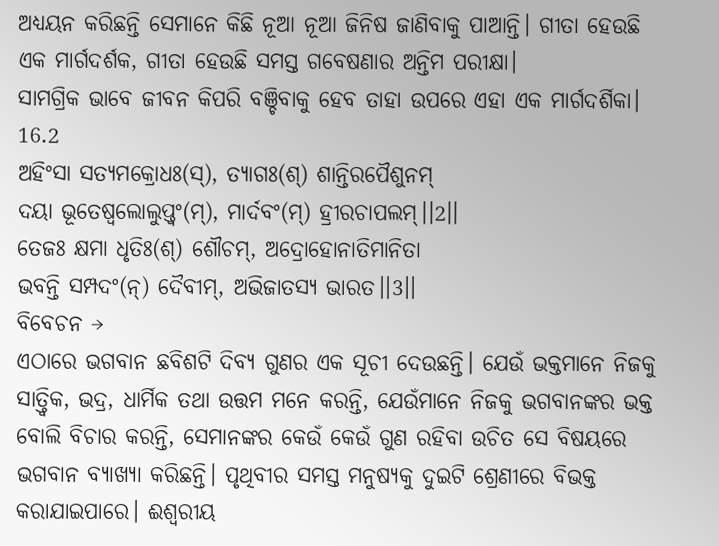ଅଧ୍ୟୟନ କରିଛନ୍ତି ସେମାନେ କିଛି ନୂଆ ନୂଆ ଜିନିଷ ଜାଣିବାକୁ ପାଆନ୍ତି। ଗୀତା ହେଉଛି ଏକ ମାର୍ଗଦର୍ଶକ, ଗୀତା ହେଉଛି ସମସ୍ତ ଗବେଷଣାର ଅନ୍ତିମ ପରୀକ୍ଷା।
ସାମଗ୍ରିକ ଭାବେ ଜୀବନ କିପରି ବଞ୍ଚିବାକୁ ହେବ ତାହା ଉପରେ ଏହା ଏକ ମାର୍ଗଦର୍ଶିକା।
16.2
ଅହିଂସା ସତ୍ୟମକ୍ରୋଧଃ(ସ୍), ତ୍ୟାଗଃ(ଶ୍) ଶାନ୍ତିରପୈଶୁନମ୍
ଦୟା ଭୂତେଷ୍ୱଲୋଲୁପ୍ତ୍ୱଂ(ମ୍), ମାର୍ଦବଂ(ମ୍) ହ୍ରୀରଚାପଲମ୍।।2।।
ତେଜଃ କ୍ଷମା ଧୃତିଃ(ଶ୍) ଶୌଚମ୍, ଅଦ୍ରୋହୋନାତିମାନିତା
ଭବନ୍ତି ସମ୍ପଦଂ(ନ୍) ଦୈବୀମ୍, ଅଭିଜାତସ୍ୟ ଭାରତ।।3।।
ବିବେଚନ →
ଏଠାରେ ଭଗବାନ ଛବିଶଟି ଦିବ୍ୟ ଗୁଣର ଏକ ସୂଚୀ ଦେଉଛନ୍ତି। ଯେଉଁ ଭକ୍ତମାନେ ନିଜକୁ ସାତ୍ତ୍ୱିକ, ଭଦ୍ର, ଧାର୍ମିକ ତଥା ଉତ୍ତମ ମନେ କରନ୍ତି, ଯେଉଁମାନେ ନିଜକୁ ଭଗବାନଙ୍କର ଭକ୍ତ ବୋଲି ବିଚାର କରନ୍ତି, ସେମାନଙ୍କର କେଉଁ କେଉଁ ଗୁଣ ରହିବା ଉଚିତ ସେ ବିଷୟରେ ଭଗବାନ ବ୍ୟାଖ୍ୟା କରିଛନ୍ତି। ପୃଥିବୀର ସମସ୍ତ ମନୁଷ୍ୟକୁ ଦୁଇଟି ଶ୍ରେଣୀରେ ବିଭକ୍ତ କରାଯାଇପାରେ। ଈଶ୍ୱରୀୟ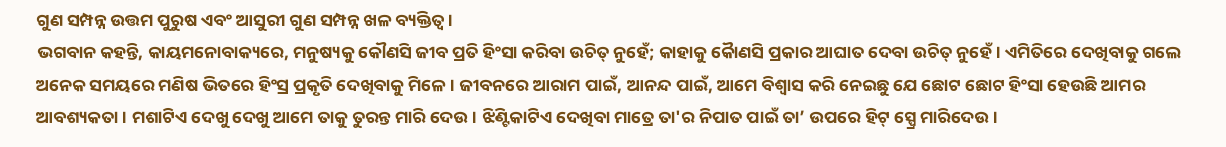ଗୁଣ ସମ୍ପନ୍ନ ଉତ୍ତମ ପୁରୁଷ ଏବଂ ଆସୁରୀ ଗୁଣ ସମ୍ପନ୍ନ ଖଳ ବ୍ୟକ୍ତିତ୍ୱ।
ଭଗବାନ କହନ୍ତି, କାୟମନୋବାକ୍ୟରେ, ମନୁଷ୍ୟକୁ କୌଣସି ଜୀବ ପ୍ରତି ହିଂସା କରିବା ଉଚିତ୍ ନୁହେଁ; କାହାକୁ କୋୖଣସି ପ୍ରକାର ଆଘାତ ଦେବା ଉଚିତ୍ ନୁହେଁ। ଏମିତିରେ ଦେଖିବାକୁ ଗଲେ ଅନେକ ସମୟରେ ମଣିଷ ଭିତରେ ହିଂସ୍ର ପ୍ରକୃତି ଦେଖିବାକୁ ମିଳେ। ଜୀବନରେ ଆରାମ ପାଇଁ, ଆନନ୍ଦ ପାଇଁ, ଆମେ ବିଶ୍ୱାସ କରି ନେଇଛୁ ଯେ ଛୋଟ ଛୋଟ ହିଂସା ହେଉଛି ଆମର ଆବଶ୍ୟକତା। ମଶାଟିଏ ଦେଖୁ ଦେଖୁ ଆମେ ତାକୁ ତୁରନ୍ତ ମାରି ଦେଉ। ଝିଣ୍ଟିକାଟିଏ ଦେଖିବା ମାତ୍ରେ ତା'ର ନିପାତ ପାଇଁ ତା’ ଉପରେ ହିଟ୍ ସ୍ପ୍ରେ ମାରିଦେଉ।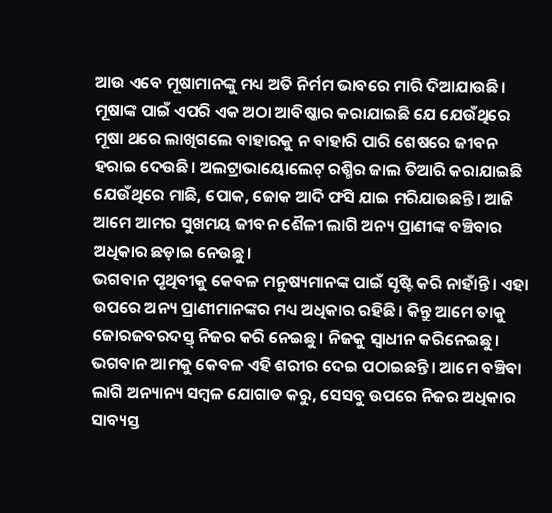ଆଉ ଏବେ ମୂଷାମାନଙ୍କୁ ମଧ୍ୟ ଅତି ନିର୍ମମ ଭାବରେ ମାରି ଦିଆଯାଉଛି। ମୂଷାଙ୍କ ପାଇଁ ଏପରି ଏକ ଅଠା ଆବିଷ୍କାର କରାଯାଇଛି ଯେ ଯେଉଁଥିରେ ମୂଷା ଥରେ ଲାଖିଗଲେ ବାହାରକୁ ନ ବାହାରି ପାରି ଶେଷରେ ଜୀବନ ହରାଇ ଦେଉଛି। ଅଲଟ୍ରାଭାୟୋଲେଟ୍ ରଶ୍ମିର ଜାଲ ତିଆରି କରାଯାଇଛି ଯେଉଁଥିରେ ମାଛି, ପୋକ, ଜୋକ ଆଦି ଫସି ଯାଇ ମରିଯାଉଛନ୍ତି। ଆଜି ଆମେ ଆମର ସୁଖମୟ ଜୀବନ ଶୈଳୀ ଲାଗି ଅନ୍ୟ ପ୍ରାଣୀଙ୍କ ବଞ୍ଚିବାର ଅଧିକାର ଛଡ଼ାଇ ନେଉଛୁ।
ଭଗବାନ ପୃଥିବୀକୁ କେବଳ ମନୁଷ୍ୟମାନଙ୍କ ପାଇଁ ସୃଷ୍ଟି କରି ନାହାଁନ୍ତି। ଏହା ଉପରେ ଅନ୍ୟ ପ୍ରାଣୀମାନଙ୍କର ମଧ୍ୟ ଅଧିକାର ରହିଛି। କିନ୍ତୁ ଆମେ ତାକୁ ଜୋରଜବରଦସ୍ତ୍ ନିଜର କରି ନେଇଛୁ। ନିଜକୁ ସ୍ୱାଧୀନ କରିନେଇଛୁ। ଭଗବାନ ଆମକୁ କେବଳ ଏହି ଶରୀର ଦେଇ ପଠାଇଛନ୍ତି। ଆମେ ବଞ୍ଚିବା ଲାଗି ଅନ୍ୟାନ୍ୟ ସମ୍ବଳ ଯୋଗାଡ କରୁ, ସେସବୁ ଉପରେ ନିଜର ଅଧିକାର ସାବ୍ୟସ୍ତ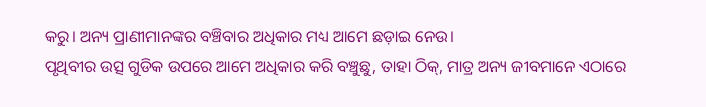କରୁ। ଅନ୍ୟ ପ୍ରାଣୀମାନଙ୍କର ବଞ୍ଚିବାର ଅଧିକାର ମଧ୍ୟ ଆମେ ଛଡ଼ାଇ ନେଉ।
ପୃଥିବୀର ଉତ୍ସ ଗୁଡିକ ଉପରେ ଆମେ ଅଧିକାର କରି ବଞ୍ଚୁଛୁ, ତାହା ଠିକ୍, ମାତ୍ର ଅନ୍ୟ ଜୀବମାନେ ଏଠାରେ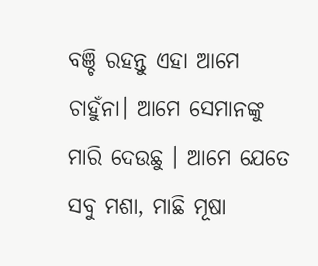ବଞ୍ଚି ରହନ୍ତୁ ଏହା ଆମେ ଚାହୁଁନା। ଆମେ ସେମାନଙ୍କୁ ମାରି ଦେଉଛୁ । ଆମେ ଯେତେ ସବୁ ମଶା, ମାଛି ମୂଷା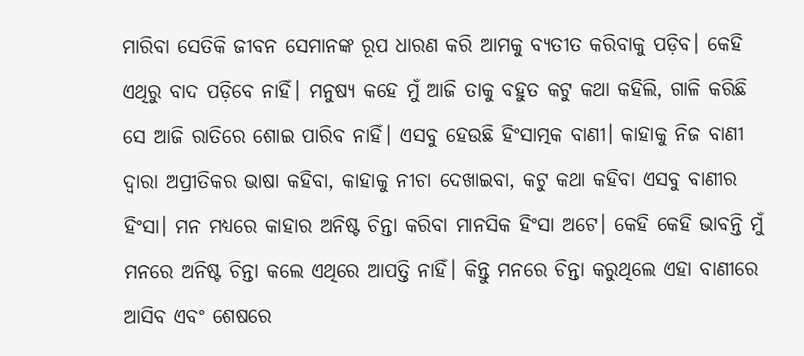ମାରିବା ସେତିକି ଜୀବନ ସେମାନଙ୍କ ରୂପ ଧାରଣ କରି ଆମକୁ ବ୍ୟତୀତ କରିବାକୁ ପଡ଼ିବ। କେହି ଏଥିରୁ ବାଦ ପଡ଼ିବେ ନାହିଁ। ମନୁଷ୍ୟ କହେ ମୁଁ ଆଜି ତାକୁ ବହୁତ କଟୁ କଥା କହିଲି, ଗାଳି କରିଛି ସେ ଆଜି ରାତିରେ ଶୋଇ ପାରିବ ନାହିଁ। ଏସବୁ ହେଉଛି ହିଂସାତ୍ମକ ବାଣୀ। କାହାକୁ ନିଜ ବାଣୀ ଦ୍ଵାରା ଅପ୍ରୀତିକର ଭାଷା କହିବା, କାହାକୁ ନୀଚା ଦେଖାଇବା, କଟୁ କଥା କହିବା ଏସବୁ ବାଣୀର ହିଂସା। ମନ ମଧ୍ୟରେ କାହାର ଅନିଷ୍ଟ ଚିନ୍ତା କରିବା ମାନସିକ ହିଂସା ଅଟେ। କେହି କେହି ଭାବନ୍ତି ମୁଁ ମନରେ ଅନିଷ୍ଟ ଚିନ୍ତା କଲେ ଏଥିରେ ଆପତ୍ତି ନାହିଁ। କିନ୍ତୁ ମନରେ ଚିନ୍ତା କରୁଥିଲେ ଏହା ବାଣୀରେ ଆସିବ ଏବଂ ଶେଷରେ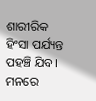ଶାରୀରିକ ହିଂସା ପର୍ଯ୍ୟନ୍ତ ପହଞ୍ଚି ଯିବ। ମନରେ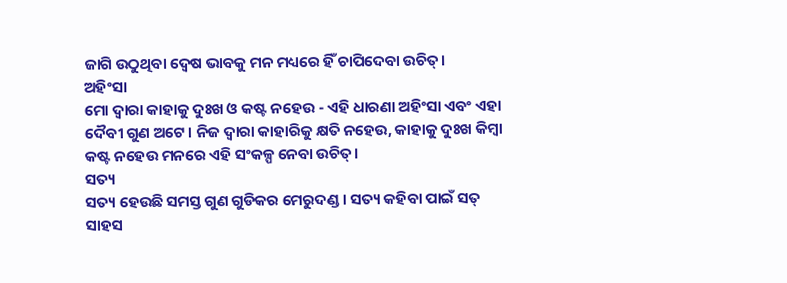ଜାଗି ଉଠୁଥିବା ଦ୍ଵେଷ ଭାବକୁ ମନ ମଧ୍ୟରେ ହିଁ ଚାପିଦେବା ଉଚିତ୍।
ଅହିଂସା
ମୋ ଦ୍ଵାରା କାହାକୁ ଦୁଃଖ ଓ କଷ୍ଟ ନହେଉ - ଏହି ଧାରଣା ଅହିଂସା ଏବଂ ଏହା ଦୈବୀ ଗୁଣ ଅଟେ। ନିଜ ଦ୍ଵାରା କାହାରିକୁ କ୍ଷତି ନହେଉ, କାହାକୁ ଦୁଃଖ କିମ୍ବା କଷ୍ଟ ନହେଉ ମନରେ ଏହି ସଂକଳ୍ପ ନେବା ଉଚିତ୍।
ସତ୍ୟ
ସତ୍ୟ ହେଉଛି ସମସ୍ତ ଗୁଣ ଗୁଡିକର ମେରୁଦଣ୍ଡ। ସତ୍ୟ କହିବା ପାଇଁ ସତ୍ ସାହସ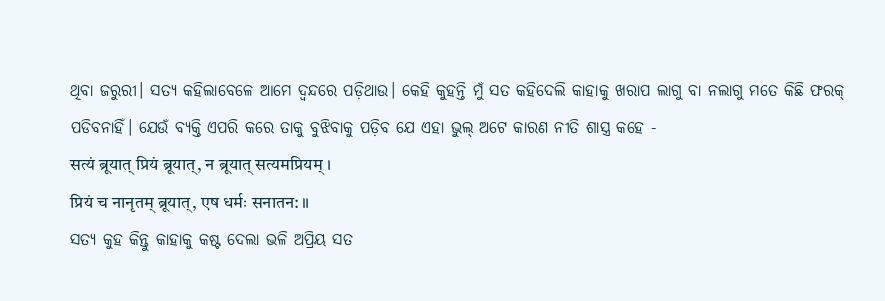ଥିବା ଜରୁରୀ। ସତ୍ୟ କହିଲାବେଳେ ଆମେ ଦ୍ଵନ୍ଦରେ ପଡ଼ିଥାଉ। କେହି କୁହନ୍ତି ମୁଁ ସତ କହିଦେଲି କାହାକୁ ଖରାପ ଲାଗୁ ବା ନଲାଗୁ ମତେ କିଛି ଫରକ୍ ପଡିବନାହିଁ। ଯେଉଁ ବ୍ୟକ୍ତି ଏପରି କରେ ତାକୁ ବୁଝିବାକୁ ପଡ଼ିବ ଯେ ଏହା ଭୁଲ୍ ଅଟେ କାରଣ ନୀତି ଶାସ୍ତ୍ର କହେ -
सत्यं ब्रूयात् प्रियं ब्रूयात्, न ब्रूयात् सत्यमप्रियम् ।
प्रियं च नानृतम् ब्रूयात्, एष धर्मः सनातन: ॥
ସତ୍ୟ କୁହ କିନ୍ତୁ କାହାକୁ କଷ୍ଟ ଦେଲା ଭଳି ଅପ୍ରିୟ ସତ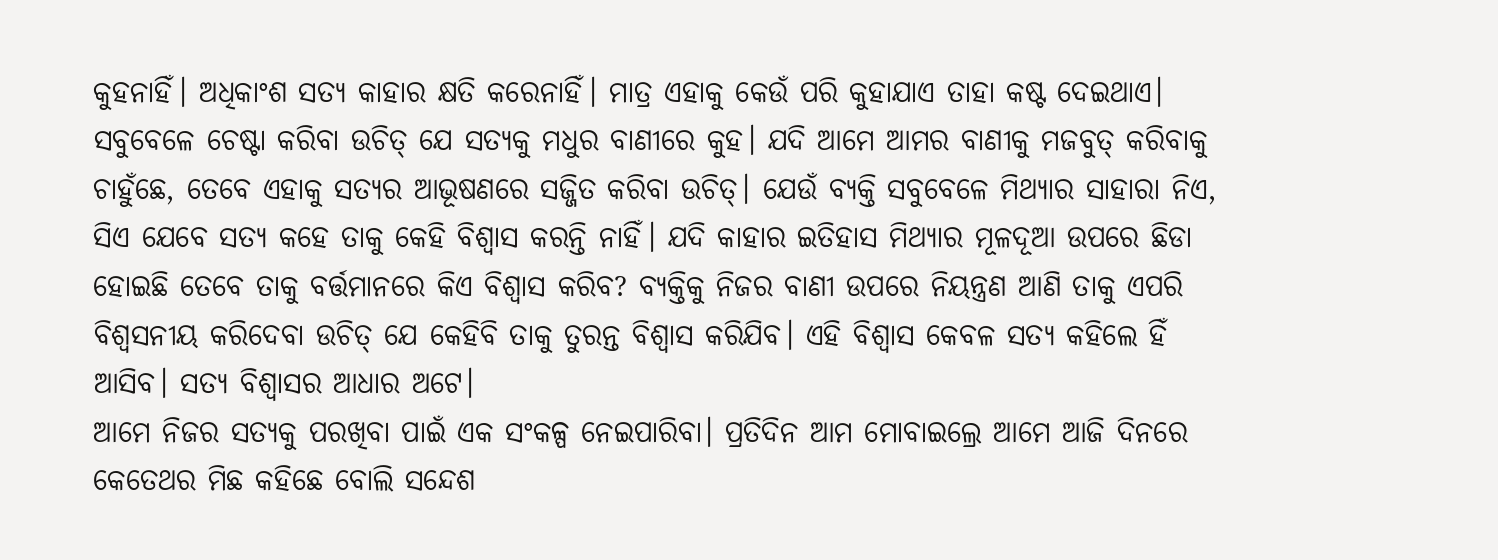କୁହନାହିଁ। ଅଧିକାଂଶ ସତ୍ୟ କାହାର କ୍ଷତି କରେନାହିଁ। ମାତ୍ର ଏହାକୁ କେଉଁ ପରି କୁହାଯାଏ ତାହା କଷ୍ଟ ଦେଇଥାଏ। ସବୁବେଳେ ଚେଷ୍ଟା କରିବା ଉଚିତ୍ ଯେ ସତ୍ୟକୁ ମଧୁର ବାଣୀରେ କୁହ। ଯଦି ଆମେ ଆମର ବାଣୀକୁ ମଜବୁତ୍ କରିବାକୁ ଚାହୁଁଛେ, ତେବେ ଏହାକୁ ସତ୍ୟର ଆଭୂଷଣରେ ସଜ୍ଜିତ କରିବା ଉଚିତ୍। ଯେଉଁ ବ୍ୟକ୍ତି ସବୁବେଳେ ମିଥ୍ୟାର ସାହାରା ନିଏ, ସିଏ ଯେବେ ସତ୍ୟ କହେ ତାକୁ କେହି ବିଶ୍ଵାସ କରନ୍ତି ନାହିଁ। ଯଦି କାହାର ଇତିହାସ ମିଥ୍ୟାର ମୂଳଦୂଆ ଉପରେ ଛିଡା ହୋଇଛି ତେବେ ତାକୁ ବର୍ତ୍ତମାନରେ କିଏ ବିଶ୍ଵାସ କରିବ? ବ୍ୟକ୍ତିକୁ ନିଜର ବାଣୀ ଉପରେ ନିୟନ୍ତ୍ରଣ ଆଣି ତାକୁ ଏପରି ବିଶ୍ଵସନୀୟ କରିଦେବା ଉଚିତ୍ ଯେ କେହିବି ତାକୁ ତୁରନ୍ତ ବିଶ୍ଵାସ କରିଯିବ। ଏହି ବିଶ୍ଵାସ କେବଳ ସତ୍ୟ କହିଲେ ହିଁ ଆସିବ। ସତ୍ୟ ବିଶ୍ଵାସର ଆଧାର ଅଟେ।
ଆମେ ନିଜର ସତ୍ୟକୁ ପରଖିବା ପାଇଁ ଏକ ସଂକଳ୍ପ ନେଇପାରିବା। ପ୍ରତିଦିନ ଆମ ମୋବାଇଲ୍ରେ ଆମେ ଆଜି ଦିନରେ କେତେଥର ମିଛ କହିଛେ ବୋଲି ସନ୍ଦେଶ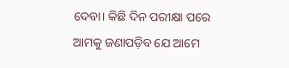ଦେବା। କିଛି ଦିନ ପରୀକ୍ଷା ପରେ ଆମକୁ ଜଣାପଡ଼ିବ ଯେ ଆମେ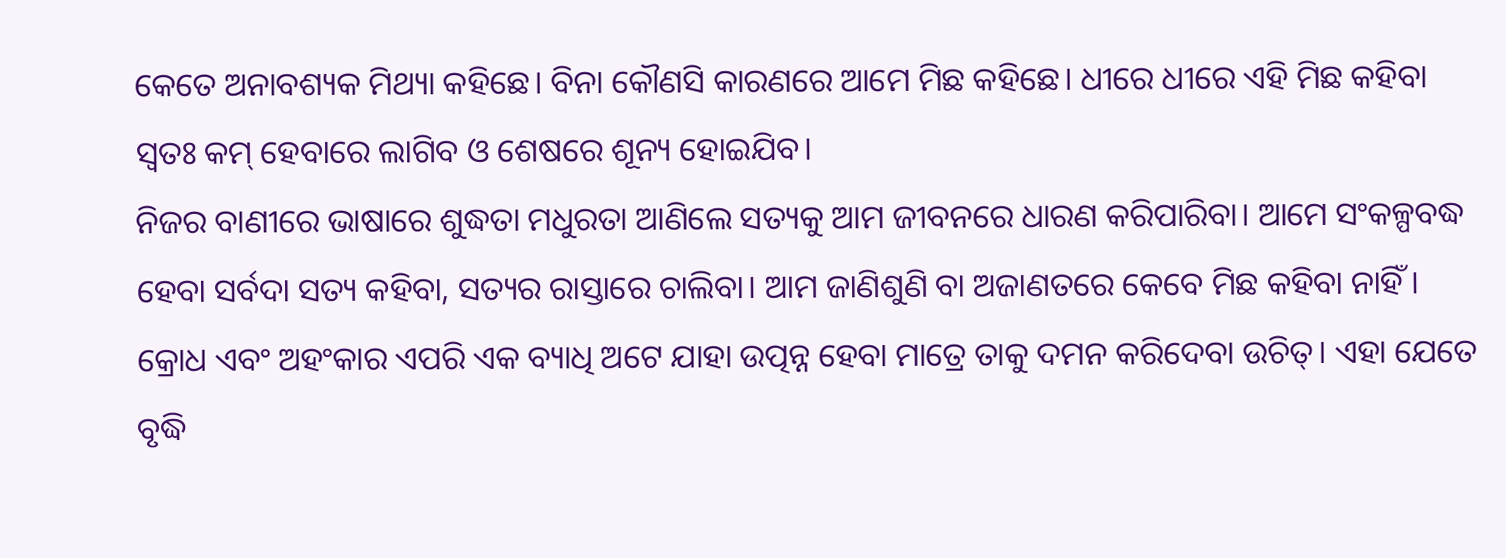କେତେ ଅନାବଶ୍ୟକ ମିଥ୍ୟା କହିଛେ। ବିନା କୌଣସି କାରଣରେ ଆମେ ମିଛ କହିଛେ। ଧୀରେ ଧୀରେ ଏହି ମିଛ କହିବା ସ୍ବତଃ କମ୍ ହେବାରେ ଲାଗିବ ଓ ଶେଷରେ ଶୂନ୍ୟ ହୋଇଯିବ।
ନିଜର ବାଣୀରେ ଭାଷାରେ ଶୁଦ୍ଧତା ମଧୁରତା ଆଣିଲେ ସତ୍ୟକୁ ଆମ ଜୀବନରେ ଧାରଣ କରିପାରିବା। ଆମେ ସଂକଳ୍ପବଦ୍ଧ ହେବା ସର୍ବଦା ସତ୍ୟ କହିବା, ସତ୍ୟର ରାସ୍ତାରେ ଚାଲିବା। ଆମ ଜାଣିଶୁଣି ବା ଅଜାଣତରେ କେବେ ମିଛ କହିବା ନାହିଁ।
କ୍ରୋଧ ଏବଂ ଅହଂକାର ଏପରି ଏକ ବ୍ୟାଧି ଅଟେ ଯାହା ଉତ୍ପନ୍ନ ହେବା ମାତ୍ରେ ତାକୁ ଦମନ କରିଦେବା ଉଚିତ୍। ଏହା ଯେତେ ବୃଦ୍ଧି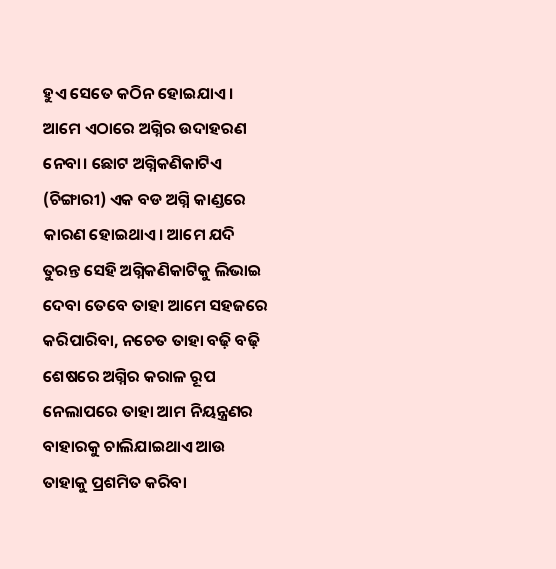ହୁଏ ସେତେ କଠିନ ହୋଇଯାଏ। ଆମେ ଏଠାରେ ଅଗ୍ନିର ଉଦାହରଣ ନେବା। ଛୋଟ ଅଗ୍ନିକଣିକାଟିଏ (ଚିଙ୍ଗାରୀ) ଏକ ବଡ ଅଗ୍ନି କାଣ୍ଡରେ କାରଣ ହୋଇଥାଏ। ଆମେ ଯଦି ତୁରନ୍ତ ସେହି ଅଗ୍ନିକଣିକାଟିକୁ ଲିଭାଇ ଦେବା ତେବେ ତାହା ଆମେ ସହଜରେ କରିପାରିବା, ନଚେତ ତାହା ବଢ଼ି ବଢ଼ି ଶେଷରେ ଅଗ୍ନିର କରାଳ ରୂପ ନେଲାପରେ ତାହା ଆମ ନିୟନ୍ତ୍ରଣର ବାହାରକୁ ଚାଲିଯାଇଥାଏ ଆଉ ତାହାକୁ ପ୍ରଶମିତ କରିବା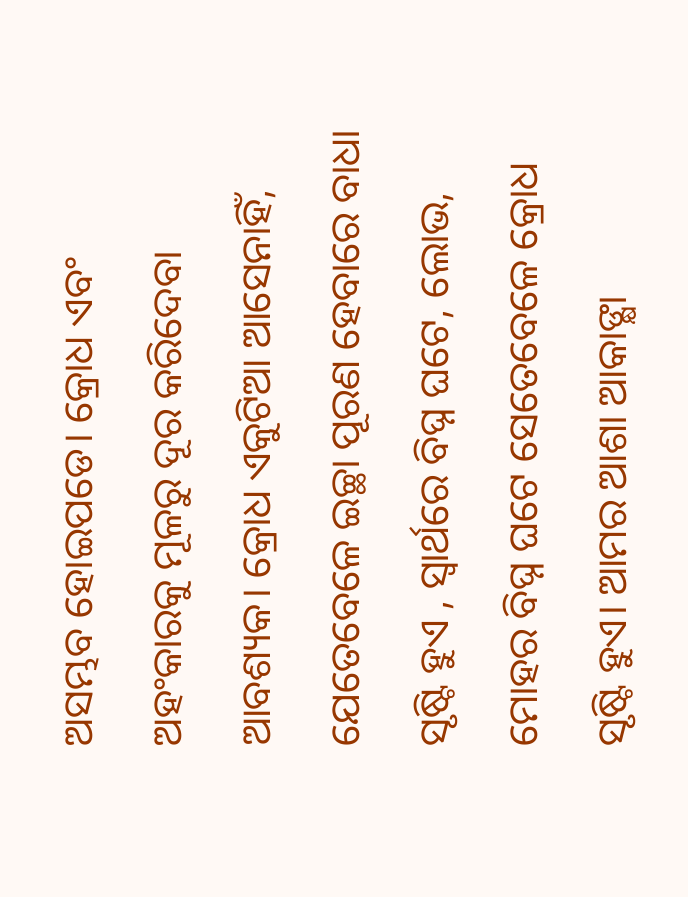ଅସମ୍ଭବ ହୋଇପଡେ। କ୍ରୋଧ ଏବଂ ଅହଂକାରକୁ ମୂଳରୁ ଦୂର କରିଦେବା ଆବଶ୍ୟକ। କ୍ରୋଧ ଏକୁଟିଆ ଆସେନାହିଁ, ଯେତେବେଳେ ଇଚ୍ଛା ପୂରଣ ହେବାରେ ବାଧା ସୃଷ୍ଟି ହୁଏ , ସ୍ଵାର୍ଥରେ ବିଘ୍ନ ଘଟେ, ଲୋଭ, ମୋହର ବିଘ୍ନ ଘଟେ ସେତେବେଳେ କ୍ରୋଧ ସୃଷ୍ଟି ହୁଏ। ଆମର ଆଶା ଆକାଙ୍କ୍ଷା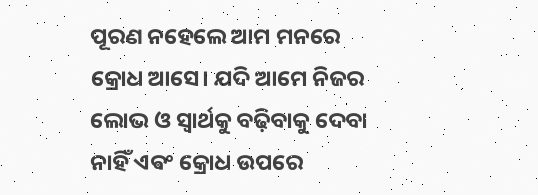ପୂରଣ ନହେଲେ ଆମ ମନରେ କ୍ରୋଧ ଆସେ। ଯଦି ଆମେ ନିଜର ଲୋଭ ଓ ସ୍ୱାର୍ଥକୁ ବଢ଼ିବାକୁ ଦେବା ନାହିଁ ଏଵଂ କ୍ରୋଧ ଉପରେ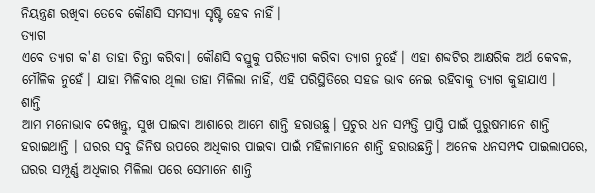ନିୟନ୍ତ୍ରଣ ରଖିବା ତେବେ କୌଣସି ସମସ୍ୟା ସୃଷ୍ଟି ହେବ ନାହିଁ।
ତ୍ୟାଗ
ଏବେ ତ୍ୟାଗ କ'ଣ ତାହା ଚିନ୍ତା କରିବା। କୌଣସି ବସ୍ତୁକୁ ପରିତ୍ୟାଗ କରିବା ତ୍ୟାଗ ନୁହେଁ। ଏହା ଶବ୍ଦଟିର ଆକ୍ଷରିକ ଅର୍ଥ କେବଳ, ମୌଳିକ ନୁହେଁ। ଯାହା ମିଳିବାର ଥିଲା ତାହା ମିଳିଲା ନାହିଁ, ଏହି ପରିସ୍ଥିତିରେ ସହଜ ଭାବ ନେଇ ରହିବାକୁ ତ୍ୟାଗ କୁହାଯାଏ ।
ଶାନ୍ତି
ଆମ ମନୋଭାବ ଦେଖନ୍ତୁ, ସୁଖ ପାଇବା ଆଶାରେ ଆମେ ଶାନ୍ତି ହରାଉଛୁ। ପ୍ରଚୁର ଧନ ସମ୍ପତ୍ତି ପ୍ରାପ୍ତି ପାଇଁ ପୁରୁଷମାନେ ଶାନ୍ତି ହରାଇଥାନ୍ତି । ଘରର ସବୁ ଜିନିଷ ଉପରେ ଅଧିକାର ପାଇବା ପାଇଁ ମହିଳାମାନେ ଶାନ୍ତି ହରାଉଛନ୍ତି। ଅନେକ ଧନସମ୍ପଦ ପାଇଲାପରେ, ଘରର ସମ୍ପୂର୍ଣ୍ଣ ଅଧିକାର ମିଳିଲା ପରେ ସେମାନେ ଶାନ୍ତି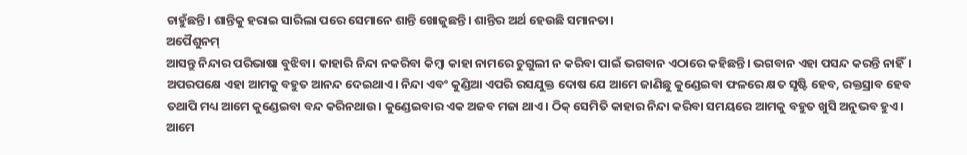ଚାହୁଁଛନ୍ତି। ଶାନ୍ତିକୁ ହରାଇ ସାରିଲା ପରେ ସେମାନେ ଶାନ୍ତି ଖୋଜୁଛନ୍ତି। ଶାନ୍ତିର ଅର୍ଥ ହେଉଛି ସମାନତା।
ଅପୈଶୁନମ୍
ଆସନ୍ତୁ ନିନ୍ଦାର ପରିଭାଷା ବୁଝିବା। କାହାରି ନିନ୍ଦା ନକରିବା କିମ୍ବା କାହା ନାମରେ ଚୁଗୁଲୀ ନ କରିବା ପାଇଁ ଭଗବାନ ଏଠାରେ କହିଛନ୍ତି। ଭଗବାନ ଏହା ପସନ୍ଦ କରନ୍ତି ନାହିଁ। ଅପରପକ୍ଷେ ଏହା ଆମକୁ ବହୁତ ଆନନ୍ଦ ଦେଇଥାଏ। ନିନ୍ଦା ଏବଂ କୁଣ୍ଡିଆ ଏପରି ରସଯୁକ୍ତ ଦୋଷ ଯେ ଆମେ ଜାଣିଛୁ କୁଣ୍ଡେଇବା ଫଳରେ କ୍ଷତ ସୃଷ୍ଟି ହେବ, ରକ୍ତସ୍ରାବ ହେବ ତଥାପି ମଧ୍ୟ ଆମେ କୁଣ୍ଡେଇବା ବନ୍ଦ କରିନଥାଉ। କୁଣ୍ଡେଇବାର ଏକ ଅଜବ ମଜା ଥାଏ। ଠିକ୍ ସେମିତି କାହାର ନିନ୍ଦା କରିବା ସମୟରେ ଆମକୁ ବହୁତ ଖୁସି ଅନୁଭବ ହୁଏ। ଆମେ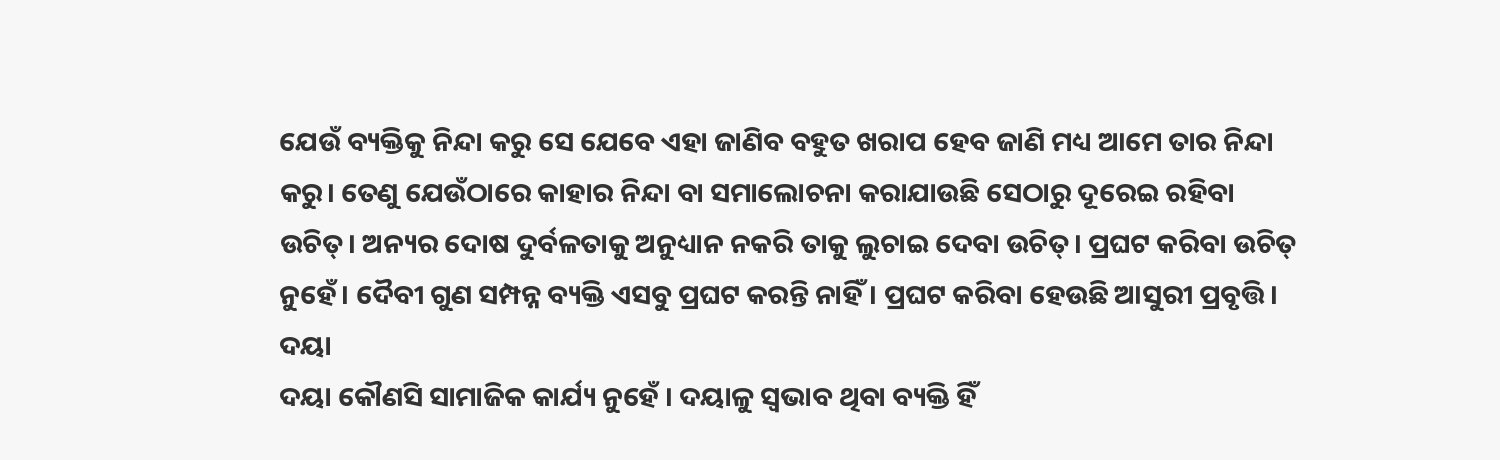ଯେଉଁ ବ୍ୟକ୍ତିକୁ ନିନ୍ଦା କରୁ ସେ ଯେବେ ଏହା ଜାଣିବ ବହୁତ ଖରାପ ହେବ ଜାଣି ମଧ୍ୟ ଆମେ ତାର ନିନ୍ଦା କରୁ। ତେଣୁ ଯେଉଁଠାରେ କାହାର ନିନ୍ଦା ବା ସମାଲୋଚନା କରାଯାଉଛି ସେଠାରୁ ଦୂରେଇ ରହିବା ଉଚିତ୍। ଅନ୍ୟର ଦୋଷ ଦୁର୍ବଳତାକୁ ଅନୁଧ୍ୟାନ ନକରି ତାକୁ ଲୁଚାଇ ଦେବା ଉଚିତ୍। ପ୍ରଘଟ କରିବା ଉଚିତ୍ ନୁହେଁ। ଦୈବୀ ଗୁଣ ସମ୍ପନ୍ନ ବ୍ୟକ୍ତି ଏସବୁ ପ୍ରଘଟ କରନ୍ତି ନାହିଁ। ପ୍ରଘଟ କରିବା ହେଉଛି ଆସୁରୀ ପ୍ରବୃତ୍ତି।
ଦୟା
ଦୟା କୌଣସି ସାମାଜିକ କାର୍ଯ୍ୟ ନୁହେଁ । ଦୟାଳୁ ସ୍ୱଭାବ ଥିବା ବ୍ୟକ୍ତି ହିଁ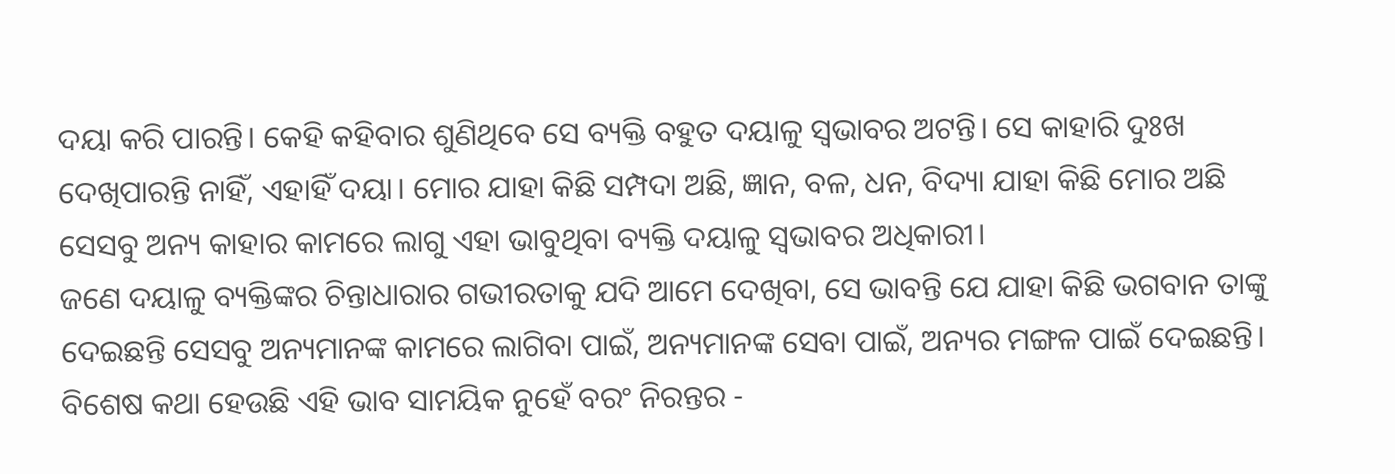ଦୟା କରି ପାରନ୍ତି। କେହି କହିବାର ଶୁଣିଥିବେ ସେ ବ୍ୟକ୍ତି ବହୁତ ଦୟାଳୁ ସ୍ଵଭାବର ଅଟନ୍ତି। ସେ କାହାରି ଦୁଃଖ ଦେଖିପାରନ୍ତି ନାହିଁ, ଏହାହିଁ ଦୟା। ମୋର ଯାହା କିଛି ସମ୍ପଦା ଅଛି, ଜ୍ଞାନ, ବଳ, ଧନ, ବିଦ୍ୟା ଯାହା କିଛି ମୋର ଅଛି ସେସବୁ ଅନ୍ୟ କାହାର କାମରେ ଲାଗୁ ଏହା ଭାବୁଥିବା ବ୍ୟକ୍ତି ଦୟାଳୁ ସ୍ୱଭାବର ଅଧିକାରୀ।
ଜଣେ ଦୟାଳୁ ବ୍ୟକ୍ତିଙ୍କର ଚିନ୍ତାଧାରାର ଗଭୀରତାକୁ ଯଦି ଆମେ ଦେଖିବା, ସେ ଭାବନ୍ତି ଯେ ଯାହା କିଛି ଭଗବାନ ତାଙ୍କୁ ଦେଇଛନ୍ତି ସେସବୁ ଅନ୍ୟମାନଙ୍କ କାମରେ ଲାଗିବା ପାଇଁ, ଅନ୍ୟମାନଙ୍କ ସେବା ପାଇଁ, ଅନ୍ୟର ମଙ୍ଗଳ ପାଇଁ ଦେଇଛନ୍ତି। ବିଶେଷ କଥା ହେଉଛି ଏହି ଭାବ ସାମୟିକ ନୁହେଁ ବରଂ ନିରନ୍ତର -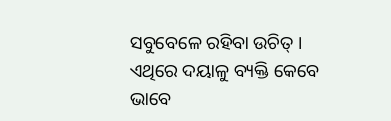ସବୁବେଳେ ରହିବା ଉଚିତ୍ । ଏଥିରେ ଦୟାଳୁ ବ୍ୟକ୍ତି କେବେ ଭାବେ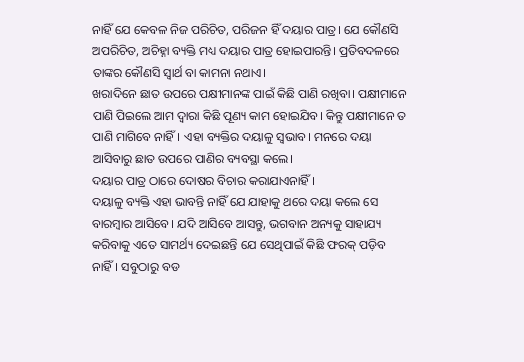ନାହିଁ ଯେ କେବଳ ନିଜ ପରିଚିତ, ପରିଜନ ହିଁ ଦୟାର ପାତ୍ର। ଯେ କୌଣସି ଅପରିଚିତ, ଅଚିହ୍ନା ବ୍ୟକ୍ତି ମଧ୍ୟ ଦୟାର ପାତ୍ର ହୋଇପାରନ୍ତି। ପ୍ରତିବଦଳରେ ତାଙ୍କର କୌଣସି ସ୍ଵାର୍ଥ ବା କାମନା ନଥାଏ।
ଖରାଦିନେ ଛାତ ଉପରେ ପକ୍ଷୀମାନଙ୍କ ପାଇଁ କିଛି ପାଣି ରଖିବା। ପକ୍ଷୀମାନେ ପାଣି ପିଇଲେ ଆମ ଦ୍ବାରା କିଛି ପୂଣ୍ୟ କାମ ହୋଇଯିବ। କିନ୍ତୁ ପକ୍ଷୀମାନେ ତ ପାଣି ମାଗିବେ ନାହିଁ। ଏହା ବ୍ୟକ୍ତିର ଦୟାଳୁ ସ୍ୱଭାବ। ମନରେ ଦୟା ଆସିବାରୁ ଛାତ ଉପରେ ପାଣିର ବ୍ୟବସ୍ଥା କଲେ।
ଦୟାର ପାତ୍ର ଠାରେ ଦୋଷର ବିଚାର କରାଯାଏନାହିଁ ।
ଦୟାଳୁ ବ୍ୟକ୍ତି ଏହା ଭାବନ୍ତି ନାହିଁ ଯେ ଯାହାକୁ ଥରେ ଦୟା କଲେ ସେ ବାରମ୍ବାର ଆସିବେ। ଯଦି ଆସିବେ ଆସନ୍ତୁ, ଭଗବାନ ଅନ୍ୟକୁ ସାହାଯ୍ୟ କରିବାକୁ ଏତେ ସାମର୍ଥ୍ୟ ଦେଇଛନ୍ତି ଯେ ସେଥିପାଇଁ କିଛି ଫରକ୍ ପଡ଼ିବ ନାହିଁ। ସବୁଠାରୁ ବଡ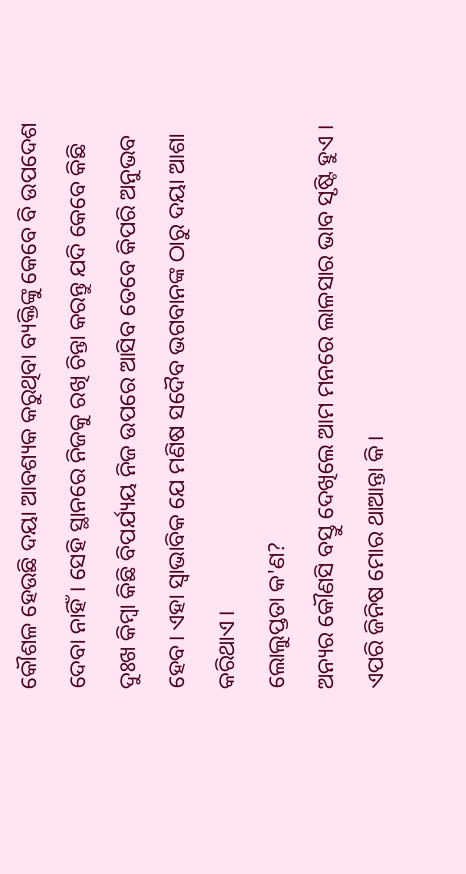କୌଶଳ ହେଉଛି ଦୟା ଆବଶ୍ୟକ କରୁଥିବା ବ୍ୟକ୍ତିଙ୍କୁ କେବେ ବି ଉପଦେଶ ଦେବା ନାହିଁ। ସେହି ସ୍ଥାନରେ ନିଜକୁ ରଖି ଚିନ୍ତା କରନ୍ତୁ ଯଦି କେବେ କିଛି ଦୁଃଖ କିମ୍ବା କିଛି ବିପର୍ଯ୍ୟୟ ନିଜ ଉପରେ ଆସିବ ତେବେ କିପରି ଅନୁଭବ ହେବ। ଏହା ସ୍ୱାଭାବିକ ଯେ ମଣିଷ ସଦୈବ ଭଗବାନଙ୍କ ଠାରୁ ଦୟା ଆଶା କରିଥାଏ ।
ଲୋଲୁପ୍ତତା କ'ଣ?
ଅନ୍ୟର କୌଣସି ବସ୍ତୁ ଦେଖିଲେ ଆମ ମନରେ ଲାଳସାର ଭାବ ସୃଷ୍ଟି ହୁଏ । ଏପରି ଜିନିଷ ମୋର ଥାଆନ୍ତା କି।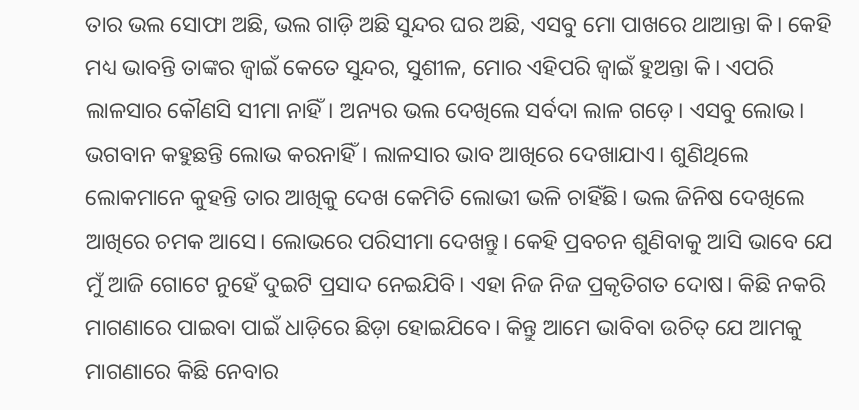ତାର ଭଲ ସୋଫା ଅଛି, ଭଲ ଗାଡ଼ି ଅଛି ସୁନ୍ଦର ଘର ଅଛି, ଏସବୁ ମୋ ପାଖରେ ଥାଆନ୍ତା କି। କେହି ମଧ୍ୟ ଭାବନ୍ତି ତାଙ୍କର ଜ୍ୱାଇଁ କେତେ ସୁନ୍ଦର, ସୁଶୀଳ, ମୋର ଏହିପରି ଜ୍ୱାଇଁ ହୁଅନ୍ତା କି। ଏପରି ଲାଳସାର କୌଣସି ସୀମା ନାହିଁ। ଅନ୍ୟର ଭଲ ଦେଖିଲେ ସର୍ବଦା ଲାଳ ଗଡ଼େ। ଏସବୁ ଲୋଭ। ଭଗବାନ କହୁଛନ୍ତି ଲୋଭ କରନାହିଁ। ଲାଳସାର ଭାବ ଆଖିରେ ଦେଖାଯାଏ। ଶୁଣିଥିଲେ ଲୋକମାନେ କୁହନ୍ତି ତାର ଆଖିକୁ ଦେଖ କେମିତି ଲୋଭୀ ଭଳି ଚାହିଁଛି। ଭଲ ଜିନିଷ ଦେଖିଲେ ଆଖିରେ ଚମକ ଆସେ। ଲୋଭରେ ପରିସୀମା ଦେଖନ୍ତୁ। କେହି ପ୍ରବଚନ ଶୁଣିବାକୁ ଆସି ଭାବେ ଯେ ମୁଁ ଆଜି ଗୋଟେ ନୁହେଁ ଦୁଇଟି ପ୍ରସାଦ ନେଇଯିବି। ଏହା ନିଜ ନିଜ ପ୍ରକୃତିଗତ ଦୋଷ। କିଛି ନକରି ମାଗଣାରେ ପାଇବା ପାଇଁ ଧାଡ଼ିରେ ଛିଡ଼ା ହୋଇଯିବେ। କିନ୍ତୁ ଆମେ ଭାବିବା ଉଚିତ୍ ଯେ ଆମକୁ ମାଗଣାରେ କିଛି ନେବାର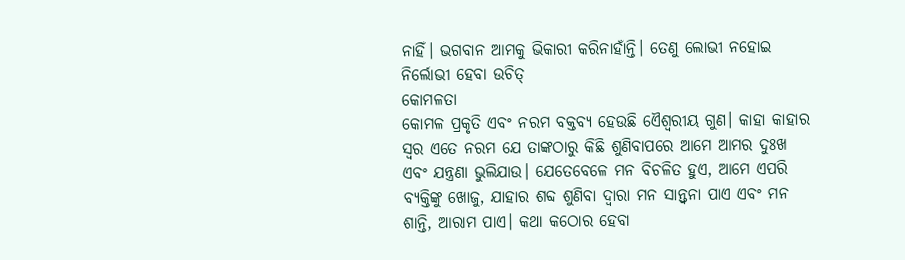ନାହିଁ। ଭଗବାନ ଆମକୁ ଭିକାରୀ କରିନାହାଁନ୍ତି। ତେଣୁ ଲୋଭୀ ନହୋଇ ନିର୍ଲୋଭୀ ହେବା ଉଚିତ୍
କୋମଳତା
କୋମଳ ପ୍ରକୃତି ଏବଂ ନରମ ବକ୍ତବ୍ୟ ହେଉଛି ଏୈଶ୍ୱରୀୟ ଗୁଣ। କାହା କାହାର ସ୍ୱର ଏତେ ନରମ ଯେ ତାଙ୍କଠାରୁ କିଛି ଶୁଣିବାପରେ ଆମେ ଆମର ଦୁଃଖ ଏବଂ ଯନ୍ତ୍ରଣା ଭୁଲିଯାଉ। ଯେତେବେଳେ ମନ ବିଚଳିତ ହୁଏ, ଆମେ ଏପରି ବ୍ୟକ୍ତିଙ୍କୁ ଖୋଜୁ, ଯାହାର ଶବ୍ଦ ଶୁଣିବା ଦ୍ୱାରା ମନ ସାନ୍ତ୍ୱନା ପାଏ ଏବଂ ମନ ଶାନ୍ତି, ଆରାମ ପାଏ। କଥା କଠୋର ହେବା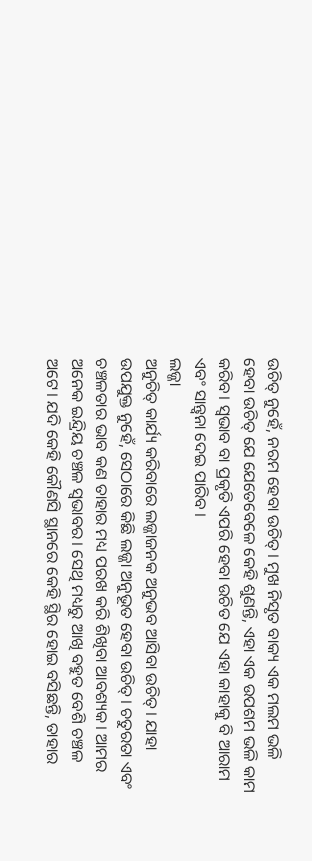ଉଚିତ୍ ନୁହେଁ, ନରମ ହେବା ଉଚିତ୍। ମୁଖ ନିସୃତ ବାକ୍ୟ ଏକ ମଲମ ଭଳି ହେବା ଉଚିତ୍ ଯେ ଯେତେବେଳେ କେହି ଶୁଣନ୍ତି, ଏହା ଏକ ଉପଶମ ଭଳି କାମ କରିବ। ସ୍ୱଭାବ ବା ପ୍ରକୃତି ଏପରି ହେବା ଉଚିତ ଯେ ଏହା କାହାକୁ ବି ଆରାମ ଏବଂ ସାନ୍ତ୍ୱନା ଦେଇ ପାରିବ ।
ଲଜ୍ଜା
ଅନୁଚିତ୍ କାର୍ଯ୍ୟ କରିବାରେ ଲଜ୍ଜାଜନକ ଅନୁଭବ ଆସିବା ଉଚିତ୍। ଯାହା ଉପଯୁକ୍ତ ନୁହେଁ, ସେଠାରେ କିଛି ଲଜ୍ଜା ଅନୁଭୂତ ହେବା ଉଚିତ୍। ଚତୁରତା ଏବଂ ଚଞ୍ଚଳତାର ଭାବ କଣ ତାହାର ମଧ୍ୟ ପରଖ କରି ଶିଖିବା ଆବଶ୍ୟକ। ଆମର ଅନେକ ଇନ୍ଦ୍ରିୟ ଚଞ୍ଚଳ ସ୍ୱଭାବର। ସେଥି ମଧ୍ୟରୁ ଆଖି ବହୁତ ବେଶି ଚଞ୍ଚଳ ଅଟେ। ଯଦି କେହି କୌଣସି ସ୍ଥାନରେ କେହି ସ୍ଥିର ହୋଇ ବସିଛନ୍ତି, ତାହାର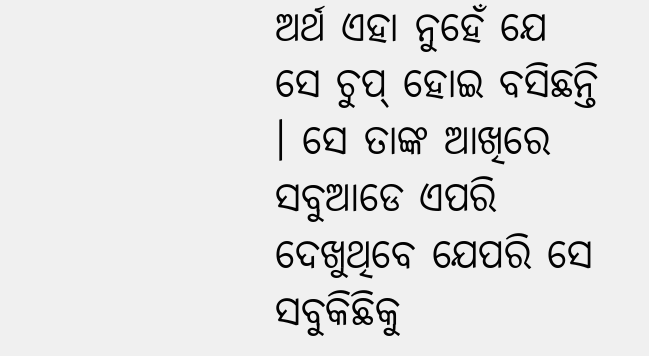ଅର୍ଥ ଏହା ନୁହେଁ ଯେ ସେ ଚୁପ୍ ହୋଇ ବସିଛନ୍ତି । ସେ ତାଙ୍କ ଆଖିରେ ସବୁଆଡେ ଏପରି ଦେଖୁଥିବେ ଯେପରି ସେ ସବୁକିଛିକୁ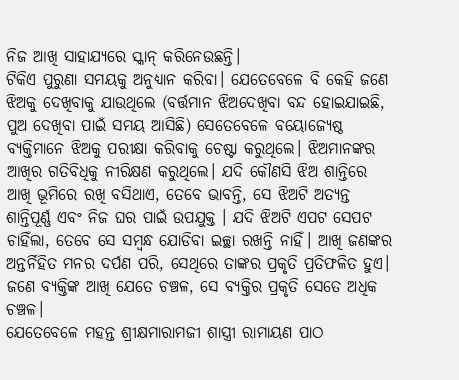ନିଜ ଆଖି ସାହାଯ୍ୟରେ ସ୍କାନ୍ କରିନେଉଛନ୍ତି।
ଟିକିଏ ପୁରୁଣା ସମୟକୁ ଅନୁଧ୍ୟାନ କରିବା। ଯେତେବେଳେ ବି କେହି ଜଣେ ଝିଅକୁ ଦେଖିବାକୁ ଯାଉଥିଲେ (ବର୍ତ୍ତମାନ ଝିଅଦେଖିବା ବନ୍ଦ ହୋଇଯାଇଛି, ପୁଅ ଦେଖିବା ପାଇଁ ସମୟ ଆସିଛି) ସେତେବେଳେ ବୟୋଜ୍ୟେଷ୍ଠ ବ୍ୟକ୍ତିମାନେ ଝିଅକୁ ପରୀକ୍ଷା କରିବାକୁ ଚେଷ୍ଟା କରୁଥିଲେ। ଝିଅମାନଙ୍କର ଆଖିର ଗତିବିଧିକୁ ନୀରିକ୍ଷଣ କରୁଥିଲେ। ଯଦି କୌଣସି ଝିଅ ଶାନ୍ତିରେ ଆଖି ଭୂମିରେ ରଖି ବସିଥାଏ, ତେବେ ଭାବନ୍ତି, ସେ ଝିଅଟି ଅତ୍ୟନ୍ତ ଶାନ୍ତିପୂର୍ଣ୍ଣ ଏବଂ ନିଜ ଘର ପାଇଁ ଉପଯୁକ୍ତ । ଯଦି ଝିଅଟି ଏପଟ ସେପଟ ଚାହିଁଲା, ତେବେ ସେ ସମ୍ବନ୍ଧ ଯୋଡିବା ଇଚ୍ଛା ରଖନ୍ତି ନାହିଁ। ଆଖି ଜଣଙ୍କର ଅନ୍ତର୍ନିହିତ ମନର ଦର୍ପଣ ପରି, ସେଥିରେ ତାଙ୍କର ପ୍ରକୃତି ପ୍ରତିଫଳିତ ହୁଏ। ଜଣେ ବ୍ୟକ୍ତିଙ୍କ ଆଖି ଯେତେ ଚଞ୍ଚଳ, ସେ ବ୍ୟକ୍ତିର ପ୍ରକୃତି ସେତେ ଅଧିକ ଚଞ୍ଚଳ।
ଯେତେବେଳେ ମହନ୍ତ ଶ୍ରୀକ୍ଷମାରାମଜୀ ଶାସ୍ତ୍ରୀ ରାମାୟଣ ପାଠ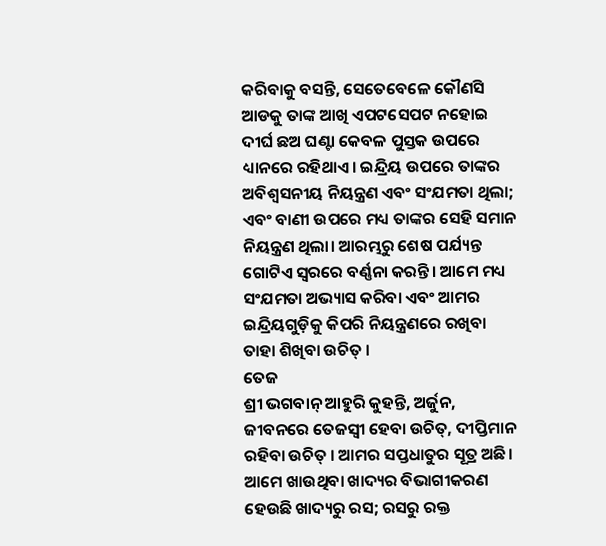କରିବାକୁ ବସନ୍ତି, ସେତେବେଳେ କୌଣସି ଆଡକୁ ତାଙ୍କ ଆଖି ଏପଟସେପଟ ନହୋଇ ଦୀର୍ଘ ଛଅ ଘଣ୍ଟା କେବଳ ପୁସ୍ତକ ଉପରେ ଧ୍ୟାନରେ ରହିଥାଏ। ଇନ୍ଦ୍ରିୟ ଉପରେ ତାଙ୍କର ଅବିଶ୍ବସନୀୟ ନିୟନ୍ତ୍ରଣ ଏବଂ ସଂଯମତା ଥିଲା; ଏବଂ ବାଣୀ ଉପରେ ମଧ୍ୟ ତାଙ୍କର ସେହି ସମାନ ନିୟନ୍ତ୍ରଣ ଥିଲା। ଆରମ୍ଭରୁ ଶେଷ ପର୍ଯ୍ୟନ୍ତ ଗୋଟିଏ ସ୍ୱରରେ ବର୍ଣ୍ଣନା କରନ୍ତି। ଆମେ ମଧ୍ୟ ସଂଯମତା ଅଭ୍ୟାସ କରିବା ଏବଂ ଆମର ଇନ୍ଦ୍ରିୟଗୁଡ଼ିକୁ କିପରି ନିୟନ୍ତ୍ରଣରେ ରଖିବା ତାହା ଶିଖିବା ଉଚିତ୍ ।
ତେଜ
ଶ୍ରୀ ଭଗବାନ୍ ଆହୁରି କୁହନ୍ତି, ଅର୍ଜୁନ, ଜୀବନରେ ତେଜସ୍ୱୀ ହେବା ଉଚିତ୍, ଦୀପ୍ତିମାନ ରହିବା ଉଚିତ୍ । ଆମର ସପ୍ତଧାତୁର ସୂତ୍ର ଅଛି। ଆମେ ଖାଉଥିବା ଖାଦ୍ୟର ବିଭାଗୀକରଣ ହେଉଛି ଖାଦ୍ୟରୁ ରସ; ରସରୁ ରକ୍ତ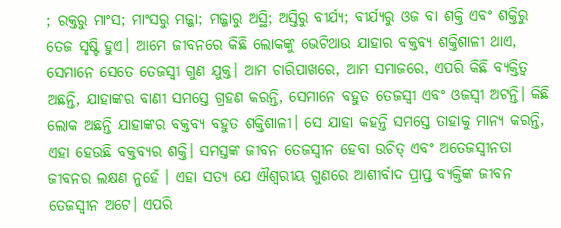; ରକ୍ତରୁ ମାଂସ; ମାଂସରୁ ମଜ୍ଜା; ମଜ୍ଜାରୁ ଅସ୍ଥି; ଅସ୍ତିରୁ ବୀର୍ଯ୍ୟ; ବୀର୍ଯ୍ୟରୁ ଓଜ ବା ଶକ୍ତି ଏବଂ ଶକ୍ତିରୁ ତେଜ ସୃଷ୍ଟି ହୁଏ। ଆମେ ଜୀବନରେ କିଛି ଲୋକଙ୍କୁ ଭେଟିଥାଉ ଯାହାର ବକ୍ତବ୍ୟ ଶକ୍ତିଶାଳୀ ଥାଏ, ସେମାନେ ସେତେ ତେଜସ୍ୱୀ ଗୁଣ ଯୁକ୍ତ। ଆମ ଚାରିପାଖରେ, ଆମ ସମାଜରେ, ଏପରି କିଛି ବ୍ୟକ୍ତିତ୍ୱ ଅଛନ୍ତି, ଯାହାଙ୍କର ବାଣୀ ସମସ୍ତେ ଗ୍ରହଣ କରନ୍ତି, ସେମାନେ ବହୁତ ତେଜସ୍ୱୀ ଏବଂ ଓଜସ୍ୱୀ ଅଟନ୍ତି। କିଛି ଲୋକ ଅଛନ୍ତି ଯାହାଙ୍କର ବକ୍ତବ୍ୟ ବହୁତ ଶକ୍ତିଶାଳୀ। ସେ ଯାହା କହନ୍ତି ସମସ୍ତେ ତାହାକୁ ମାନ୍ୟ କରନ୍ତି, ଏହା ହେଉଛି ବକ୍ତବ୍ୟର ଶକ୍ତି। ସମସ୍ତଙ୍କ ଜୀବନ ତେଜସ୍ୱୀନ ହେବା ଉଚିତ୍ ଏବଂ ଅତେଜସ୍ବୀନତା ଜୀବନର ଲକ୍ଷଣ ନୁହେଁ । ଏହା ସତ୍ୟ ଯେ ଐଶ୍ୱରୀୟ ଗୁଣରେ ଆଶୀର୍ବାଦ ପ୍ରାପ୍ତ ବ୍ୟକ୍ତିଙ୍କ ଜୀବନ ତେଜସ୍ୱୀନ ଅଟେ। ଏପରି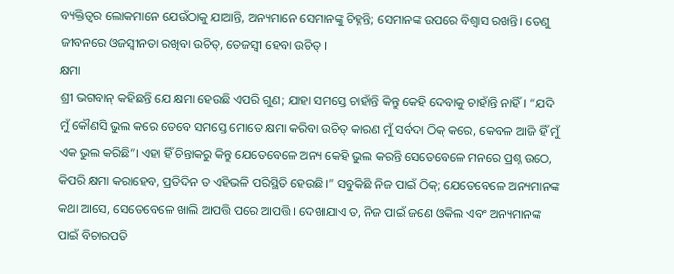ବ୍ୟକ୍ତିତ୍ୱର ଲୋକମାନେ ଯେଉଁଠାକୁ ଯାଆନ୍ତି, ଅନ୍ୟମାନେ ସେମାନଙ୍କୁ ଚିହ୍ନନ୍ତି; ସେମାନଙ୍କ ଉପରେ ବିଶ୍ୱାସ ରଖନ୍ତି। ତେଣୁ ଜୀବନରେ ଓଜସ୍ୱୀନତା ରଖିବା ଉଚିତ୍, ତେଜସ୍ୱୀ ହେବା ଉଚିତ୍ ।
କ୍ଷମା
ଶ୍ରୀ ଭଗବାନ୍ କହିଛନ୍ତି ଯେ କ୍ଷମା ହେଉଛି ଏପରି ଗୁଣ; ଯାହା ସମସ୍ତେ ଚାହାଁନ୍ତି କିନ୍ତୁ କେହି ଦେବାକୁ ଚାହାଁନ୍ତି ନାହିଁ। “ଯଦି ମୁଁ କୌଣସି ଭୁଲ କରେ ତେବେ ସମସ୍ତେ ମୋତେ କ୍ଷମା କରିବା ଉଚିତ୍ କାରଣ ମୁଁ ସର୍ବଦା ଠିକ୍ କରେ, କେବଳ ଆଜି ହିଁ ମୁଁ ଏକ ଭୁଲ କରିଛି”। ଏହା ହିଁ ଚିନ୍ତାକରୁ କିନ୍ତୁ ଯେତେବେଳେ ଅନ୍ୟ କେହି ଭୁଲ କରନ୍ତି ସେତେବେଳେ ମନରେ ପ୍ରଶ୍ନ ଉଠେ, କିପରି କ୍ଷମା କରାହେବ, ପ୍ରତିଦିନ ତ ଏହିଭଳି ପରିସ୍ଥିତି ହେଉଛି।” ସବୁକିଛି ନିଜ ପାଇଁ ଠିକ୍; ଯେତେବେଳେ ଅନ୍ୟମାନଙ୍କ କଥା ଆସେ, ସେତେବେଳେ ଖାଲି ଆପତ୍ତି ପରେ ଆପତ୍ତି। ଦେଖାଯାଏ ତ, ନିଜ ପାଇଁ ଜଣେ ଓକିଲ ଏବଂ ଅନ୍ୟମାନଙ୍କ ପାଇଁ ବିଚାରପତି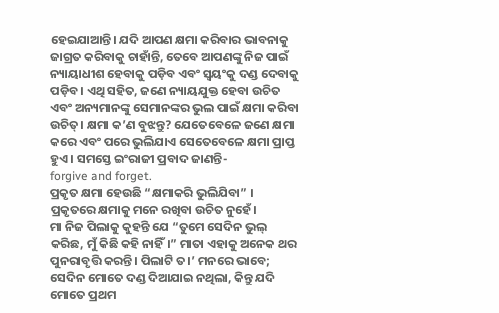ହେଇଯାଆନ୍ତି। ଯଦି ଆପଣ କ୍ଷମା କରିବାର ଭାବନାକୁ ଜାଗ୍ରତ କରିବାକୁ ଚାହାଁନ୍ତି, ତେବେ ଆପଣଙ୍କୁ ନିଜ ପାଇଁ ନ୍ୟାୟାଧୀଶ ହେବାକୁ ପଡ଼ିବ ଏବଂ ସ୍ୱୟଂକୁ ଦଣ୍ଡ ଦେବାକୁ ପଡ଼ିବ। ଏଥି ସହିତ, ଜଣେ ନ୍ୟାୟଯୁକ୍ତ ହେବା ଉଚିତ ଏବଂ ଅନ୍ୟମାନଙ୍କୁ ସେମାନଙ୍କର ଭୁଲ ପାଇଁ କ୍ଷମା କରିବା ଉଚିତ୍। କ୍ଷମା କ’ଣ ବୁଝନ୍ତୁ? ଯେତେବେଳେ ଜଣେ କ୍ଷମା କରେ ଏବଂ ପରେ ଭୁଲିଯାଏ ସେତେବେଳେ କ୍ଷମା ପ୍ରାପ୍ତ ହୁଏ । ସମସ୍ତେ ଇଂରାଜୀ ପ୍ରବାଦ ଜାଣନ୍ତି-
forgive and forget.
ପ୍ରକୃତ କ୍ଷମା ହେଉଛି “କ୍ଷମାକରି ଭୁଲିଯିବା” । ପ୍ରକୃତରେ କ୍ଷମାକୁ ମନେ ରଖିବା ଉଚିତ ନୁହେଁ।
ମା ନିଜ ପିଲାକୁ କୁହନ୍ତି ଯେ “ତୁମେ ସେଦିନ ଭୁଲ୍ କରିଛ, ମୁଁ କିଛି କହି ନାହିଁ।” ମାତା ଏହାକୁ ଅନେକ ଥର ପୁନରାବୃତ୍ତି କରନ୍ତି। ପିଲାଟି ତ।’ ମନରେ ଭାବେ; ସେଦିନ ମୋତେ ଦଣ୍ଡ ଦିଆଯାଇ ନଥିଲା, କିନ୍ତୁ ଯଦି ମୋତେ ପ୍ରଥମ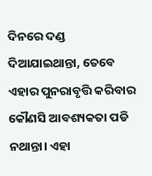ଦିନରେ ଦଣ୍ଡ ଦିଆଯାଇଥାନ୍ତା, ତେବେ ଏହାର ପୁନରାବୃତ୍ତି କରିବାର କୌଣସି ଆବଶ୍ୟକତା ପଡି ନଥାନ୍ତା। ଏହା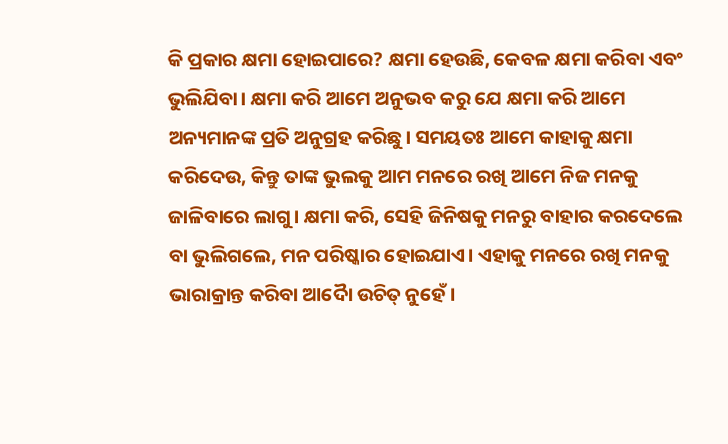କି ପ୍ରକାର କ୍ଷମା ହୋଇପାରେ? କ୍ଷମା ହେଉଛି, କେବଳ କ୍ଷମା କରିବା ଏବଂ ଭୁଲିଯିବା। କ୍ଷମା କରି ଆମେ ଅନୁଭବ କରୁ ଯେ କ୍ଷମା କରି ଆମେ ଅନ୍ୟମାନଙ୍କ ପ୍ରତି ଅନୁଗ୍ରହ କରିଛୁ। ସମୟତଃ ଆମେ କାହାକୁ କ୍ଷମା କରିଦେଉ, କିନ୍ତୁ ତାଙ୍କ ଭୁଲକୁ ଆମ ମନରେ ରଖି ଆମେ ନିଜ ମନକୁ ଜାଳିବାରେ ଲାଗୁ। କ୍ଷମା କରି, ସେହି ଜିନିଷକୁ ମନରୁ ବାହାର କରଦେଲେ ବା ଭୁଲିଗଲେ, ମନ ପରିଷ୍କାର ହୋଇଯାଏ। ଏହାକୁ ମନରେ ରଖି ମନକୁ ଭାରାକ୍ରାନ୍ତ କରିବା ଆଦୋୖ ଉଚିତ୍ ନୁହେଁ।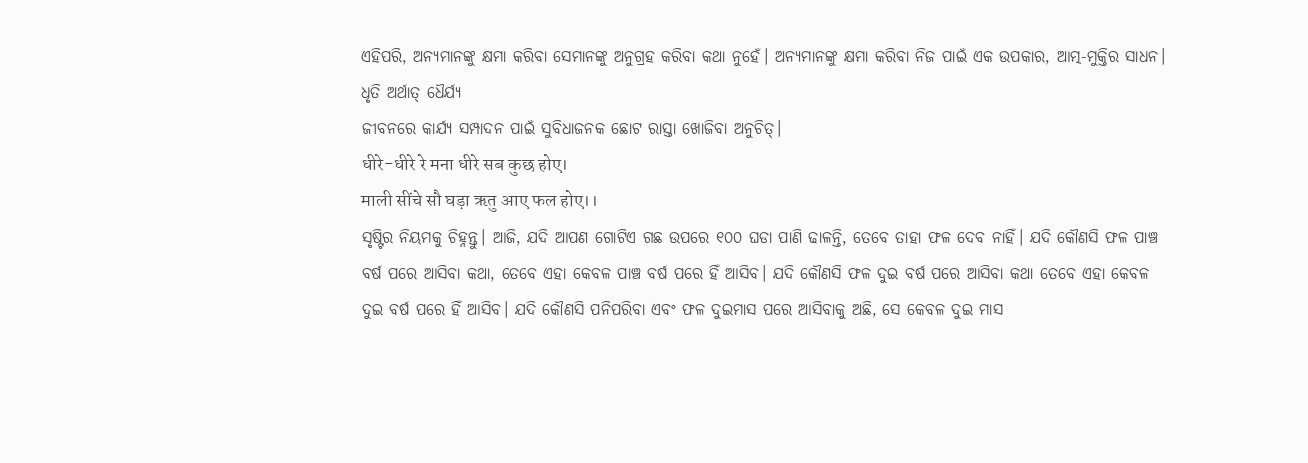ଏହିପରି, ଅନ୍ୟମାନଙ୍କୁ କ୍ଷମା କରିବା ସେମାନଙ୍କୁ ଅନୁଗ୍ରହ କରିବା କଥା ନୁହେଁ। ଅନ୍ୟମାନଙ୍କୁ କ୍ଷମା କରିବା ନିଜ ପାଇଁ ଏକ ଉପକାର, ଆତ୍ମ-ମୁକ୍ତିର ସାଧନ।
ଧୃତି ଅର୍ଥାତ୍ ଧୈର୍ଯ୍ୟ
ଜୀବନରେ କାର୍ଯ୍ୟ ସମ୍ପାଦନ ପାଇଁ ସୁବିଧାଜନକ ଛୋଟ ରାସ୍ତା ଖୋଜିବା ଅନୁଚିତ୍।
धीरे-धीरे रे मना धीरे सब कुछ होए।
माली सींचे सौ घड़ा ऋतु आए फल होए।।
ସୃଷ୍ଟିର ନିୟମକୁ ଚିହ୍ନନ୍ତୁ। ଆଜି, ଯଦି ଆପଣ ଗୋଟିଏ ଗଛ ଉପରେ ୧୦୦ ଘଡା ପାଣି ଢାଳନ୍ତି, ତେବେ ତାହା ଫଳ ଦେବ ନାହିଁ। ଯଦି କୌଣସି ଫଳ ପାଞ୍ଚ ବର୍ଷ ପରେ ଆସିବା କଥା, ତେବେ ଏହା କେବଳ ପାଞ୍ଚ ବର୍ଷ ପରେ ହିଁ ଆସିବ। ଯଦି କୌଣସି ଫଳ ଦୁଇ ବର୍ଷ ପରେ ଆସିବା କଥା ତେବେ ଏହା କେବଳ ଦୁଇ ବର୍ଷ ପରେ ହିଁ ଆସିବ। ଯଦି କୌଣସି ପନିପରିବା ଏବଂ ଫଳ ଦୁଇମାସ ପରେ ଆସିବାକୁ ଅଛି, ସେ କେବଳ ଦୁଇ ମାସ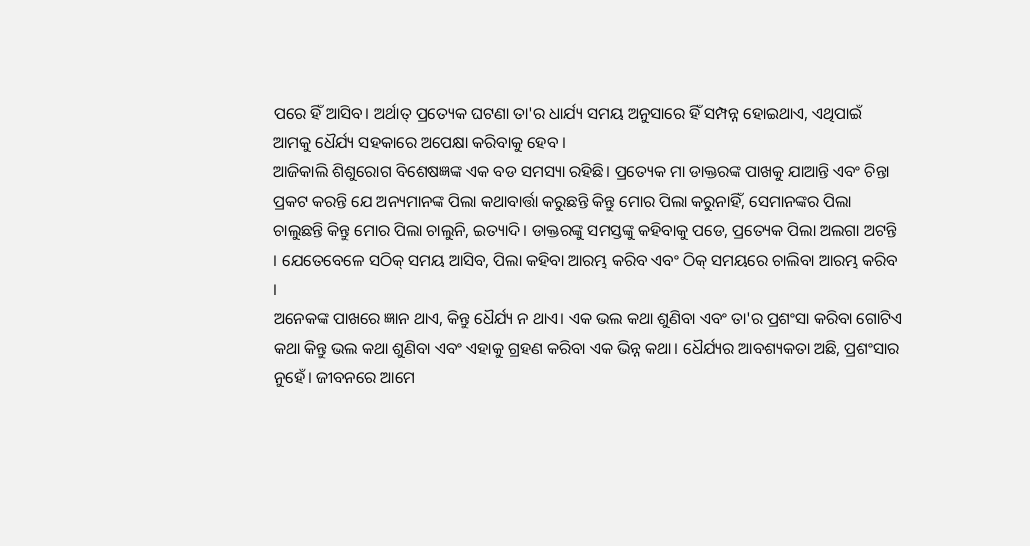ପରେ ହିଁ ଆସିବ। ଅର୍ଥାତ୍ ପ୍ରତ୍ୟେକ ଘଟଣା ତା'ର ଧାର୍ଯ୍ୟ ସମୟ ଅନୁସାରେ ହିଁ ସମ୍ପନ୍ନ ହୋଇଥାଏ, ଏଥିପାଇଁ ଆମକୁ ଧୈର୍ଯ୍ୟ ସହକାରେ ଅପେକ୍ଷା କରିବାକୁ ହେବ ।
ଆଜିକାଲି ଶିଶୁରୋଗ ବିଶେଷଜ୍ଞଙ୍କ ଏକ ବଡ ସମସ୍ୟା ରହିଛି। ପ୍ରତ୍ୟେକ ମା ଡାକ୍ତରଙ୍କ ପାଖକୁ ଯାଆନ୍ତି ଏବଂ ଚିନ୍ତା ପ୍ରକଟ କରନ୍ତି ଯେ ଅନ୍ୟମାନଙ୍କ ପିଲା କଥାବାର୍ତ୍ତା କରୁଛନ୍ତି କିନ୍ତୁ ମୋର ପିଲା କରୁନାହିଁ, ସେମାନଙ୍କର ପିଲା ଚାଲୁଛନ୍ତି କିନ୍ତୁ ମୋର ପିଲା ଚାଲୁନି, ଇତ୍ୟାଦି। ଡାକ୍ତରଙ୍କୁ ସମସ୍ତଙ୍କୁ କହିବାକୁ ପଡେ, ପ୍ରତ୍ୟେକ ପିଲା ଅଲଗା ଅଟନ୍ତି । ଯେତେବେଳେ ସଠିକ୍ ସମୟ ଆସିବ, ପିଲା କହିବା ଆରମ୍ଭ କରିବ ଏବଂ ଠିକ୍ ସମୟରେ ଚାଲିବା ଆରମ୍ଭ କରିବ ।
ଅନେକଙ୍କ ପାଖରେ ଜ୍ଞାନ ଥାଏ, କିନ୍ତୁ ଧୈର୍ଯ୍ୟ ନ ଥାଏ। ଏକ ଭଲ କଥା ଶୁଣିବା ଏବଂ ତା'ର ପ୍ରଶଂସା କରିବା ଗୋଟିଏ କଥା କିନ୍ତୁ ଭଲ କଥା ଶୁଣିବା ଏବଂ ଏହାକୁ ଗ୍ରହଣ କରିବା ଏକ ଭିନ୍ନ କଥା। ଧୈର୍ଯ୍ୟର ଆବଶ୍ୟକତା ଅଛି, ପ୍ରଶଂସାର ନୁହେଁ। ଜୀବନରେ ଆମେ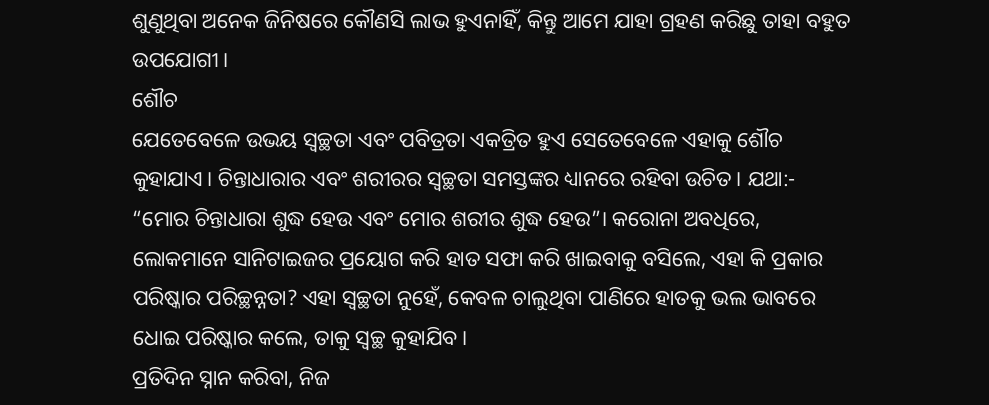ଶୁଣୁଥିବା ଅନେକ ଜିନିଷରେ କୌଣସି ଲାଭ ହୁଏନାହିଁ, କିନ୍ତୁ ଆମେ ଯାହା ଗ୍ରହଣ କରିଛୁ ତାହା ବହୁତ ଉପଯୋଗୀ।
ଶୌଚ
ଯେତେବେଳେ ଉଭୟ ସ୍ୱଚ୍ଛତା ଏବଂ ପବିତ୍ରତା ଏକତ୍ରିତ ହୁଏ ସେତେବେଳେ ଏହାକୁ ଶୌଚ କୁହାଯାଏ। ଚିନ୍ତାଧାରାର ଏବଂ ଶରୀରର ସ୍ୱଚ୍ଛତା ସମସ୍ତଙ୍କର ଧ୍ୟାନରେ ରହିବା ଉଚିତ। ଯଥା:- “ମୋର ଚିନ୍ତାଧାରା ଶୁଦ୍ଧ ହେଉ ଏବଂ ମୋର ଶରୀର ଶୁଦ୍ଧ ହେଉ”। କରୋନା ଅବଧିରେ, ଲୋକମାନେ ସାନିଟାଇଜର ପ୍ରୟୋଗ କରି ହାତ ସଫା କରି ଖାଇବାକୁ ବସିଲେ, ଏହା କି ପ୍ରକାର ପରିଷ୍କାର ପରିଚ୍ଛନ୍ନତା? ଏହା ସ୍ୱଚ୍ଛତା ନୁହେଁ, କେବଳ ଚାଲୁଥିବା ପାଣିରେ ହାତକୁ ଭଲ ଭାବରେ ଧୋଇ ପରିଷ୍କାର କଲେ, ତାକୁ ସ୍ୱଚ୍ଛ କୁହାଯିବ।
ପ୍ରତିଦିନ ସ୍ନାନ କରିବା, ନିଜ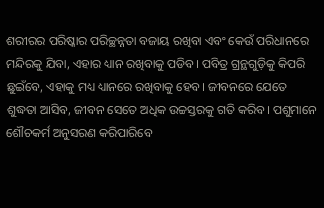ଶରୀରର ପରିଷ୍କାର ପରିଚ୍ଛନ୍ନତା ବଜାୟ ରଖିବା ଏବଂ କେଉଁ ପରିଧାନରେ ମନ୍ଦିରକୁ ଯିବା, ଏହାର ଧ୍ୟାନ ରଖିବାକୁ ପଡିବ। ପବିତ୍ର ଗ୍ରନ୍ଥଗୁଡ଼ିକୁ କିପରି ଛୁଇଁବେ, ଏହାକୁ ମଧ୍ୟ ଧ୍ୟାନରେ ରଖିବାକୁ ହେବ। ଜୀବନରେ ଯେତେ ଶୁଦ୍ଧତା ଆସିବ, ଜୀବନ ସେତେ ଅଧିକ ଉଚ୍ଚସ୍ତରକୁ ଗତି କରିବ। ପଶୁମାନେ ଶୌଚକର୍ମ ଅନୁସରଣ କରିପାରିବେ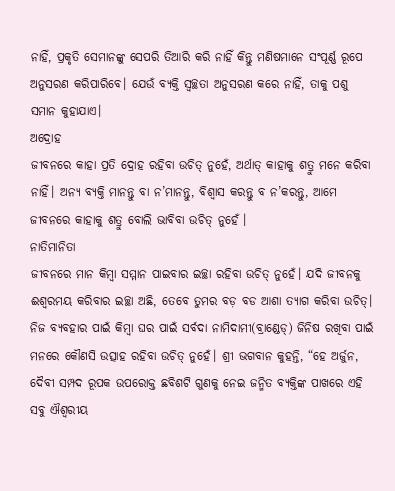ନାହିଁ, ପ୍ରକୃତି ସେମାନଙ୍କୁ ସେପରି ତିଆରି କରି ନାହିଁ କିନ୍ତୁ ମଣିଷମାନେ ସଂପୂର୍ଣ୍ଣ ରୂପେ ଅନୁସରଣ କରିପାରିବେ। ଯେଉଁ ବ୍ୟକ୍ତି ସ୍ୱଚ୍ଛତା ଅନୁସରଣ କରେ ନାହିଁ, ତାକୁ ପଶୁ ସମାନ କୁହାଯାଏ।
ଅଦ୍ରୋହ
ଜୀବନରେ କାହା ପ୍ରତି ଦ୍ରୋହ ରହିବା ଉଚିତ୍ ନୁହେଁ, ଅର୍ଥାତ୍ କାହାକୁ ଶତ୍ରୁ ମନେ କରିବା ନାହିଁ। ଅନ୍ୟ ବ୍ୟକ୍ତି ମାନନ୍ତୁ ବା ନ’ମାନନ୍ତୁ, ବିଶ୍ୱାସ କରନ୍ତୁ ବ ନ’କରନ୍ତୁ, ଆମେ ଜୀବନରେ କାହାକୁ ଶତ୍ରୁ ବୋଲି ଭାବିବା ଉଚିତ୍ ନୁହେଁ ।
ନାତିମାନିତା
ଜୀବନରେ ମାନ କିମ୍ବା ସମ୍ମାନ ପାଇବାର ଇଚ୍ଛା ରହିବା ଉଚିତ୍ ନୁହେଁ। ଯଦି ଜୀବନକୁ ଈଶ୍ୱରମୟ କରିବାର ଇଚ୍ଛା ଅଛି, ତେବେ ତୁମର ବଡ଼ ବଡ ଆଶା ତ୍ୟାଗ କରିବା ଉଚିତ୍। ନିଜ ବ୍ୟବହାର ପାଇଁ କିମ୍ବା ଘର ପାଇଁ ସର୍ବଦା ନାମିଦାମୀ(ବ୍ରାଣ୍ଡେଡ୍) ଜିନିଷ ରଖିବା ପାଇଁ ମନରେ କୌଣସି ଉତ୍ସାହ ରହିବା ଉଚିତ୍ ନୁହେଁ। ଶ୍ରୀ ଭଗବାନ କୁହନ୍ତି, “ହେ ଅର୍ଜୁନ, ଦୈବୀ ସମ୍ପଦ ରୂପକ ଉପରୋକ୍ତ ଛବିଶଟି ଗୁଣକୁ ନେଇ ଜନ୍ମିତ ବ୍ୟକ୍ତିଙ୍କ ପାଖରେ ଏହି ସବୁ ଐଶ୍ୱରୀୟ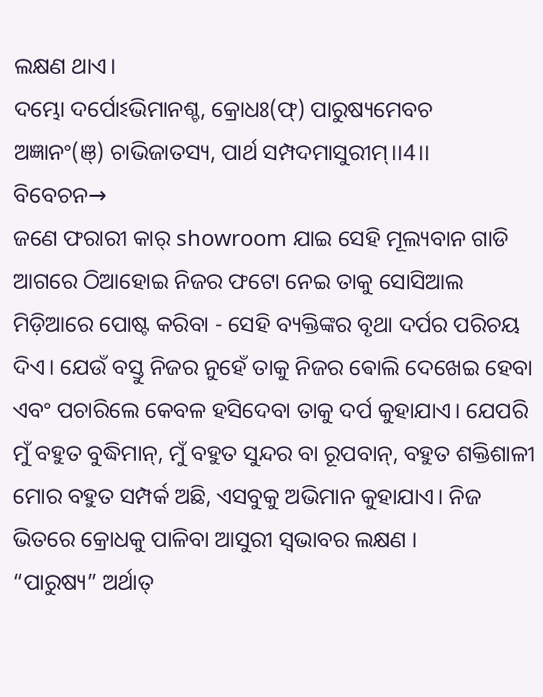ଲକ୍ଷଣ ଥାଏ।
ଦମ୍ଭୋ ଦର୍ପୋଽଭିମାନଶ୍ଚ, କ୍ରୋଧଃ(ଫ୍) ପାରୁଷ୍ୟମେବଚ
ଅଜ୍ଞାନଂ(ଞ୍) ଚାଭିଜାତସ୍ୟ, ପାର୍ଥ ସମ୍ପଦମାସୁରୀମ୍।।4।।
ବିବେଚନ→
ଜଣେ ଫରାରୀ କାର୍ showroom ଯାଇ ସେହି ମୂଲ୍ୟବାନ ଗାଡି ଆଗରେ ଠିଆହୋଇ ନିଜର ଫଟୋ ନେଇ ତାକୁ ସୋସିଆଲ ମିଡ଼ିଆରେ ପୋଷ୍ଟ କରିବା - ସେହି ବ୍ୟକ୍ତିଙ୍କର ବୃଥା ଦର୍ପର ପରିଚୟ ଦିଏ। ଯେଉଁ ବସ୍ତୁ ନିଜର ନୁହେଁ ତାକୁ ନିଜର ଵୋଲି ଦେଖେଇ ହେବା ଏବଂ ପଚାରିଲେ କେବଳ ହସିଦେବା ତାକୁ ଦର୍ପ କୁହାଯାଏ। ଯେପରି ମୁଁ ବହୁତ ବୁଦ୍ଧିମାନ୍, ମୁଁ ବହୁତ ସୁନ୍ଦର ବା ରୂପବାନ୍, ବହୁତ ଶକ୍ତିଶାଳୀ ମୋର ବହୁତ ସମ୍ପର୍କ ଅଛି, ଏସବୁକୁ ଅଭିମାନ କୁହାଯାଏ। ନିଜ ଭିତରେ କ୍ରୋଧକୁ ପାଳିବା ଆସୁରୀ ସ୍ୱଭାବର ଲକ୍ଷଣ ।
“ପାରୁଷ୍ୟ” ଅର୍ଥାତ୍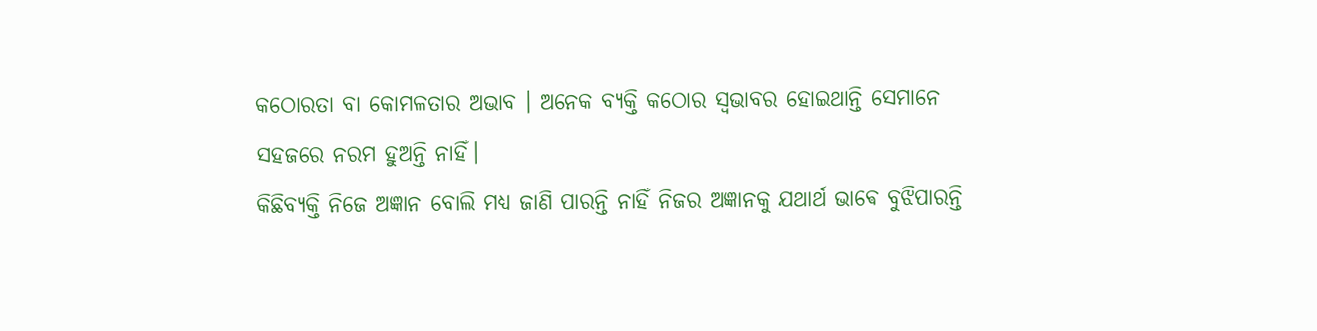କଠୋରତା ବା କୋମଳତାର ଅଭାବ । ଅନେକ ବ୍ୟକ୍ତି କଠୋର ସ୍ୱଭାବର ହୋଇଥାନ୍ତି ସେମାନେ ସହଜରେ ନରମ ହୁଅନ୍ତି ନାହିଁ।
କିଛିବ୍ୟକ୍ତି ନିଜେ ଅଜ୍ଞାନ ବୋଲି ମଧ୍ୟ ଜାଣି ପାରନ୍ତି ନାହିଁ ନିଜର ଅଜ୍ଞାନକୁ ଯଥାର୍ଥ ଭାଵେ ବୁଝିପାରନ୍ତି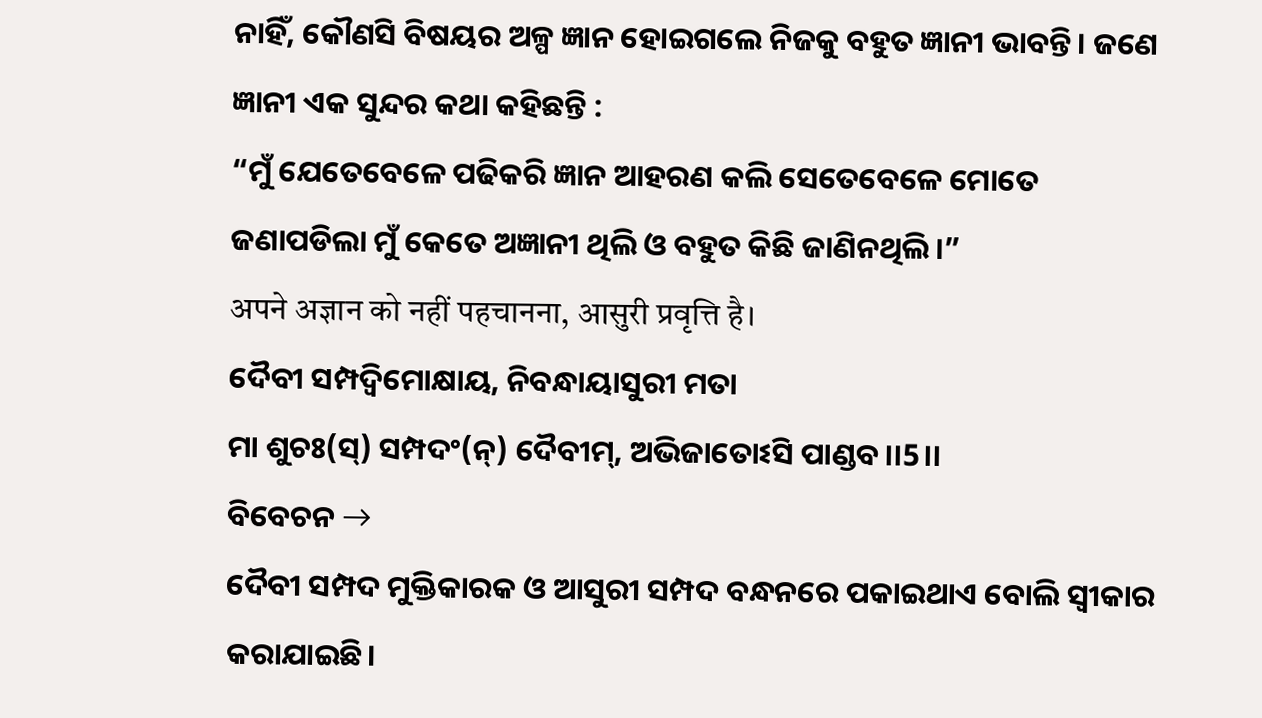ନାହିଁ, କୌଣସି ବିଷୟର ଅଳ୍ପ ଜ୍ଞାନ ହୋଇଗଲେ ନିଜକୁ ବହୁତ ଜ୍ଞାନୀ ଭାବନ୍ତି। ଜଣେ ଜ୍ଞାନୀ ଏକ ସୁନ୍ଦର କଥା କହିଛନ୍ତି :
“ମୁଁ ଯେତେବେଳେ ପଢିକରି ଜ୍ଞାନ ଆହରଣ କଲି ସେତେବେଳେ ମୋତେ ଜଣାପଡିଲା ମୁଁ କେତେ ଅଜ୍ଞାନୀ ଥିଲି ଓ ବହୁତ କିଛି ଜାଣିନଥିଲି।”
अपने अज्ञान को नहीं पहचानना, आसुरी प्रवृत्ति है।
ଦୈବୀ ସମ୍ପଦ୍ବିମୋକ୍ଷାୟ, ନିବନ୍ଧାୟାସୁରୀ ମତା
ମା ଶୁଚଃ(ସ୍) ସମ୍ପଦଂ(ନ୍) ଦୈବୀମ୍, ଅଭିଜାତୋଽସି ପାଣ୍ଡବ।।5।।
ବିବେଚନ →
ଦୈବୀ ସମ୍ପଦ ମୁକ୍ତିକାରକ ଓ ଆସୁରୀ ସମ୍ପଦ ବନ୍ଧନରେ ପକାଇଥାଏ ବୋଲି ସ୍ୱୀକାର କରାଯାଇଛି।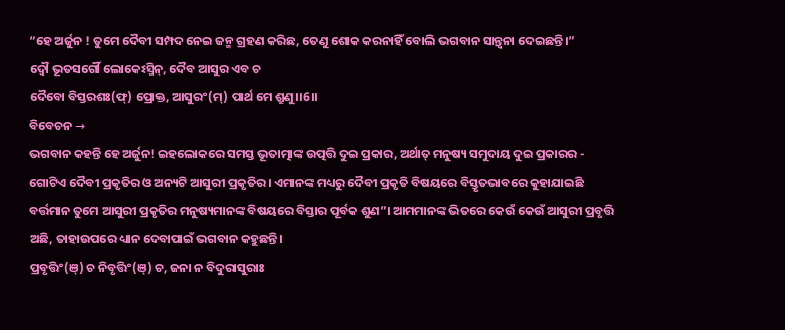“ହେ ଅର୍ଜୁନ ! ତୁମେ ଦୈବୀ ସମ୍ପଦ ନେଇ ଜନ୍ମ ଗ୍ରହଣ କରିଛ, ତେଣୁ ଶୋକ କରନାହିଁ ବୋଲି ଭଗବାନ ସାନ୍ତ୍ୱନା ଦେଇଛନ୍ତି।”
ଦ୍ୱୌ ଭୂତସର୍ଗୌ ଲୋକେଽସ୍ମିନ୍, ଦୈବ ଆସୁର ଏବ ଚ
ଦୈବୋ ବିସ୍ତରଶଃ(ଫ୍) ପ୍ରୋକ୍ତ, ଆସୁରଂ(ମ୍) ପାର୍ଥ ମେ ଶ୍ରୁଣୁ।।6।।
ବିବେଚନ →
ଭଗବାନ କହନ୍ତି ହେ ଅର୍ଜୁନ! ଇହଲୋକରେ ସମସ୍ତ ଭୂତାତ୍ମାଙ୍କ ଉତ୍ପତ୍ତି ଦୁଇ ପ୍ରକାର, ଅର୍ଥାତ୍ ମନୁଷ୍ୟ ସମୁଦାୟ ଦୁଇ ପ୍ରକାରର - ଗୋଟିଏ ଦୈବୀ ପ୍ରକୃତିର ଓ ଅନ୍ୟଟି ଆସୁରୀ ପ୍ରକୃତିର। ଏମାନଙ୍କ ମଧ୍ୟରୁ ଦୈବୀ ପ୍ରକୃତି ବିଷୟରେ ବିସ୍ତୃତଭାବରେ କୁହାଯାଇଛି ବର୍ତ୍ତମାନ ତୁମେ ଆସୁରୀ ପ୍ରକୃତିର ମନୁଷ୍ୟମାନଙ୍କ ବିଷୟରେ ବିସ୍ତାର ପୂର୍ବକ ଶୁଣ”। ଆମମାନଙ୍କ ଭିତରେ କେଉଁ କେଉଁ ଆସୁରୀ ପ୍ରବୃତ୍ତି ଅଛି, ତାହାଉପରେ ଧ୍ୟାନ ଦେବାପାଇଁ ଭଗବାନ କହୁଛନ୍ତି।
ପ୍ରବୃତ୍ତିଂ(ଞ୍) ଚ ନିବୃତ୍ତିଂ(ଞ୍) ଚ, ଜନା ନ ବିଦୁରାସୁରାଃ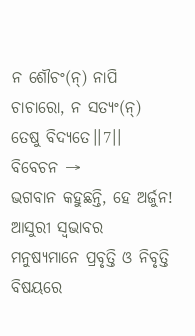ନ ଶୌଚଂ(ନ୍) ନାପି ଚାଚାରୋ, ନ ସତ୍ୟଂ(ନ୍) ତେଷୁ ବିଦ୍ୟତେ।।7।।
ବିବେଚନ →
ଭଗବାନ କହୁଛନ୍ତି, ହେ ଅର୍ଜୁନ! ଆସୁରୀ ସ୍ଵଭାବର ମନୁଷ୍ୟମାନେ ପ୍ରବୃତ୍ତି ଓ ନିବୃତ୍ତି ବିଷୟରେ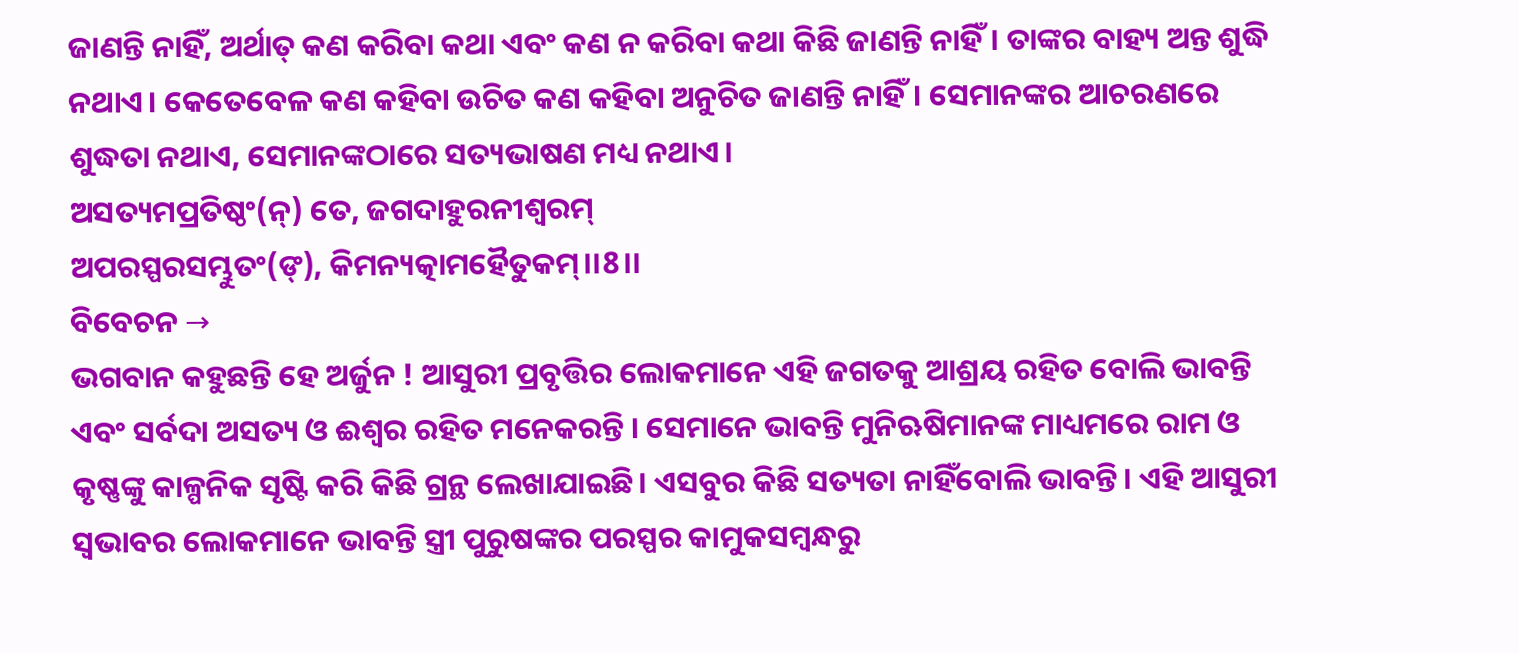ଜାଣନ୍ତି ନାହିଁ, ଅର୍ଥାତ୍ କଣ କରିବା କଥା ଏବଂ କଣ ନ କରିବା କଥା କିଛି ଜାଣନ୍ତି ନାହିଁ। ତାଙ୍କର ବାହ୍ୟ ଅନ୍ତ ଶୁଦ୍ଧି ନଥାଏ। କେତେବେଳ କଣ କହିବା ଉଚିତ କଣ କହିବା ଅନୁଚିତ ଜାଣନ୍ତି ନାହିଁ। ସେମାନଙ୍କର ଆଚରଣରେ ଶୁଦ୍ଧତା ନଥାଏ, ସେମାନଙ୍କଠାରେ ସତ୍ୟଭାଷଣ ମଧ୍ୟ ନଥାଏ।
ଅସତ୍ୟମପ୍ରତିଷ୍ଠଂ(ନ୍) ତେ, ଜଗଦାହୁରନୀଶ୍ୱରମ୍
ଅପରସ୍ପରସମ୍ଭୁତଂ(ଙ୍), କିମନ୍ୟତ୍କାମହୈତୁକମ୍।।8।।
ବିବେଚନ →
ଭଗବାନ କହୁଛନ୍ତି ହେ ଅର୍ଜୁନ ! ଆସୁରୀ ପ୍ରବୃତ୍ତିର ଲୋକମାନେ ଏହି ଜଗତକୁ ଆଶ୍ରୟ ରହିତ ବୋଲି ଭାବନ୍ତି ଏବଂ ସର୍ବଦା ଅସତ୍ୟ ଓ ଈଶ୍ଵର ରହିତ ମନେକରନ୍ତି । ସେମାନେ ଭାବନ୍ତି ମୁନିଋଷିମାନଙ୍କ ମାଧ୍ୟମରେ ରାମ ଓ କୃଷ୍ଣଙ୍କୁ କାଳ୍ପନିକ ସୃଷ୍ଟି କରି କିଛି ଗ୍ରନ୍ଥ ଲେଖାଯାଇଛି। ଏସବୁର କିଛି ସତ୍ୟତା ନାହିଁବୋଲି ଭାବନ୍ତି। ଏହି ଆସୁରୀ ସ୍ୱଭାବର ଲୋକମାନେ ଭାବନ୍ତି ସ୍ତ୍ରୀ ପୁରୁଷଙ୍କର ପରସ୍ପର କାମୁକସମ୍ବନ୍ଧରୁ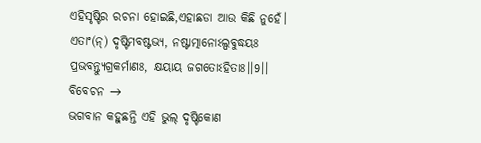ଏହିସୃଷ୍ଟିର ରଚନା ହୋଇଛି,ଏହାଛଡା ଆଉ କିଛି ନୁହେଁ।
ଏତାଂ(ନ୍) ଦୃଷ୍ଟିମବଷ୍ଟଭ୍ୟ, ନଷ୍ଟାତ୍ମାନୋଽଲ୍ପବୁଦ୍ଧୟଃ
ପ୍ରଭବନ୍ତ୍ୟୁଗ୍ରକର୍ମାଣଃ, କ୍ଷୟାୟ ଜଗତୋଽହିତାଃ।।9।।
ବିବେଚନ →
ଭଗବାନ କହୁଛନ୍ତି ଏହି ଭୁଲ୍ ଦୃଷ୍ଟିକୋଣ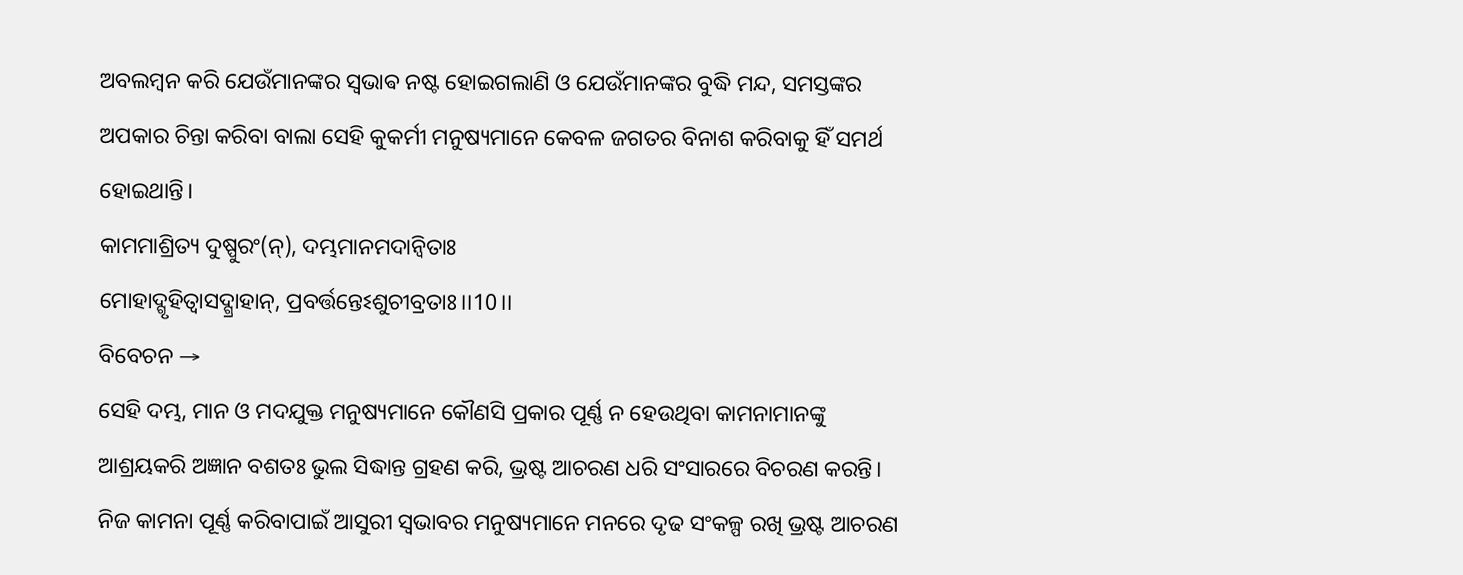ଅବଲମ୍ବନ କରି ଯେଉଁମାନଙ୍କର ସ୍ଵଭାଵ ନଷ୍ଟ ହୋଇଗଲାଣି ଓ ଯେଉଁମାନଙ୍କର ବୁଦ୍ଧି ମନ୍ଦ, ସମସ୍ତଙ୍କର ଅପକାର ଚିନ୍ତା କରିବା ବାଲା ସେହି କୁକର୍ମୀ ମନୁଷ୍ୟମାନେ କେବଳ ଜଗତର ବିନାଶ କରିବାକୁ ହିଁ ସମର୍ଥ ହୋଇଥାନ୍ତି।
କାମମାଶ୍ରିତ୍ୟ ଦୁଷ୍ପୁରଂ(ନ୍), ଦମ୍ଭମାନମଦାନ୍ୱିତାଃ
ମୋହାଦ୍ଗୃହିତ୍ୱାସଦ୍ଗ୍ରାହାନ୍, ପ୍ରବର୍ତ୍ତନ୍ତେଽଶୁଚୀବ୍ରତାଃ।।10।।
ବିବେଚନ →
ସେହି ଦମ୍ଭ, ମାନ ଓ ମଦଯୁକ୍ତ ମନୁଷ୍ୟମାନେ କୌଣସି ପ୍ରକାର ପୂର୍ଣ୍ଣ ନ ହେଉଥିବା କାମନାମାନଙ୍କୁ ଆଶ୍ରୟକରି ଅଜ୍ଞାନ ବଶତଃ ଭୁଲ ସିଦ୍ଧାନ୍ତ ଗ୍ରହଣ କରି, ଭ୍ରଷ୍ଟ ଆଚରଣ ଧରି ସଂସାରରେ ବିଚରଣ କରନ୍ତି। ନିଜ କାମନା ପୂର୍ଣ୍ଣ କରିବାପାଇଁ ଆସୁରୀ ସ୍ୱଭାବର ମନୁଷ୍ୟମାନେ ମନରେ ଦୃଢ ସଂକଳ୍ପ ରଖି ଭ୍ରଷ୍ଟ ଆଚରଣ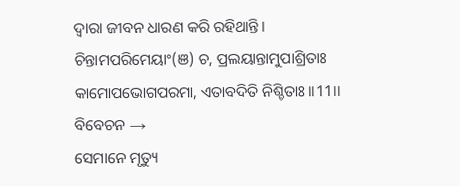ଦ୍ୱାରା ଜୀବନ ଧାରଣ କରି ରହିଥାନ୍ତି।
ଚିନ୍ତାମପରିମେୟାଂ(ଞ) ଚ, ପ୍ରଲୟାନ୍ତାମୁପାଶ୍ରିତାଃ
କାମୋପଭୋଗପରମା, ଏତାବଦିତି ନିଶ୍ଚିତାଃ।।11।।
ବିବେଚନ →
ସେମାନେ ମୃତ୍ୟୁ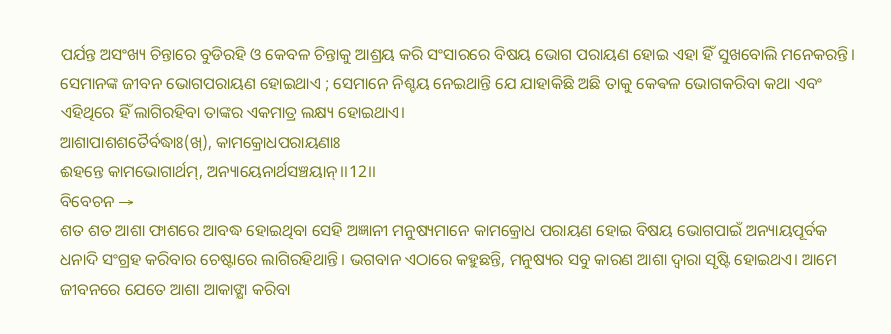ପର୍ଯନ୍ତ ଅସଂଖ୍ୟ ଚିନ୍ତାରେ ବୁଡିରହି ଓ କେବଳ ଚିନ୍ତାକୁ ଆଶ୍ରୟ କରି ସଂସାରରେ ବିଷୟ ଭୋଗ ପରାୟଣ ହୋଇ ଏହା ହିଁ ସୁଖବୋଲି ମନେକରନ୍ତି। ସେମାନଙ୍କ ଜୀବନ ଭୋଗପରାୟଣ ହୋଇଥାଏ ; ସେମାନେ ନିଶ୍ଚୟ ନେଇଥାନ୍ତି ଯେ ଯାହାକିଛି ଅଛି ତାକୁ କେଵଳ ଭୋଗକରିବା କଥା ଏବଂ ଏହିଥିରେ ହିଁ ଲାଗିରହିବା ତାଙ୍କର ଏକମାତ୍ର ଲକ୍ଷ୍ୟ ହୋଇଥାଏ।
ଆଶାପାଶଶତୈର୍ବଦ୍ଧାଃ(ଖ୍), କାମକ୍ରୋଧପରାୟଣାଃ
ଈହନ୍ତେ କାମଭୋଗାର୍ଥମ୍, ଅନ୍ୟାୟେନାର୍ଥସଞ୍ଚୟାନ୍।।12।।
ବିବେଚନ →
ଶତ ଶତ ଆଶା ଫାଶରେ ଆବଦ୍ଧ ହୋଇଥିବା ସେହି ଅଜ୍ଞାନୀ ମନୁଷ୍ୟମାନେ କାମକ୍ରୋଧ ପରାୟଣ ହୋଇ ବିଷୟ ଭୋଗପାଇଁ ଅନ୍ୟାୟପୂର୍ବକ ଧନାଦି ସଂଗ୍ରହ କରିବାର ଚେଷ୍ଟାରେ ଲାଗିରହିଥାନ୍ତି। ଭଗବାନ ଏଠାରେ କହୁଛନ୍ତି, ମନୁଷ୍ୟର ସବୁ କାରଣ ଆଶା ଦ୍ୱାରା ସୃଷ୍ଟି ହୋଇଥଏ। ଆମେ ଜୀବନରେ ଯେତେ ଆଶା ଆକାଙ୍କ୍ଷା କରିବା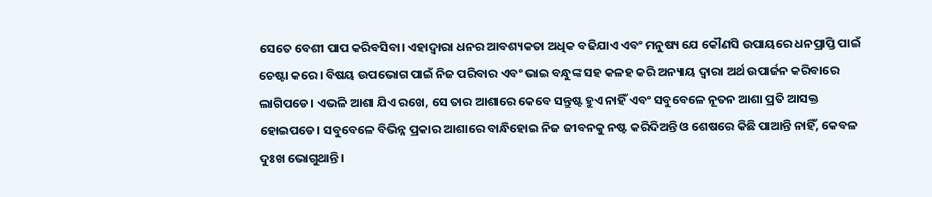ସେତେ ବେଶୀ ପାପ କରିବସିବା। ଏହାଦ୍ୱାରା ଧନର ଆବଶ୍ୟକତା ଅଧିକ ବଢିଯାଏ ଏବଂ ମନୁଷ୍ୟ ଯେ କୌଣସି ଉପାୟରେ ଧନପ୍ରାପ୍ତି ପାଇଁ ଚେଷ୍ଟା କରେ। ବିଷୟ ଉପଭୋଗ ପାଇଁ ନିଜ ପରିବାର ଏବଂ ଭାଇ ବନ୍ଧୁଙ୍କ ସହ କଳହ କରି ଅନ୍ୟାୟ ଦ୍ୱାରା ଅର୍ଥ ଉପାର୍ଜନ କରିବାରେ ଲାଗିପଡେ। ଏଭଳି ଆଶା ଯିଏ ରଖେ, ସେ ତାର ଆଶାରେ କେବେ ସନ୍ତୁଷ୍ଟ ହୁଏ ନାହିଁ ଏବଂ ସବୁବେଳେ ନୂତନ ଆଶା ପ୍ରତି ଆସକ୍ତ ହୋଇପଡେ। ସବୁବେଳେ ବିଭିନ୍ନ ପ୍ରକାର ଆଶାରେ ବାନ୍ଧିହୋଇ ନିଜ ଜୀବନକୁ ନଷ୍ଟ କରିଦିଅନ୍ତି ଓ ଶେଷରେ କିଛି ପାଆନ୍ତି ନାହିଁ, କେବଳ ଦୁଃଖ ଭୋଗୁଥାନ୍ତି।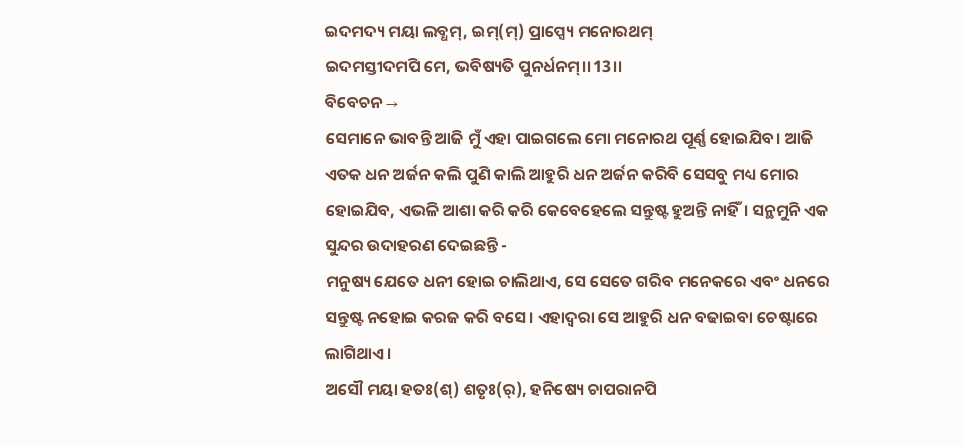ଇଦମଦ୍ୟ ମୟା ଲବ୍ଧମ୍, ଇମ୍(ମ୍) ପ୍ରାପ୍ସ୍ୟେ ମନୋରଥମ୍
ଇଦମସ୍ତୀଦମପି ମେ, ଭବିଷ୍ୟତି ପୁନର୍ଧନମ୍।।13।।
ବିବେଚନ →
ସେମାନେ ଭାବନ୍ତି ଆଜି ମୁଁ ଏହା ପାଇଗଲେ ମୋ ମନୋରଥ ପୂର୍ଣ୍ଣ ହୋଇଯିବ। ଆଜି ଏତକ ଧନ ଅର୍ଜନ କଲି ପୁଣି କାଲି ଆହୁରି ଧନ ଅର୍ଜନ କରିବି ସେସବୁ ମଧ୍ୟ ମୋର ହୋଇଯିବ, ଏଭଳି ଆଶା କରି କରି କେବେହେଲେ ସନ୍ତୁଷ୍ଟ ହୁଅନ୍ତି ନାହିଁ। ସନ୍ଥମୁନି ଏକ ସୁନ୍ଦର ଉଦାହରଣ ଦେଇଛନ୍ତି -
ମନୁଷ୍ୟ ଯେତେ ଧନୀ ହୋଇ ଚାଲିଥାଏ, ସେ ସେତେ ଗରିବ ମନେକରେ ଏବଂ ଧନରେ ସନ୍ତୁଷ୍ଟ ନହୋଇ କରଜ କରି ବସେ। ଏହାଦ୍ୱରା ସେ ଆହୁରି ଧନ ବଢାଇବା ଚେଷ୍ଟାରେ ଲାଗିଥାଏ।
ଅସୌ ମୟା ହତଃ(ଶ୍) ଶତୃଃ(ର୍), ହନିଷ୍ୟେ ଚାପରାନପି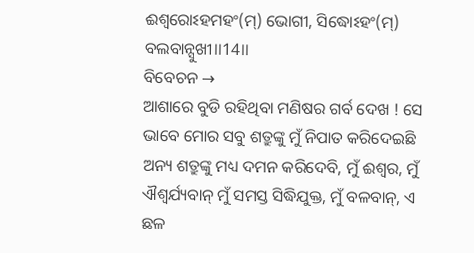ଈଶ୍ୱରୋଽହମହଂ(ମ୍) ଭୋଗୀ, ସିଦ୍ଧୋଽହଂ(ମ୍) ବଲବାନ୍ସୁଖୀ।।14।।
ବିବେଚନ →
ଆଶାରେ ବୁଡି ରହିଥିବା ମଣିଷର ଗର୍ବ ଦେଖ ! ସେ ଭାବେ ମୋର ସବୁ ଶତ୍ରୁଙ୍କୁ ମୁଁ ନିପାତ କରିଦେଇଛି ଅନ୍ୟ ଶତ୍ରୁଙ୍କୁ ମଧ୍ୟ ଦମନ କରିଦେବି, ମୁଁ ଈଶ୍ୱର, ମୁଁ ଐଶ୍ଵର୍ଯ୍ୟବାନ୍ ମୁଁ ସମସ୍ତ ସିଦ୍ଧିଯୁକ୍ତ, ମୁଁ ବଳବାନ୍, ଏ ଛଳ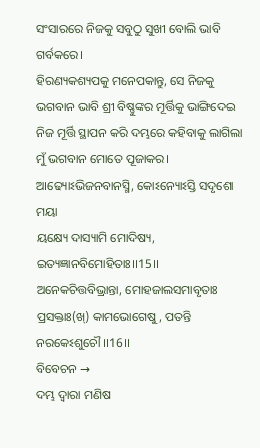ସଂସାରରେ ନିଜକୁ ସବୁଠୁ ସୁଖୀ ବୋଲି ଭାବି ଗର୍ବକରେ।
ହିରଣ୍ୟକଶ୍ୟପକୁ ମନେପକାନ୍ତୁ, ସେ ନିଜକୁ ଭଗବାନ ଭାବି ଶ୍ରୀ ବିଷ୍ଣୁଙ୍କର ମୂର୍ତ୍ତିକୁ ଭାଙ୍ଗିଦେଇ ନିଜ ମୂର୍ତ୍ତି ସ୍ଥାପନ କରି ଦମ୍ଭରେ କହିବାକୁ ଲାଗିଲା ମୁଁ ଭଗବାନ ମୋତେ ପୂଜାକର।
ଆଢ୍ୟୋଽଭିଜନବାନସ୍ମି, କୋଽନ୍ୟୋଽସ୍ତି ସଦୃଶୋ ମୟା
ୟକ୍ଷ୍ୟେ ଦାସ୍ୟାମି ମୋଦିଷ୍ୟ, ଇତ୍ୟଜ୍ଞାନବିମୋହିତାଃ।।15।।
ଅନେକଚିତ୍ତବିଭ୍ରାନ୍ତା, ମୋହଜାଲସମାବୃତାଃ
ପ୍ରସକ୍ତାଃ(ଖ୍) କାମଭୋଗେଷୁ, ପତନ୍ତି ନରକେଽଶୁଚୌ।।16।।
ବିବେଚନ →
ଦମ୍ଭ ଦ୍ୱାରା ମଣିଷ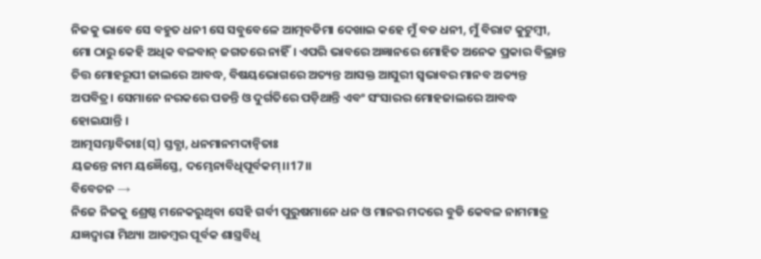ନିଜକୁ ଭାବେ ସେ ବହୁତ ଧନୀ ସେ ସବୁବେଳେ ଆତ୍ମବଡିମା ଦେଖାଇ କହେ ମୁଁ ବଡ ଧନୀ, ମୁଁ ବିରାଟ କୁଟୁମ୍ବୀ, ମୋ ଠାରୁ କେହି ଅଧିକ ବଳବାନ୍ ଜଗତରେ ନାହିଁ। ଏପରି ଭାବରେ ଅଜ୍ଞାନରେ ମୋହିତ ଅନେକ ପ୍ରକାର ବିଭ୍ରାନ୍ତ ଚିତ୍ତ ମୋହରୂପୀ ଜାଲରେ ଆବଦ୍ଧ, ବିଷୟଭୋଗରେ ଅତ୍ୟନ୍ତ ଆସକ୍ତ ଆସୁରୀ ସ୍ଵଭାବର ମାନବ ଅତ୍ୟନ୍ତ ଅପବିତ୍ର। ସେମାନେ ନରକରେ ପଡନ୍ତି ଓ ଦୁର୍ଗତିରେ ପଡ଼ିଥାନ୍ତି ଏବଂ ସଂସାରର ମୋହଜାଲରେ ଆବଦ୍ଧ ହୋଇଯାନ୍ତି ।
ଆତ୍ମସମ୍ଭାବିତାଃ(ସ୍) ସ୍ତବ୍ଧା, ଧନମାନମଦାନ୍ୱିତାଃ
ୟଜନ୍ତେ ନାମ ୟଜ୍ଞୈସ୍ତେ, ଦମ୍ଭେନାବିଧିପୂର୍ବକମ୍।।17।।
ବିବେଚନ →
ନିଜେ ନିଜକୁ ଶ୍ରେଷ୍ଠ ମନେକରୁଥିବା ସେହି ଗର୍ବୀ ପୁରୁଷମାନେ ଧନ ଓ ମାନର ମଦରେ ବୁଡି କେବଳ ନାମମାତ୍ର ଯଜ୍ଞଦ୍ୱାରା ମିଥ୍ୟା ଆଡମ୍ବର ପୂର୍ବକ ଶାସ୍ତ୍ରବିଧି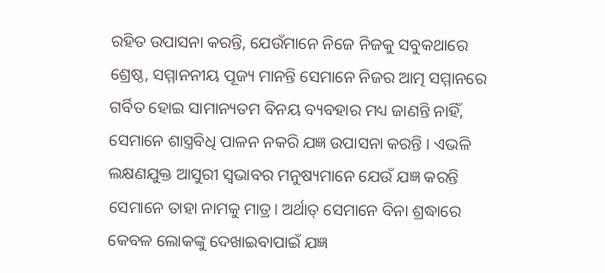ରହିତ ଉପାସନା କରନ୍ତି, ଯେଉଁମାନେ ନିଜେ ନିଜକୁ ସବୁକଥାରେ ଶ୍ରେଷ୍ଠ, ସମ୍ମାନନୀୟ ପୂଜ୍ୟ ମାନନ୍ତି ସେମାନେ ନିଜର ଆତ୍ମ ସମ୍ମାନରେ ଗର୍ବିତ ହୋଇ ସାମାନ୍ୟତମ ବିନୟ ବ୍ୟବହାର ମଧ୍ୟ ଜାଣନ୍ତି ନାହିଁ, ସେମାନେ ଶାସ୍ତ୍ରବିଧି ପାଳନ ନକରି ଯଜ୍ଞ ଉପାସନା କରନ୍ତି । ଏଭଳି ଲକ୍ଷଣଯୁକ୍ତ ଆସୁରୀ ସ୍ଵଭାବର ମନୁଷ୍ୟମାନେ ଯେଉଁ ଯଜ୍ଞ କରନ୍ତି ସେମାନେ ତାହା ନାମକୁ ମାତ୍ର। ଅର୍ଥାତ୍ ସେମାନେ ବିନା ଶ୍ରଦ୍ଧାରେ କେବଳ ଲୋକଙ୍କୁ ଦେଖାଇବାପାଇଁ ଯଜ୍ଞ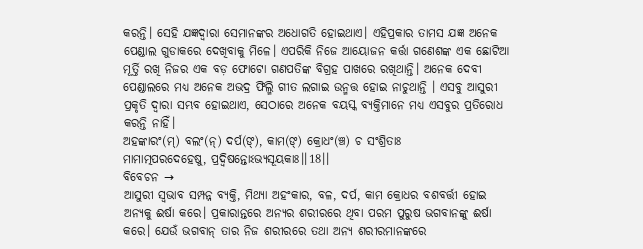କରନ୍ତି। ସେହି ଯଜ୍ଞଦ୍ୱାରା ସେମାନଙ୍କର ଅଧୋଗତି ହୋଇଥାଏ। ଏହିପ୍ରକାର ତାମସ ଯଜ୍ଞ ଅନେକ ପେଣ୍ଡାଲ ଗୁଡାକରେ ଦେଖିବାକୁ ମିଳେ। ଏପରିକି ନିଜେ ଆୟୋଜନ କର୍ତ୍ତା ଗଣେଶଙ୍କ ଏକ ଛୋଟିଆ ମୂର୍ତ୍ତି ରଖି ନିଜର ଏକ ବଡ଼ ଫୋଟୋ ଗଣପତିଙ୍କ ବିଗ୍ରହ ପାଖରେ ରଖିଥାନ୍ତି। ଅନେକ ଦେବୀ ପେଣ୍ଡାଲରେ ମଧ୍ୟ ଅନେକ ଅଭଦ୍ର ଫିଲ୍ମି ଗୀତ ଲଗାଇ ଉନ୍ମତ୍ତ ହୋଇ ନାଚୁଥାନ୍ତି । ଏସବୁ ଆସୁରୀ ପ୍ରକୃତି ଦ୍ୱାରା ସମ୍ଭବ ହୋଇଥାଏ, ସେଠାରେ ଅନେକ ବୟସ୍କ ବ୍ୟକ୍ତିମାନେ ମଧ୍ୟ ଏସବୁର ପ୍ରତିରୋଧ କରନ୍ତି ନାହିଁ।
ଅହଙ୍କାରଂ(ମ୍) ବଲଂ(ନ୍) ଦର୍ପ(ଙ୍), କାମ(ଙ୍) କ୍ରୋଧଂ(ଞ୍ଚ) ଚ ସଂଶ୍ରିତାଃ
ମାମାତ୍ମପରଦେହେଷୁ, ପ୍ରଦ୍ୱିଷନ୍ତୋଽଭ୍ୟସୂୟକାଃ।।18।।
ବିବେଚନ →
ଆସୁରୀ ସ୍ୱଭାବ ସମ୍ପନ୍ନ ବ୍ୟକ୍ତି, ମିଥ୍ଯା ଅହଂକାର, ବଳ, ଦର୍ପ, କାମ କ୍ରୋଧର ବଶବର୍ତ୍ତୀ ହୋଇ ଅନ୍ୟକୁ ଈର୍ଷା କରେ। ପ୍ରକାରାନ୍ତରେ ଅନ୍ୟର ଶରୀରରେ ଥିବା ପରମ ପୁରୁଷ ଭଗବାନଙ୍କୁ ଈର୍ଷା କରେ। ଯେଉଁ ଭଗବାନ୍ ତାର ନିଜ ଶରୀରରେ ତଥା ଅନ୍ୟ ଶରୀରମାନଙ୍କରେ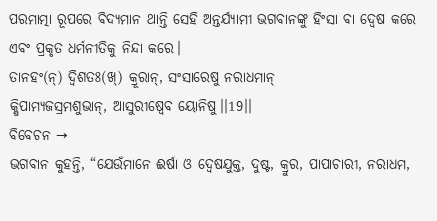ପରମାତ୍ମା ରୂପରେ ବିଦ୍ୟମାନ ଥାନ୍ତି ସେହି ଅନ୍ତର୍ଯ୍ୟାମୀ ଭଗବାନଙ୍କୁ ହିଂସା ବା ଦ୍ୱେଷ କରେ ଏବଂ ପ୍ରକୃତ ଧର୍ମନୀତିକୁ ନିନ୍ଦା କରେ।
ତାନହଂ(ନ୍) ଦ୍ୱିଶତଃ(ଖ୍) କ୍ରୂରାନ୍, ସଂସାରେଷୁ ନରାଧମାନ୍
କ୍ଷିପାମ୍ୟଜସ୍ରମଶୁଭାନ୍, ଆସୁରୀଷ୍ୱେବ ୟୋନିଷୁ।।19।।
ବିବେଚନ →
ଭଗବାନ କୁହନ୍ତି, “ଯେଉଁମାନେ ଈର୍ଷା ଓ ଦ୍ୱେଷଯୁକ୍ତ, ଦୁଷ୍ଟ, କ୍ରୁର, ପାପାଚାରୀ, ନରାଧମ,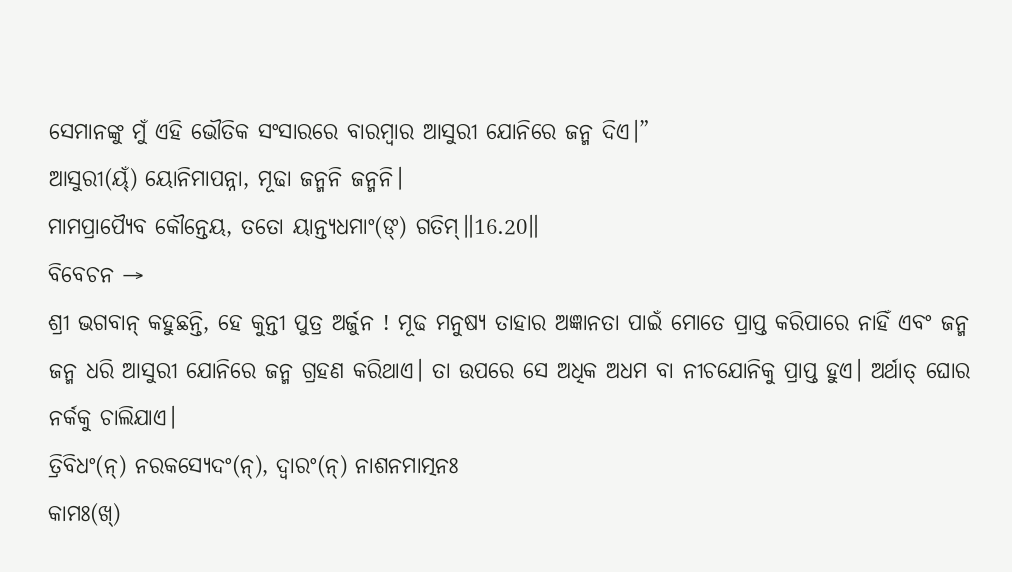ସେମାନଙ୍କୁ ମୁଁ ଏହି ଭୌତିକ ସଂସାରରେ ବାରମ୍ବାର ଆସୁରୀ ଯୋନିରେ ଜନ୍ମ ଦିଏ।”
ଆସୁରୀ(ୟ୍ଁ) ୟୋନିମାପନ୍ନା, ମୂଢା ଜନ୍ମନି ଜନ୍ମନି।
ମାମପ୍ରାପ୍ୟୈବ କୌନ୍ତେୟ, ତତୋ ୟାନ୍ତ୍ୟଧମାଂ(ଙ୍) ଗତିମ୍॥16.20॥
ବିବେଚନ →
ଶ୍ରୀ ଭଗବାନ୍ କହୁଛନ୍ତି, ହେ କୁନ୍ତୀ ପୁତ୍ର ଅର୍ଜୁନ ! ମୂଢ ମନୁଷ୍ଯ ତାହାର ଅଜ୍ଞାନତା ପାଇଁ ମୋତେ ପ୍ରାପ୍ତ କରିପାରେ ନାହିଁ ଏବଂ ଜନ୍ମ ଜନ୍ମ ଧରି ଆସୁରୀ ଯୋନିରେ ଜନ୍ମ ଗ୍ରହଣ କରିଥାଏ। ତା ଉପରେ ସେ ଅଧିକ ଅଧମ ବା ନୀଚଯୋନିକୁ ପ୍ରାପ୍ତ ହୁଏ। ଅର୍ଥାତ୍ ଘୋର ନର୍କକୁ ଚାଲିଯାଏ।
ତ୍ରିବିଧଂ(ନ୍) ନରକସ୍ୟେଦଂ(ନ୍), ଦ୍ୱାରଂ(ନ୍) ନାଶନମାତ୍ମନଃ
କାମଃ(ଖ୍)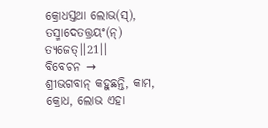କ୍ରୋଧସ୍ତଥା ଲୋଭ(ସ୍), ତସ୍ମାଦେତତ୍ତ୍ରୟଂ(ନ୍) ତ୍ୟଜେତ୍।।21।।
ବିବେଚନ →
ଶ୍ରୀଭଗବାନ୍ କହୁଛନ୍ତି, କାମ, କ୍ରୋଧ, ଲୋଭ ଏହା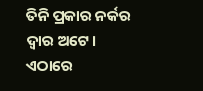ତିନି ପ୍ରକାର ନର୍କର ଦ୍ୱାର ଅଟେ। ଏଠାରେ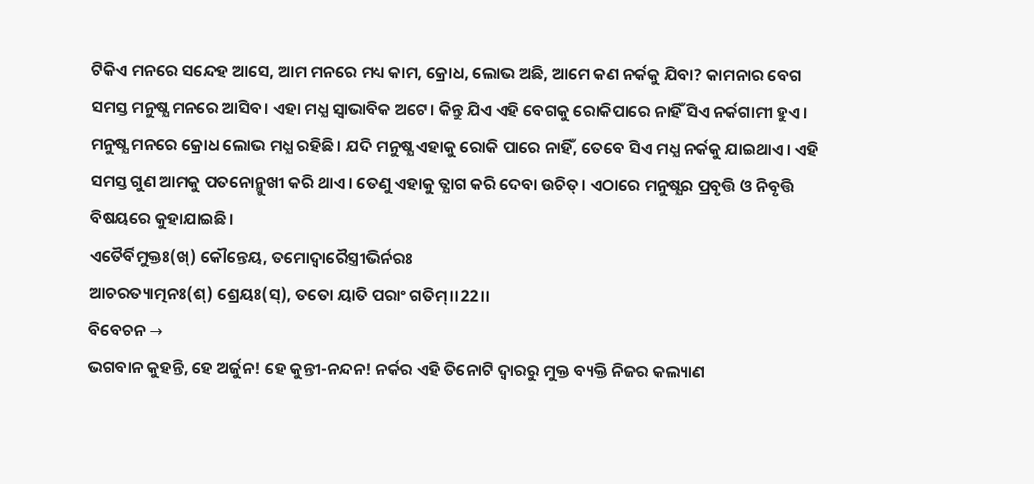ଟିକିଏ ମନରେ ସନ୍ଦେହ ଆସେ, ଆମ ମନରେ ମଧ୍ୟ କାମ, କ୍ରୋଧ, ଲୋଭ ଅଛି, ଆମେ କଣ ନର୍କକୁ ଯିବା? କାମନାର ବେଗ ସମସ୍ତ ମନୁଷ୍ଯ ମନରେ ଆସିବ। ଏହା ମଧ୍ଯ ସ୍ୱାଭାବିକ ଅଟେ। କିନ୍ତୁ ଯିଏ ଏହି ବେଗକୁ ରୋକିପାରେ ନାହିଁ ସିଏ ନର୍କଗାମୀ ହୁଏ। ମନୁଷ୍ଯ ମନରେ କ୍ରୋଧ ଲୋଭ ମଧ୍ଯ ରହିଛି। ଯଦି ମନୁଷ୍ଯ ଏହାକୁ ରୋକି ପାରେ ନାହିଁ, ତେବେ ସିଏ ମଧ୍ଯ ନର୍କକୁ ଯାଇଥାଏ। ଏହି ସମସ୍ତ ଗୁଣ ଆମକୁ ପତନୋନ୍ମୁଖୀ କରି ଥାଏ। ତେଣୁ ଏହାକୁ ତ୍ଯାଗ କରି ଦେବା ଉଚିତ୍। ଏଠାରେ ମନୁଷ୍ଯର ପ୍ରବୃତ୍ତି ଓ ନିବୃତ୍ତି ବିଷୟରେ କୁହାଯାଇଛି।
ଏତୈର୍ବିମୁକ୍ତଃ(ଖ୍) କୌନ୍ତେୟ, ତମୋଦ୍ୱାରୈସ୍ତ୍ରୀଭିର୍ନରଃ
ଆଚରତ୍ୟାତ୍ମନଃ(ଶ୍) ଶ୍ରେୟଃ(ସ୍), ତତୋ ୟାତି ପରାଂ ଗତିମ୍।।22।।
ବିବେଚନ →
ଭଗବାନ କୁହନ୍ତି, ହେ ଅର୍ଜୁନ! ହେ କୁନ୍ତୀ-ନନ୍ଦନ! ନର୍କର ଏହି ତିନୋଟି ଦ୍ୱାରରୁ ମୁକ୍ତ ବ୍ୟକ୍ତି ନିଜର କଲ୍ୟାଣ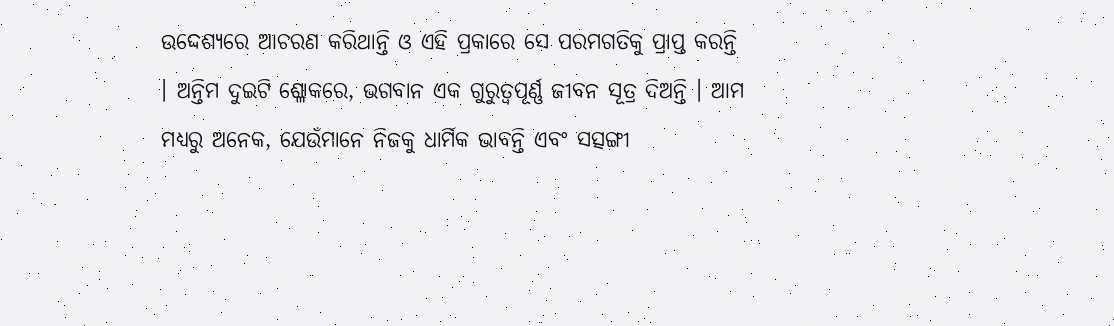ଉଦ୍ଦେଶ୍ୟରେ ଆଚରଣ କରିଥାନ୍ତି ଓ ଏହି ପ୍ରକାରେ ସେ ପରମଗତିକୁ ପ୍ରାପ୍ତ କରନ୍ତି । ଅନ୍ତିମ ଦୁଇଟି ଶ୍ଳୋକରେ, ଭଗବାନ ଏକ ଗୁରୁତ୍ୱପୂର୍ଣ୍ଣ ଜୀବନ ସୂତ୍ର ଦିଅନ୍ତି । ଆମ ମଧ୍ୟରୁ ଅନେକ, ଯେଉଁମାନେ ନିଜକୁ ଧାର୍ମିକ ଭାବନ୍ତି ଏବଂ ସତ୍ସଙ୍ଗୀ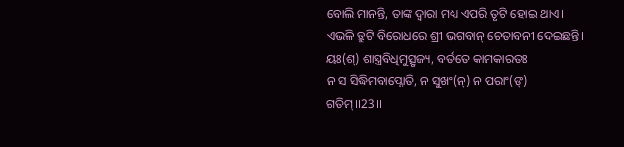ବୋଲି ମାନନ୍ତି, ତାଙ୍କ ଦ୍ୱାରା ମଧ୍ୟ ଏପରି ତୃଟି ହୋଇ ଥାଏ। ଏଭଳି ତ୍ରୁଟି ବିରୋଧରେ ଶ୍ରୀ ଭଗବାନ୍ ଚେତାବନୀ ଦେଇଛନ୍ତି।
ୟଃ(ଶ୍) ଶାସ୍ତ୍ରବିଧିମୁତ୍ସୃଜ୍ୟ, ବର୍ତତେ କାମକାରତଃ
ନ ସ ସିଦ୍ଧିମବାପ୍ନୋତି, ନ ସୁଖଂ(ନ୍) ନ ପରାଂ(ଙ୍) ଗତିମ୍।।23।।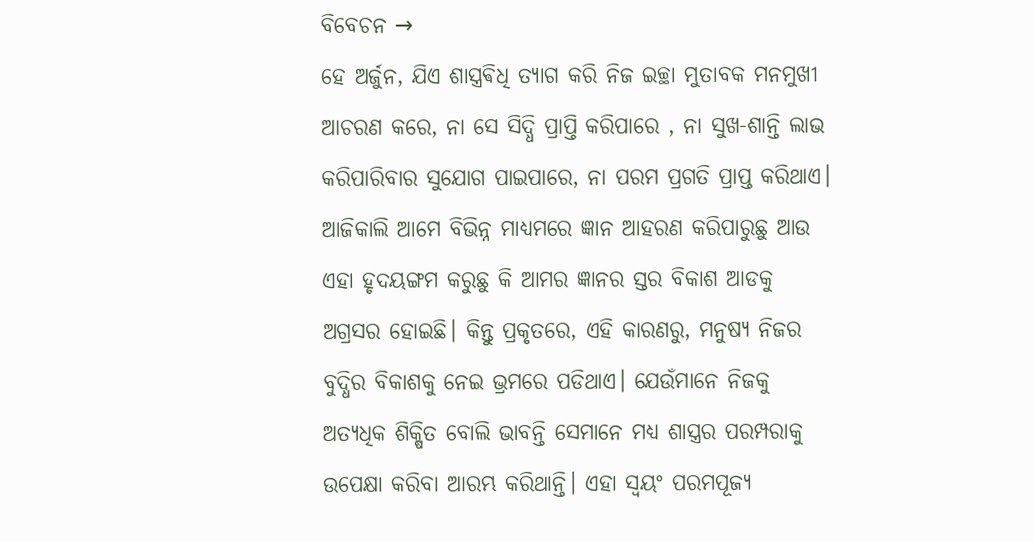ବିବେଚନ →
ହେ ଅର୍ଜୁନ, ଯିଏ ଶାସ୍ତ୍ରଵିଧି ତ୍ୟାଗ କରି ନିଜ ଇଚ୍ଛା ମୁତାବକ ମନମୁଖୀ ଆଚରଣ କରେ, ନା ସେ ସିଦ୍ଧି ପ୍ରାପ୍ତି କରିପାରେ , ନା ସୁଖ-ଶାନ୍ତି ଲାଭ କରିପାରିବାର ସୁଯୋଗ ପାଇପାରେ, ନା ପରମ ପ୍ରଗତି ପ୍ରାପ୍ତ କରିଥାଏ। ଆଜିକାଲି ଆମେ ବିଭିନ୍ନ ମାଧ୍ୟମରେ ଜ୍ଞାନ ଆହରଣ କରିପାରୁଛୁ ଆଉ ଏହା ହୃଦୟଙ୍ଗମ କରୁଛୁ କି ଆମର ଜ୍ଞାନର ସ୍ତର ବିକାଶ ଆଡକୁ ଅଗ୍ରସର ହୋଇଛି। କିନ୍ତୁ ପ୍ରକୃତରେ, ଏହି କାରଣରୁ, ମନୁଷ୍ୟ ନିଜର ବୁଦ୍ଧିର ବିକାଶକୁ ନେଇ ଭ୍ରମରେ ପଡିଥାଏ। ଯେଉଁମାନେ ନିଜକୁ ଅତ୍ୟଧିକ ଶିକ୍ଷିତ ବୋଲି ଭାବନ୍ତି ସେମାନେ ମଧ୍ୟ ଶାସ୍ତ୍ରର ପରମ୍ପରାକୁ ଉପେକ୍ଷା କରିବା ଆରମ୍ଭ କରିଥାନ୍ତି। ଏହା ସ୍ୱୟଂ ପରମପୂଜ୍ୟ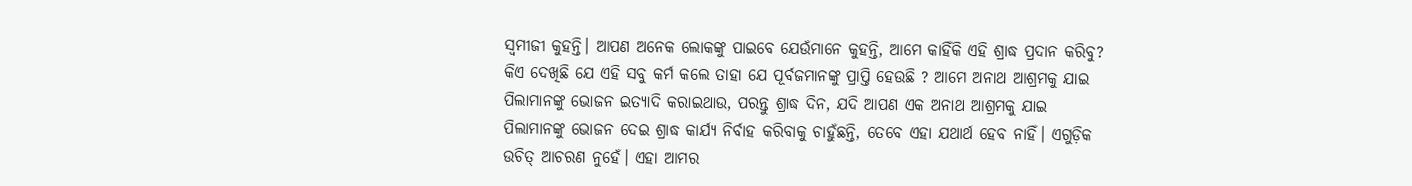ସ୍ୱମୀଜୀ କୁହନ୍ତି। ଆପଣ ଅନେକ ଲୋକଙ୍କୁ ପାଇବେ ଯେଉଁମାନେ କୁହନ୍ତି, ଆମେ କାହିଁକି ଏହି ଶ୍ରାଦ୍ଧ ପ୍ରଦାନ କରିବୁ? କିଏ ଦେଖିଛି ଯେ ଏହି ସବୁ କର୍ମ କଲେ ତାହା ଯେ ପୂର୍ବଜମାନଙ୍କୁ ପ୍ରାପ୍ତି ହେଉଛି ? ଆମେ ଅନାଥ ଆଶ୍ରମକୁ ଯାଇ ପିଲାମାନଙ୍କୁ ଭୋଜନ ଇତ୍ୟାଦି କରାଇଥାଉ, ପରନ୍ତୁ ଶ୍ରାଦ୍ଧ ଦିନ, ଯଦି ଆପଣ ଏକ ଅନାଥ ଆଶ୍ରମକୁ ଯାଇ ପିଲାମାନଙ୍କୁ ଭୋଜନ ଦେଇ ଶ୍ରାଦ୍ଧ କାର୍ଯ୍ୟ ନିର୍ବାହ କରିବାକୁ ଚାହୁଁଛନ୍ତି, ତେବେ ଏହା ଯଥାର୍ଥ ହେବ ନାହିଁ। ଏଗୁଡ଼ିକ ଉଚିତ୍ ଆଚରଣ ନୁହେଁ। ଏହା ଆମର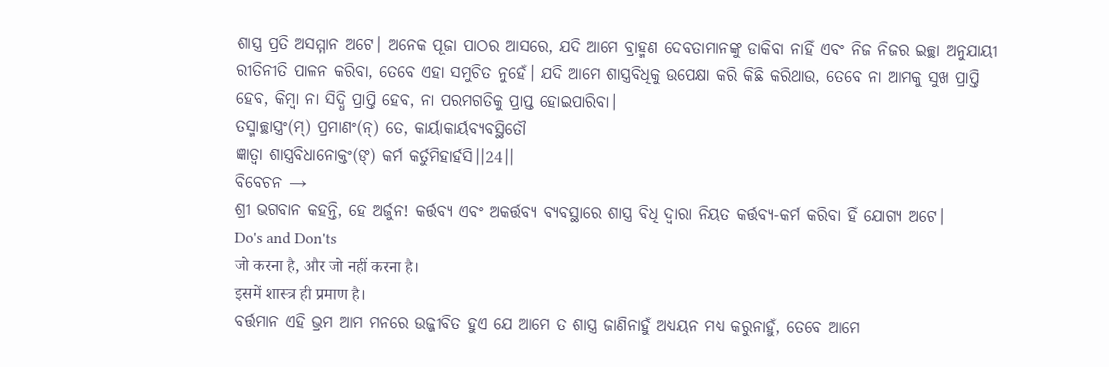ଶାସ୍ତ୍ର ପ୍ରତି ଅସମ୍ମାନ ଅଟେ। ଅନେକ ପୂଜା ପାଠର ଆସରେ, ଯଦି ଆମେ ବ୍ରାହ୍ମଣ ଦେବତାମାନଙ୍କୁ ଡାକିବା ନାହିଁ ଏବଂ ନିଜ ନିଜର ଇଚ୍ଛା ଅନୁଯାୟୀ ରୀତିନୀତି ପାଳନ କରିବା, ତେବେ ଏହା ସମୁଚିତ ନୁହେଁ। ଯଦି ଆମେ ଶାସ୍ତ୍ରବିଧିକୁ ଉପେକ୍ଷା କରି କିଛି କରିଥାଉ, ତେବେ ନା ଆମକୁ ସୁଖ ପ୍ରାପ୍ତି ହେବ, କିମ୍ବା ନା ସିଦ୍ଧି ପ୍ରାପ୍ତି ହେବ, ନା ପରମଗତିକୁ ପ୍ରାପ୍ତ ହୋଇପାରିବା।
ତସ୍ମାଚ୍ଛାସ୍ତ୍ରଂ(ମ୍) ପ୍ରମାଣଂ(ନ୍) ତେ, କାର୍ୟାକାର୍ୟବ୍ୟବସ୍ଥିତୌ
ଜ୍ଞାତ୍ୱା ଶାସ୍ତ୍ରବିଧାନୋକ୍ତଂ(ଙ୍) କର୍ମ କର୍ତୁମିହାର୍ହସି।।24।।
ବିବେଚନ →
ଶ୍ରୀ ଭଗବାନ କହନ୍ତି, ହେ ଅର୍ଜୁନ! କର୍ତ୍ତବ୍ୟ ଏବଂ ଅକର୍ତ୍ତବ୍ୟ ବ୍ୟବସ୍ଥାରେ ଶାସ୍ତ୍ର ବିଧି ଦ୍ବାରା ନିୟତ କର୍ତ୍ତବ୍ୟ-କର୍ମ କରିବା ହିଁ ଯୋଗ୍ୟ ଅଟେ।
Do's and Don'ts
जो करना है, और जो नहीं करना है।
इसमें शास्त्र ही प्रमाण है।
ବର୍ତ୍ତମାନ ଏହି ଭ୍ରମ ଆମ ମନରେ ଉଜ୍ଜୀବିତ ହୁଏ ଯେ ଆମେ ତ ଶାସ୍ତ୍ର ଜାଣିନାହୁଁ ଅଧ୍ୟୟନ ମଧ୍ୟ କରୁନାହୁଁ, ତେବେ ଆମେ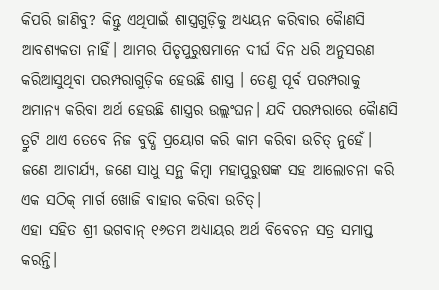କିପରି ଜାଣିବୁ? କିନ୍ତୁ ଏଥିପାଇଁ ଶାସ୍ତ୍ରଗୁଡ଼ିକୁ ଅଧ୍ୟୟନ କରିବାର କୋୖଣସି ଆବଶ୍ୟକତା ନାହିଁ। ଆମର ପିତୃପୁରୁଷମାନେ ଦୀର୍ଘ ଦିନ ଧରି ଅନୁସରଣ କରିଆସୁଥିବା ପରମ୍ପରାଗୁଡ଼ିକ ହେଉଛି ଶାସ୍ତ୍ର । ତେଣୁ ପୂର୍ବ ପରମ୍ପରାକୁ ଅମାନ୍ୟ କରିବା ଅର୍ଥ ହେଉଛି ଶାସ୍ତ୍ରର ଉଲ୍ଲଂଘନ। ଯଦି ପରମ୍ପରାରେ କୈାଣସି ତ୍ରୁଟି ଥାଏ ତେବେ ନିଜ ବୁଦ୍ଧି ପ୍ରୟୋଗ କରି କାମ କରିବା ଉଚିତ୍ ନୁହେଁ। ଜଣେ ଆଚାର୍ଯ୍ୟ, ଜଣେ ସାଧୁ ସନ୍ଥ କିମ୍ବା ମହାପୁରୁଷଙ୍କ ସହ ଆଲୋଚନା କରି ଏକ ସଠିକ୍ ମାର୍ଗ ଖୋଜି ବାହାର କରିବା ଉଚିତ୍।
ଏହା ସହିତ ଶ୍ରୀ ଭଗବାନ୍ ୧୬ତମ ଅଧ୍ୟାୟର ଅର୍ଥ ବିବେଚନ ସତ୍ର ସମାପ୍ତ କରନ୍ତି।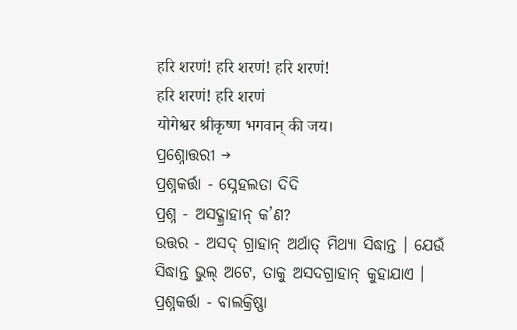हरि शरणं! हरि शरणं! हरि शरणं!
हरि शरणं! हरि शरणं
योगेश्वर श्रीकृष्ण भगवान् की जय।
ପ୍ରଶ୍ନୋତ୍ତରୀ →
ପ୍ରଶ୍ନକର୍ତ୍ତା - ସ୍ନେହଲତା ଦିଦି
ପ୍ରଶ୍ନ - ଅସଦ୍ଗ୍ରାହାନ୍ କ’ଣ?
ଉତ୍ତର - ଅସଦ୍ ଗ୍ରାହାନ୍ ଅର୍ଥାତ୍ ମିଥ୍ୟା ସିଦ୍ଧାନ୍ତ । ଯେଉଁ ସିଦ୍ଧାନ୍ତ ଭୁଲ୍ ଅଟେ, ତାକୁ ଅସଦଗ୍ରାହାନ୍ କୁହାଯାଏ ।
ପ୍ରଶ୍ନକର୍ତ୍ତା - ବାଲକ୍ରିଷ୍ଣା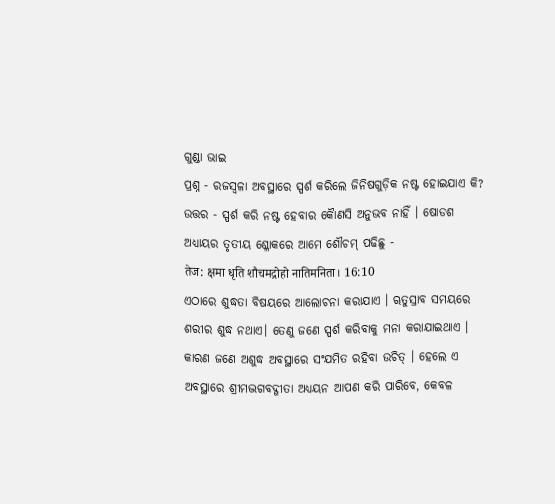ଗୁଣ୍ଡା ଭାଇ
ପ୍ରଶ୍ନ - ରଜସ୍ୱଳା ଅବସ୍ଥାରେ ସ୍ପର୍ଶ କରିଲେ ଜିନିଷଗୁଡ଼ିକ ନଷ୍ଟ ହୋଇଯାଏ କି?
ଉତ୍ତର - ସ୍ପର୍ଶ କରି ନଷ୍ଟ ହେବାର କୈାଣସି ଅନୁଭବ ନାହିଁ । ଷୋଡଶ ଅଧ୍ୟାୟର ତୃତୀୟ ଶ୍ଳୋକରେ ଆମେ ଶୌଚମ୍ ପଢିଛୁ -
तेज: क्षमा धृति शौचमद्रोहो नातिमनिता। 16:10
ଏଠାରେ ଶୁଦ୍ଧତା ବିଷୟରେ ଆଲୋଚନା କରାଯାଏ । ୠତୁସ୍ରାବ ସମୟରେ ଶରୀର ଶୁଦ୍ଧ ନଥାଏ। ତେଣୁ ଜଣେ ସ୍ପର୍ଶ କରିବାକୁ ମନା କରାଯାଇଥାଏ । କାରଣ ଜଣେ ଅଶୁଦ୍ଧ ଅବସ୍ଥାରେ ସଂଯମିତ ରହିବା ଉଚିତ୍ । ହେଲେ ଏ ଅବସ୍ଥାରେ ଶ୍ରୀମଦ୍ଭଗବଦ୍ଗୀତା ଅଧ୍ୟୟନ ଆପଣ କରି ପାରିବେ, କେବଳ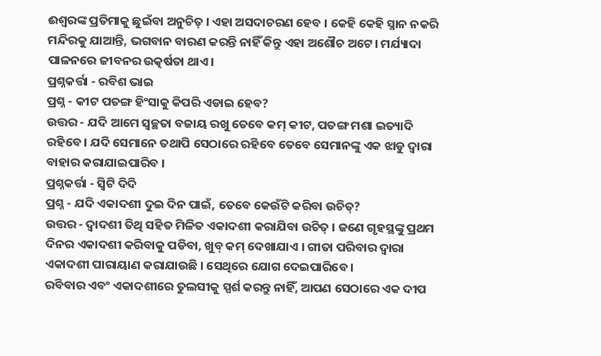ଈଶ୍ବରଙ୍କ ପ୍ରତିମାକୁ ଛୁଇଁବା ଅନୁଚିତ୍ । ଏହା ଅସଦାଚରଣ ହେବ । କେହି କେହି ସ୍ନାନ ନକରି ମନ୍ଦିରକୁ ଯାଆନ୍ତି, ଭଗବାନ ବାରଣ କରନ୍ତି ନାହିଁ କିନ୍ତୁ ଏହା ଅଶୌଚ ଅଟେ। ମର୍ଯ୍ୟାଦା ପାଳନରେ ଜୀବନର ଉତ୍କର୍ଷତା ଥାଏ।
ପ୍ରଶ୍ନକର୍ତ୍ତା - ରବିଶ ଭାଇ
ପ୍ରଶ୍ନ - କୀଟ ପତଙ୍ଗ ହିଂସାକୁ କିପରି ଏଡାଇ ହେବ?
ଉତ୍ତର - ଯଦି ଆମେ ସ୍ୱଚ୍ଛତା ବଜାୟ ରଖୁ ତେବେ କମ୍ କୀଟ, ପତଙ୍ଗ ମଶା ଇତ୍ୟାଦି ରହିବେ । ଯଦି ସେମାନେ ତଥାପି ସେଠାରେ ରହିବେ ତେବେ ସେମାନଙ୍କୁ ଏକ ଝାଡୁ ଦ୍ବାରା ବାହାର କରାଯାଇପାରିବ ।
ପ୍ରଶ୍ନକର୍ତ୍ତା - ସ୍ୱିଟି ଦିଦି
ପ୍ରଶ୍ନ - ଯଦି ଏକାଦଶୀ ଦୁଇ ଦିନ ପାଇଁ, ତେବେ କେଉଁଟି କରିବା ଉଚିତ୍?
ଉତ୍ତର - ଦ୍ୱାଦଶୀ ତିଥି ସହିତ ମିଳିତ ଏକାଦଶୀ କରାଯିବା ଉଚିତ୍ । ଜଣେ ଗୃହସ୍ଥଙ୍କୁ ପ୍ରଥମ ଦିନର ଏକାଦଶୀ କରିବାକୁ ପଡିବା, ଖୁବ୍ କମ୍ ଦେଖାଯାଏ । ଗୀତା ପରିବାର ଦ୍ୱାରା ଏକାଦଶୀ ପାରାୟାଣ କରାଯାଉଛି । ସେଥିରେ ଯୋଗ ଦେଇପାରିବେ ।
ରବିବାର ଏବଂ ଏକାଦଶୀରେ ତୁଲସୀକୁ ସ୍ପର୍ଶ କରନ୍ତୁ ନାହିଁ, ଆପଣ ସେଠାରେ ଏକ ଦୀପ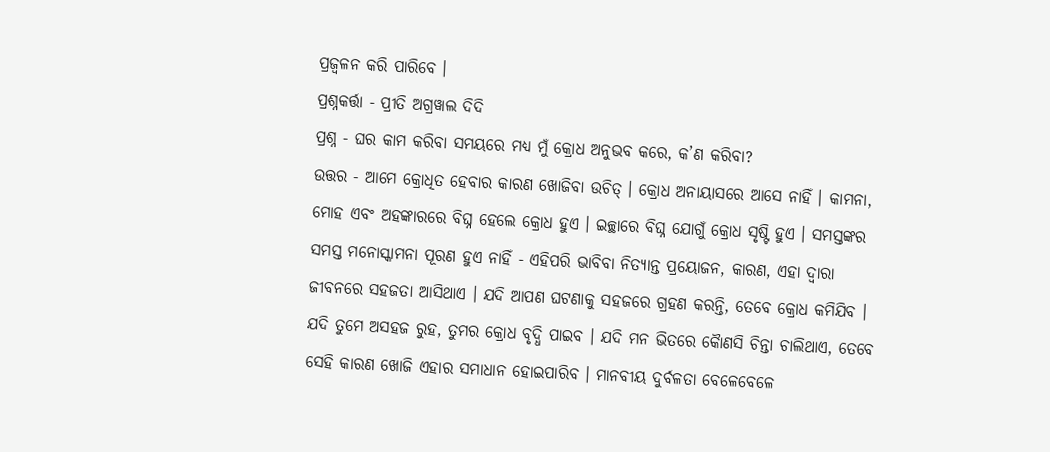ପ୍ରଜ୍ବଳନ କରି ପାରିବେ ।
ପ୍ରଶ୍ନକର୍ତ୍ତା - ପ୍ରୀତି ଅଗ୍ରୱାଲ ଦିଦି
ପ୍ରଶ୍ନ - ଘର କାମ କରିବା ସମୟରେ ମଧ୍ୟ ମୁଁ କ୍ରୋଧ ଅନୁଭବ କରେ, କ’ଣ କରିବା?
ଉତ୍ତର - ଆମେ କ୍ରୋଧିତ ହେବାର କାରଣ ଖୋଜିବା ଉଚିତ୍ । କ୍ରୋଧ ଅନାୟାସରେ ଆସେ ନାହିଁ । କାମନା, ମୋହ ଏବଂ ଅହଙ୍କାରରେ ବିଘ୍ନ ହେଲେ କ୍ରୋଧ ହୁଏ । ଇଚ୍ଛାରେ ବିଘ୍ନ ଯୋଗୁଁ କ୍ରୋଧ ସୃଷ୍ଟି ହୁଏ । ସମସ୍ତଙ୍କର ସମସ୍ତ ମନୋସ୍କାମନା ପୂରଣ ହୁଏ ନାହିଁ - ଏହିପରି ଭାବିବା ନିତ୍ୟାନ୍ତ ପ୍ରୟୋଜନ, କାରଣ, ଏହା ଦ୍ୱାରା ଜୀବନରେ ସହଜତା ଆସିଥାଏ । ଯଦି ଆପଣ ଘଟଣାକୁ ସହଜରେ ଗ୍ରହଣ କରନ୍ତି, ତେବେ କ୍ରୋଧ କମିଯିବ । ଯଦି ତୁମେ ଅସହଜ ରୁହ, ତୁମର କ୍ରୋଧ ବୃଦ୍ଧି ପାଇବ । ଯଦି ମନ ଭିତରେ କୈାଣସି ଚିନ୍ତା ଚାଲିଥାଏ, ତେବେ ସେହି କାରଣ ଖୋଜି ଏହାର ସମାଧାନ ହୋଇପାରିବ । ମାନବୀୟ ଦୁର୍ବଳତା ବେଳେବେଳେ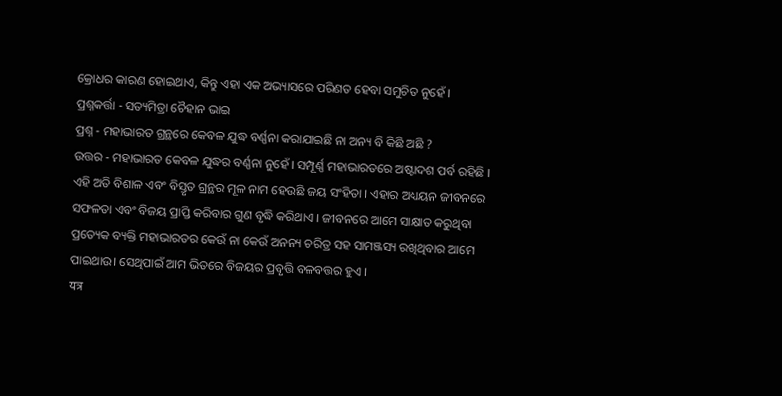କ୍ରୋଧର କାରଣ ହୋଇଥାଏ, କିନ୍ତୁ ଏହା ଏକ ଅଭ୍ୟାସରେ ପରିଣତ ହେବା ସମୁଚିତ ନୁହେଁ ।
ପ୍ରଶ୍ନକର୍ତ୍ତା - ସତ୍ୟମିତ୍ରା ଚୈହାନ ଭାଇ
ପ୍ରଶ୍ନ - ମହାଭାରତ ଗ୍ରନ୍ଥରେ କେବଳ ଯୁଦ୍ଧ ବର୍ଣ୍ଣନା କରାଯାଇଛି ନା ଅନ୍ୟ ବି କିଛି ଅଛି ?
ଉତ୍ତର - ମହାଭାରତ କେବଳ ଯୁଦ୍ଧର ବର୍ଣ୍ଣନା ନୁହେଁ । ସମ୍ପୂର୍ଣ୍ଣ ମହାଭାରତରେ ଅଷ୍ଟାଦଶ ପର୍ବ ରହିଛି । ଏହି ଅତି ବିଶାଳ ଏବଂ ବିସ୍ତୃତ ଗ୍ରନ୍ଥର ମୂଳ ନାମ ହେଉଛି ଜୟ ସଂହିତା । ଏହାର ଅଧ୍ୟୟନ ଜୀବନରେ ସଫଳତା ଏବଂ ବିଜୟ ପ୍ରାପ୍ତି କରିବାର ଗୁଣ ବୃଦ୍ଧି କରିଥାଏ । ଜୀବନରେ ଆମେ ସାକ୍ଷାତ କରୁଥିବା ପ୍ରତ୍ୟେକ ବ୍ୟକ୍ତି ମହାଭାରତର କେଉଁ ନା କେଉଁ ଅନନ୍ୟ ଚରିତ୍ର ସହ ସାମଞ୍ଜସ୍ୟ ରଖିଥିବାର ଆମେ ପାଇଥାଉ। ସେଥିପାଇଁ ଆମ ଭିତରେ ବିଜୟର ପ୍ରବୃତ୍ତି ବଳବତ୍ତର ହୁଏ ।
यत्र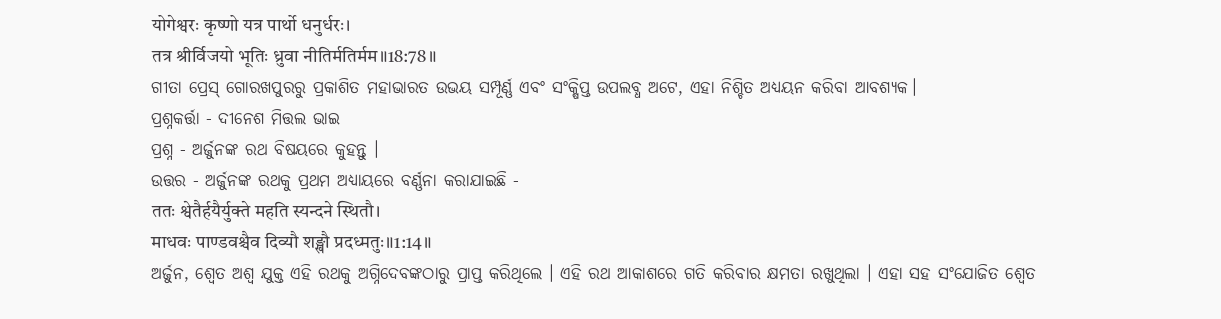योगेश्वरः कृष्णो यत्र पार्थो धनुर्धरः।
तत्र श्रीर्विजयो भूतिः ध्रुवा नीतिर्मतिर्मम॥18:78॥
ଗୀତା ପ୍ରେସ୍ ଗୋରଖପୁରରୁ ପ୍ରକାଶିତ ମହାଭାରତ ଉଭୟ ସମ୍ପୂର୍ଣ୍ଣ ଏବଂ ସଂକ୍ଷିପ୍ତ ଉପଲବ୍ଧ ଅଟେ, ଏହା ନିଶ୍ଚିତ ଅଧ୍ୟୟନ କରିବା ଆବଶ୍ୟକ।
ପ୍ରଶ୍ନକର୍ତ୍ତା - ଦୀନେଶ ମିତ୍ତଲ ଭାଇ
ପ୍ରଶ୍ନ - ଅର୍ଜୁନଙ୍କ ରଥ ବିଷୟରେ କୁହନ୍ତୁ ।
ଉତ୍ତର - ଅର୍ଜୁନଙ୍କ ରଥକୁ ପ୍ରଥମ ଅଧ୍ୟାୟରେ ବର୍ଣ୍ଣନା କରାଯାଇଛି -
ततः श्वेतैर्हयैर्युक्ते महति स्यन्दने स्थितौ।
माधवः पाण्डवश्चैव दिव्यौ शङ्खौ प्रदध्मतुः॥1:14॥
ଅର୍ଜୁନ, ଶ୍ୱେତ ଅଶ୍ବ ଯୁକ୍ତ ଏହି ରଥକୁ ଅଗ୍ନିଦେବଙ୍କଠାରୁ ପ୍ରାପ୍ତ କରିଥିଲେ । ଏହି ରଥ ଆକାଶରେ ଗତି କରିବାର କ୍ଷମତା ରଖୁଥିଲା । ଏହା ସହ ସଂଯୋଜିତ ଶ୍ୱେତ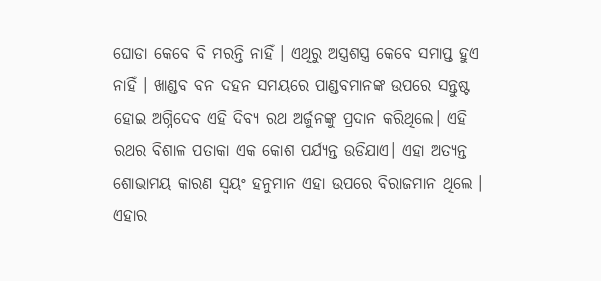ଘୋଡା କେବେ ବି ମରନ୍ତି ନାହିଁ । ଏଥିରୁ ଅସ୍ତ୍ରଶସ୍ତ୍ର କେବେ ସମାପ୍ତ ହୁଏ ନାହିଁ । ଖାଣ୍ଡବ ବନ ଦହନ ସମୟରେ ପାଣ୍ଡବମାନଙ୍କ ଉପରେ ସନ୍ତୁଷ୍ଟ ହୋଇ ଅଗ୍ନିଦେବ ଏହି ଦିବ୍ୟ ରଥ ଅର୍ଜୁନଙ୍କୁ ପ୍ରଦାନ କରିଥିଲେ। ଏହି ରଥର ବିଶାଳ ପତାକା ଏକ କୋଶ ପର୍ଯ୍ୟନ୍ତ ଉଡିଯାଏ। ଏହା ଅତ୍ୟନ୍ତ ଶୋଭାମୟ କାରଣ ସ୍ବୟଂ ହନୁମାନ ଏହା ଉପରେ ବିରାଜମାନ ଥିଲେ । ଏହାର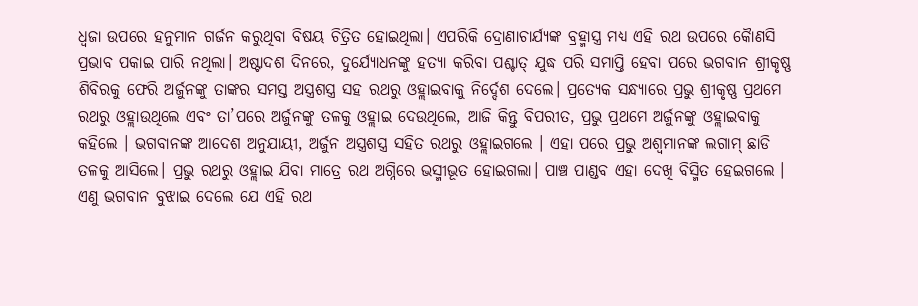ଧ୍ବଜା ଉପରେ ହନୁମାନ ଗର୍ଜନ କରୁଥିବା ବିଷୟ ଚିତ୍ରିତ ହୋଇଥିଲା। ଏପରିକି ଦ୍ରୋଣାଚାର୍ଯ୍ୟଙ୍କ ବ୍ରହ୍ମାସ୍ତ୍ର ମଧ୍ୟ ଏହି ରଥ ଉପରେ କୈାଣସି ପ୍ରଭାବ ପକାଇ ପାରି ନଥିଲା। ଅଷ୍ଟାଦଶ ଦିନରେ, ଦୁର୍ଯ୍ୟୋଧନଙ୍କୁ ହତ୍ୟା କରିବା ପଶ୍ଚାତ୍ ଯୁଦ୍ଧ ପରି ସମାପ୍ତି ହେବା ପରେ ଭଗବାନ ଶ୍ରୀକୃଷ୍ଣ ଶିବିରକୁ ଫେରି ଅର୍ଜୁନଙ୍କୁ ତାଙ୍କର ସମସ୍ତ ଅସ୍ତ୍ରଶସ୍ତ୍ର ସହ ରଥରୁ ଓହ୍ଲାଇବାକୁ ନିର୍ଦ୍ଦେଶ ଦେଲେ। ପ୍ରତ୍ୟେକ ସନ୍ଧ୍ୟାରେ ପ୍ରଭୁ ଶ୍ରୀକୃଷ୍ଣ ପ୍ରଥମେ ରଥରୁ ଓହ୍ଲାଉଥିଲେ ଏବଂ ତା’ପରେ ଅର୍ଜୁନଙ୍କୁ ତଳକୁ ଓହ୍ଲାଇ ଦେଉଥିଲେ, ଆଜି କିନ୍ତୁ ବିପରୀତ, ପ୍ରଭୁ ପ୍ରଥମେ ଅର୍ଜୁନଙ୍କୁ ଓହ୍ଲାଇବାକୁ କହିଲେ । ଭଗବାନଙ୍କ ଆଦେଶ ଅନୁଯାୟୀ, ଅର୍ଜୁନ ଅସ୍ତ୍ରଶସ୍ତ୍ର ସହିତ ରଥରୁ ଓହ୍ଲାଇଗଲେ । ଏହା ପରେ ପ୍ରଭୁ ଅଶ୍ୱମାନଙ୍କ ଲଗାମ୍ ଛାଡି ତଳକୁ ଆସିଲେ। ପ୍ରଭୁ ରଥରୁ ଓହ୍ଲାଇ ଯିବା ମାତ୍ରେ ରଥ ଅଗ୍ନିରେ ଭସ୍ମୀଭୂତ ହୋଇଗଲା। ପାଞ୍ଚ ପାଣ୍ଡବ ଏହା ଦେଖି ବିସ୍ମିତ ହେଇଗଲେ । ଏଣୁ ଭଗବାନ ବୁଝାଇ ଦେଲେ ଯେ ଏହି ରଥ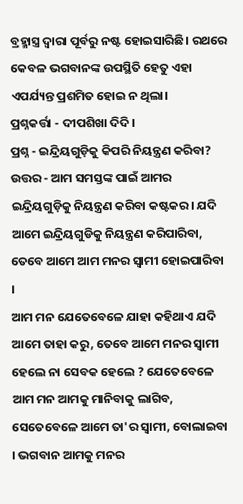ବ୍ରହ୍ମାସ୍ତ୍ର ଦ୍ୱାରା ପୂର୍ବରୁ ନଷ୍ଟ ହୋଇସାରିଛି। ରଥରେ କେବଳ ଭଗବାନଙ୍କ ଉପସ୍ଥିତି ହେତୁ ଏହା ଏପର୍ଯ୍ୟନ୍ତ ପ୍ରଶମିତ ହୋଇ ନ ଥିଲା।
ପ୍ରଶ୍ନକର୍ତ୍ତା - ଦୀପଶିଖା ଦିଦି।
ପ୍ରଶ୍ନ - ଇନ୍ଦ୍ରିୟଗୁଡ଼ିକୁ କିପରି ନିୟନ୍ତ୍ରଣ କରିବା?
ଉତ୍ତର - ଆମ ସମସ୍ତଙ୍କ ପାଇଁ ଆମର ଇନ୍ଦ୍ରିୟଗୁଡ଼ିକୁ ନିୟନ୍ତ୍ରଣ କରିବା କଷ୍ଟକର। ଯଦି ଆମେ ଇନ୍ଦ୍ରିୟଗୁଡିକୁ ନିୟନ୍ତ୍ରଣ କରିପାରିବା, ତେବେ ଆମେ ଆମ ମନର ସ୍ୱାମୀ ହୋଇପାରିବା ।
ଆମ ମନ ଯେତେବେଳେ ଯାହା କହିଥାଏ ଯଦି ଆମେ ତାହା କରୁ, ତେବେ ଆମେ ମନର ସ୍ୱାମୀ ହେଲେ ନା ସେବକ ହେଲେ ? ଯେତେବେଳେ ଆମ ମନ ଆମକୁ ମାନିବାକୁ ଲାଗିବ, ସେତେବେଳେ ଆମେ ତା'ର ସ୍ୱାମୀ, ବୋଲାଇବା । ଭଗବାନ ଆମକୁ ମନର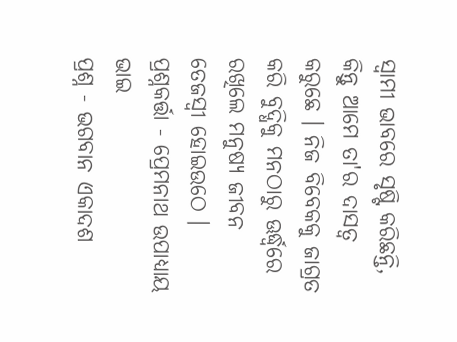ସ୍ୱାମୀ ଭାବରେ ସୃଷ୍ଟି କରିଛନ୍ତି, କିନ୍ତୁ ଆମେ ତା'ର ଦାସତ୍ବ କରୁଛେ । ନିଜ ବିବେକକୁ ଜାଗ୍ରତ କରି ବୁଦ୍ଧିକୁ ମନଠାରୁ ଊର୍ଦ୍ଧ୍ବରେ ରଖିଲେ ମନୁଷ୍ୟ ଜୀବନ ତେଜସ୍ୱୀ ହୋଇଉଠେ ।
ପ୍ରଶ୍ନକର୍ତ୍ତା - ପ୍ରେମନାଥ ଉପାଧ୍ୟାୟ ଭାଇ
ପ୍ରଶ୍ନ - ଭଗବାନ ଏକାଦଶ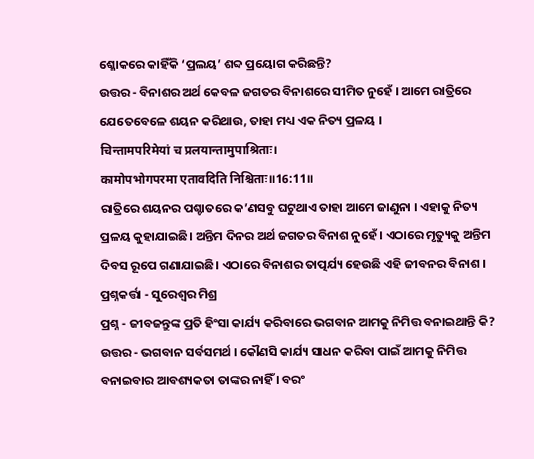ଶ୍ଳୋକରେ କାହିଁକି ‘ପ୍ରଲୟ’ ଶବ୍ଦ ପ୍ରୟୋଗ କରିଛନ୍ତି?
ଉତ୍ତର - ବିନାଶର ଅର୍ଥ କେବଳ ଜଗତର ବିନାଶରେ ସୀମିତ ନୁହେଁ । ଆମେ ରାତ୍ରିରେ ଯେତେବେଳେ ଶୟନ କରିଥାଉ, ତାହା ମଧ୍ୟ ଏକ ନିତ୍ୟ ପ୍ରଳୟ ।
चिन्तामपरिमेयां च प्रलयान्तामुपाश्रिताः।
कामोपभोगपरमा एतावदिति निश्चिताः॥16:11॥
ରାତ୍ରିରେ ଶୟନର ପଶ୍ଚାତରେ କ’ଣସବୁ ଘଟୁଥାଏ ତାହା ଆମେ ଜାଣୁନା । ଏହାକୁ ନିତ୍ୟ ପ୍ରଳୟ କୁହାଯାଇଛି। ଅନ୍ତିମ ଦିନର ଅର୍ଥ ଜଗତର ବିନାଶ ନୁହେଁ । ଏଠାରେ ମୃତ୍ୟୁକୁ ଅନ୍ତିମ ଦିବସ ରୂପେ ଗଣାଯାଇଛି। ଏଠାରେ ବିନାଶର ତାତ୍ପର୍ଯ୍ୟ ହେଉଛି ଏହି ଜୀବନର ବିନାଶ ।
ପ୍ରଶ୍ନକର୍ତ୍ତା - ସୁରେଶ୍ୱର ମିଶ୍ର
ପ୍ରଶ୍ନ - ଜୀବଜନ୍ତୁଙ୍କ ପ୍ରତି ହିଂସା କାର୍ଯ୍ୟ କରିବାରେ ଭଗବାନ ଆମକୁ ନିମିତ୍ତ ବନାଇଥାନ୍ତି କି?
ଉତ୍ତର - ଭଗବାନ ସର୍ବସମର୍ଥ । କୌଣସି କାର୍ଯ୍ୟ ସାଧନ କରିବା ପାଇଁ ଆମକୁ ନିମିତ୍ତ ବନାଇବାର ଆବଶ୍ୟକତା ତାଙ୍କର ନାହିଁ । ବରଂ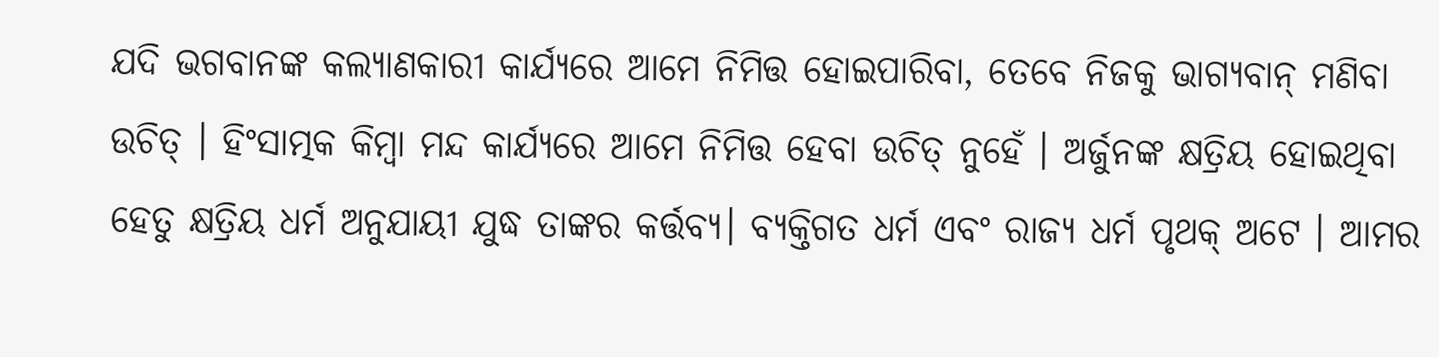ଯଦି ଭଗବାନଙ୍କ କଲ୍ୟାଣକାରୀ କାର୍ଯ୍ୟରେ ଆମେ ନିମିତ୍ତ ହୋଇପାରିବା, ତେବେ ନିଜକୁ ଭାଗ୍ୟବାନ୍ ମଣିବା ଉଚିତ୍ । ହିଂସାତ୍ମକ କିମ୍ବା ମନ୍ଦ କାର୍ଯ୍ୟରେ ଆମେ ନିମିତ୍ତ ହେବା ଉଚିତ୍ ନୁହେଁ । ଅର୍ଜୁନଙ୍କ କ୍ଷତ୍ରିୟ ହୋଇଥିବା ହେତୁ କ୍ଷତ୍ରିୟ ଧର୍ମ ଅନୁଯାୟୀ ଯୁଦ୍ଧ ତାଙ୍କର କର୍ତ୍ତବ୍ୟ। ବ୍ୟକ୍ତିଗତ ଧର୍ମ ଏବଂ ରାଜ୍ୟ ଧର୍ମ ପୃଥକ୍ ଅଟେ । ଆମର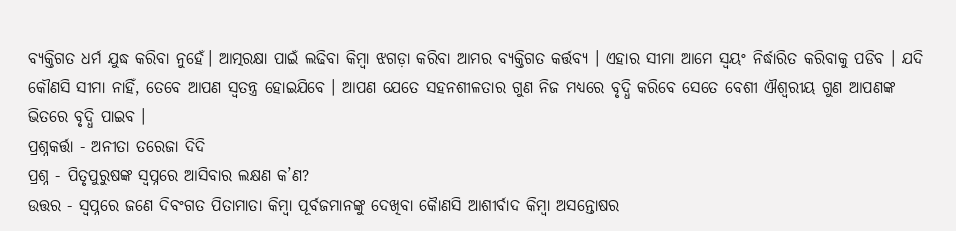ବ୍ୟକ୍ତିଗତ ଧର୍ମ ଯୁଦ୍ଧ କରିବା ନୁହେଁ। ଆତ୍ମରକ୍ଷା ପାଇଁ ଲଢିବା କିମ୍ବା ଝଗଡ଼ା କରିବା ଆମର ବ୍ୟକ୍ତିଗତ କର୍ତ୍ତବ୍ୟ । ଏହାର ସୀମା ଆମେ ସ୍ୱୟଂ ନିର୍ଦ୍ଧାରିତ କରିବାକୁ ପଡିବ । ଯଦି କୌଣସି ସୀମା ନାହିଁ, ତେବେ ଆପଣ ସ୍ୱତନ୍ତ୍ର ହୋଇଯିବେ । ଆପଣ ଯେତେ ସହନଶୀଳତାର ଗୁଣ ନିଜ ମଧ୍ୟରେ ବୃଦ୍ଧି କରିବେ ସେତେ ବେଶୀ ଐଶ୍ୱରୀୟ ଗୁଣ ଆପଣଙ୍କ ଭିତରେ ବୃଦ୍ଧି ପାଇବ ।
ପ୍ରଶ୍ନକର୍ତ୍ତା - ଅନୀତା ତରେଜା ଦିଦି
ପ୍ରଶ୍ନ - ପିତୃପୁରୁଷଙ୍କ ସ୍ୱପ୍ନରେ ଆସିବାର ଲକ୍ଷଣ କ’ଣ?
ଉତ୍ତର - ସ୍ୱପ୍ନରେ ଜଣେ ଦିବଂଗତ ପିତାମାତା କିମ୍ବା ପୂର୍ବଜମାନଙ୍କୁ ଦେଖିବା କୈାଣସି ଆଶୀର୍ବାଦ କିମ୍ବା ଅସନ୍ତୋଷର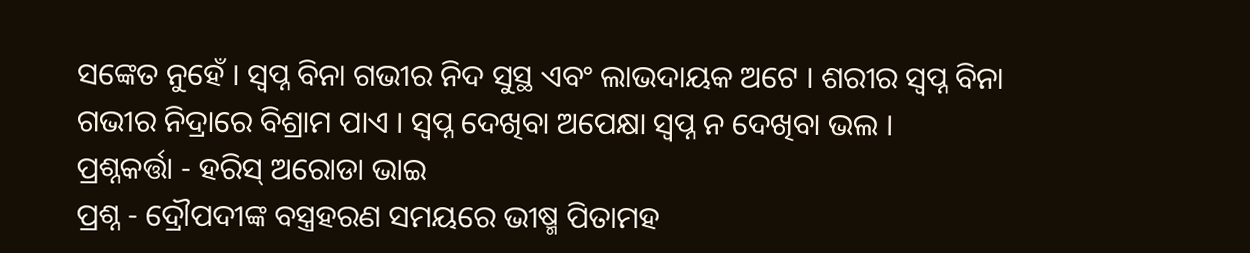ସଙ୍କେତ ନୁହେଁ । ସ୍ୱପ୍ନ ବିନା ଗଭୀର ନିଦ ସୁସ୍ଥ ଏବଂ ଲାଭଦାୟକ ଅଟେ । ଶରୀର ସ୍ୱପ୍ନ ବିନା ଗଭୀର ନିଦ୍ରାରେ ବିଶ୍ରାମ ପାଏ । ସ୍ୱପ୍ନ ଦେଖିବା ଅପେକ୍ଷା ସ୍ୱପ୍ନ ନ ଦେଖିବା ଭଲ ।
ପ୍ରଶ୍ନକର୍ତ୍ତା - ହରିସ୍ ଅରୋଡା ଭାଇ
ପ୍ରଶ୍ନ - ଦ୍ରୌପଦୀଙ୍କ ବସ୍ତ୍ରହରଣ ସମୟରେ ଭୀଷ୍ମ ପିତାମହ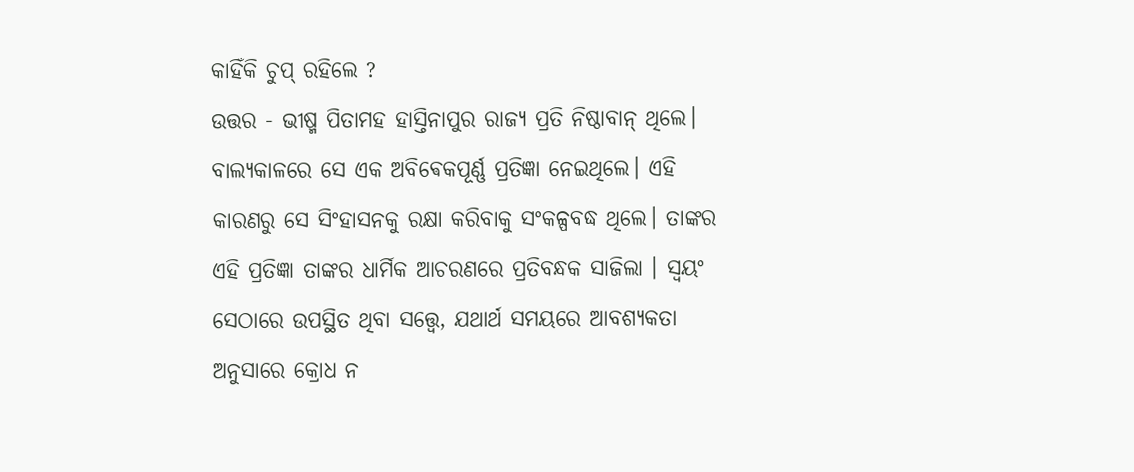କାହିଁକି ଚୁପ୍ ରହିଲେ ?
ଉତ୍ତର - ଭୀଷ୍ମ ପିତାମହ ହାସ୍ତିନାପୁର ରାଜ୍ୟ ପ୍ରତି ନିଷ୍ଠାବାନ୍ ଥିଲେ। ବାଲ୍ୟକାଳରେ ସେ ଏକ ଅବିଵେକପୂର୍ଣ୍ଣ ପ୍ରତିଜ୍ଞା ନେଇଥିଲେ। ଏହି କାରଣରୁ ସେ ସିଂହାସନକୁ ରକ୍ଷା କରିବାକୁ ସଂକଳ୍ପବଦ୍ଧ ଥିଲେ। ତାଙ୍କର ଏହି ପ୍ରତିଜ୍ଞା ତାଙ୍କର ଧାର୍ମିକ ଆଚରଣରେ ପ୍ରତିବନ୍ଧକ ସାଜିଲା । ସ୍ୱୟଂ ସେଠାରେ ଉପସ୍ଥିତ ଥିବା ସତ୍ତ୍ବେ, ଯଥାର୍ଥ ସମୟରେ ଆବଶ୍ୟକତା ଅନୁସାରେ କ୍ରୋଧ ନ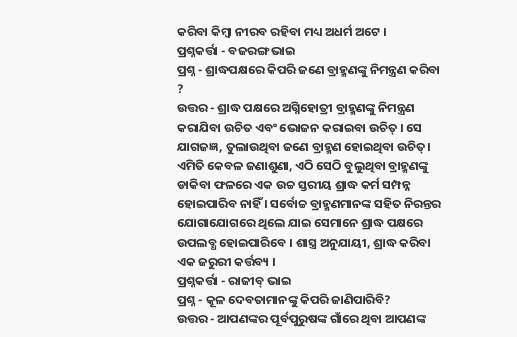କରିବା କିମ୍ବା ନୀରବ ରହିବା ମଧ୍ୟ ଅଧର୍ମ ଅଟେ ।
ପ୍ରଶ୍ନକର୍ତ୍ତା - ବଜରଙ୍ଗ ଭାଇ
ପ୍ରଶ୍ନ - ଶ୍ରାଦ୍ଧପକ୍ଷରେ କିପରି ଜଣେ ବ୍ରାହ୍ମଣଙ୍କୁ ନିମନ୍ତ୍ରଣ କରିବା ?
ଉତ୍ତର - ଶ୍ରାଦ୍ଧ ପକ୍ଷରେ ଅଗ୍ନିହୋତ୍ରୀ ବ୍ରାହ୍ମଣଙ୍କୁ ନିମନ୍ତ୍ରଣ କରାଯିବା ଉଚିତ ଏବଂ ଭୋଜନ କରାଇବା ଉଚିତ୍ । ସେ ଯାଗଜଜ୍ଞ, ତୁଲାଉଥିବା ଜଣେ ବ୍ରାହ୍ମଣ ହୋଇଥିବା ଉଚିତ୍। ଏମିତି କେବଳ ଜଣାଶୁଣା, ଏଠି ସେଠି ବୁଲୁଥିବା ବ୍ରାହ୍ମଣଙ୍କୁ ଡାକିବା ଫଳରେ ଏକ ଉଚ୍ଚ ସ୍ତରୀୟ ଶ୍ରାଦ୍ଧ କର୍ମ ସମ୍ପନ୍ନ ହୋଇପାରିବ ନାହିଁ । ସର୍ବୋଚ୍ଚ ବ୍ରାହ୍ମଣମାନଙ୍କ ସହିତ ନିରନ୍ତର ଯୋଗାଯୋଗରେ ଥିଲେ ଯାଇ ସେମାନେ ଶ୍ରାଦ୍ଧ ପକ୍ଷରେ ଉପଲବ୍ଧ ହୋଇପାରିବେ । ଶାସ୍ତ୍ର ଅନୁଯାୟୀ, ଶ୍ରାଦ୍ଧ କରିବା ଏକ ଜରୁରୀ କର୍ତ୍ତବ୍ୟ ।
ପ୍ରଶ୍ନକର୍ତ୍ତା - ରାଜୀବ୍ ଭାଇ
ପ୍ରଶ୍ନ - କୂଳ ଦେବତାମାନଙ୍କୁ କିପରି ଜାଣିପାରିବି?
ଉତ୍ତର - ଆପଣଙ୍କର ପୂର୍ବପୁରୁଷଙ୍କ ଗାଁରେ ଥିବା ଆପଣଙ୍କ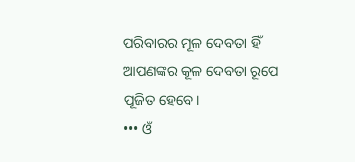ପରିବାରର ମୂଳ ଦେବତା ହିଁ ଆପଣଙ୍କର କୂଳ ଦେବତା ରୂପେ ପୂଜିତ ହେବେ।
••• ଓଁ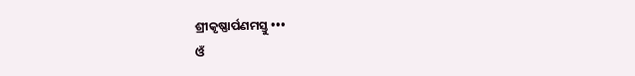ଶ୍ରୀକୃଷ୍ଣାର୍ପଣମସ୍ତୁ •••
ଓଁ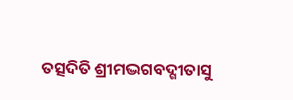ତତ୍ସଦିତି ଶ୍ରୀମଦ୍ଭଗବଦ୍ଗୀତାସୁ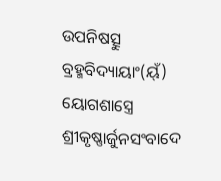ଉପନିଷତ୍ସୁ ବ୍ରହ୍ମବିଦ୍ୟାୟାଂ(ୟ୍ଁ) ୟୋଗଶାସ୍ତ୍ରେ
ଶ୍ରୀକୃଷ୍ଣାର୍ଜୁନସଂବାଦେ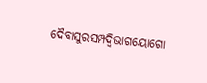ଦୈବାସୁରସମ୍ପଦ୍ବିଭାଗୟୋଗୋ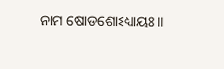ନାମ ଷୋଡଶୋଽଧ୍ୟାୟଃ॥